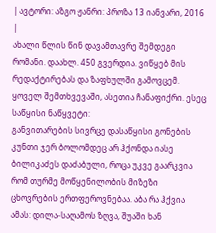| ავტორი: აზგო ჟანრი: პროზა 13 იანვარი, 2016 |
ახალი წლის წინ დავამთავრე შემდეგი რომანი. დაახლ. 450 გვერდია. ვიწყებ მის რედაქტირებას და ზაფხულში გამოვცემ. ყოველ შემთხვევაში, ასეთია ჩანაფიქრი. ესეც საწყისი ნაწყვეტი:
განვითარების სივრცე დასაწყისი გონების კუნთი ჯერ ბოლომდეც არ ჰქონდა იასე ბილიკაძეს დაძაბული, როცა უკვე გაარკვია რომ თურმე მოწყენილობის მიზეზი ცხოვრების ერთფეროვნებაა. აბა რა ჰქვია ამას: დილა-საღამოს ზღვა, შუაში ხან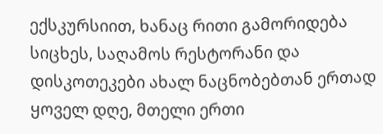ექსკურსიით, ხანაც რითი გამორიდება სიცხეს, საღამოს რესტორანი და დისკოთეკები ახალ ნაცნობებთან ერთად ყოველ დღე, მთელი ერთი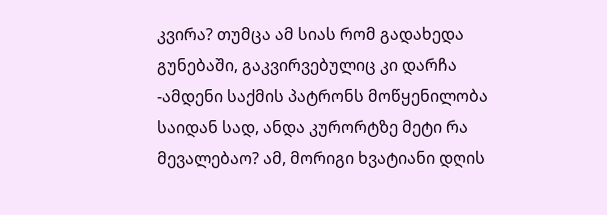კვირა? თუმცა ამ სიას რომ გადახედა გუნებაში, გაკვირვებულიც კი დარჩა -ამდენი საქმის პატრონს მოწყენილობა საიდან სად, ანდა კურორტზე მეტი რა მევალებაო? ამ, მორიგი ხვატიანი დღის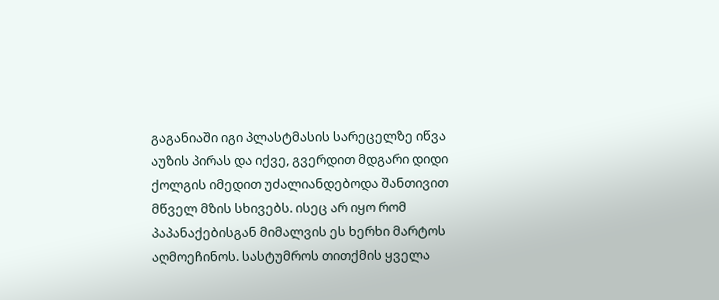გაგანიაში იგი პლასტმასის სარეცელზე იწვა აუზის პირას და იქვე, გვერდით მდგარი დიდი ქოლგის იმედით უძალიანდებოდა შანთივით მწველ მზის სხივებს. ისეც არ იყო რომ პაპანაქებისგან მიმალვის ეს ხერხი მარტოს აღმოეჩინოს. სასტუმროს თითქმის ყველა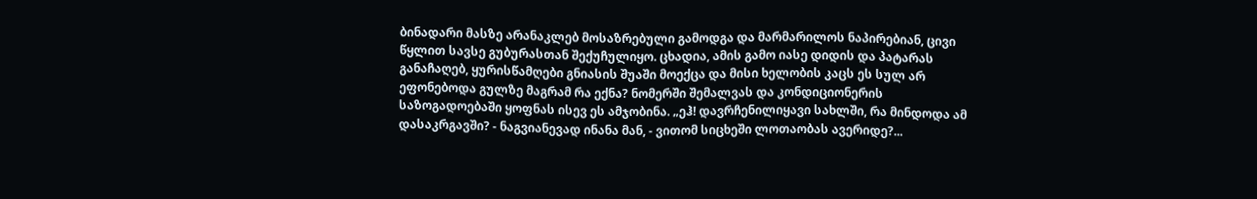ბინადარი მასზე არანაკლებ მოსაზრებული გამოდგა და მარმარილოს ნაპირებიან, ცივი წყლით სავსე გუბურასთან შექუჩულიყო. ცხადია, ამის გამო იასე დიდის და პატარას განაჩაღებ, ყურისწამღები გნიასის შუაში მოექცა და მისი ხელობის კაცს ეს სულ არ ეფონებოდა გულზე მაგრამ რა ექნა? ნომერში შემალვას და კონდიციონერის საზოგადოებაში ყოფნას ისევ ეს ამჯობინა. „ეჰ! დავრჩენილიყავი სახლში, რა მინდოდა ამ დასაკრგავში? - ნაგვიანევად ინანა მან, - ვითომ სიცხეში ლოთაობას ავერიდე?...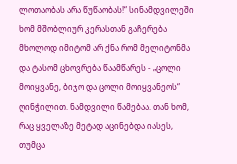ლოთაობას არა წუწაობას!“ სინამდვილეში ხომ მშობლიურ კერასთან გაჩერება მხოლოდ იმიტომ არ ქნა რომ მელიტონმა და ტასომ ცხოვრება წაამწარეს - „ცოლი მოიყვანე, ბიჯო და ცოლი მოიყვანეოს“ ღინჭილით. ნამდვილი წამებაა. თან ხომ, რაც ყველაზე მეტად აცინებდა იასეს, თუმცა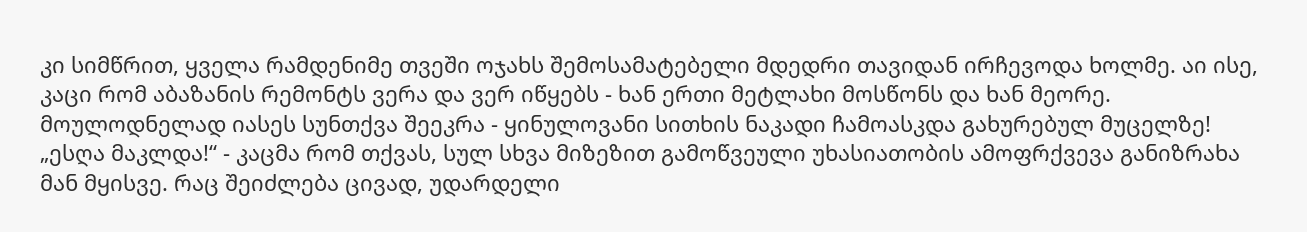კი სიმწრით, ყველა რამდენიმე თვეში ოჯახს შემოსამატებელი მდედრი თავიდან ირჩევოდა ხოლმე. აი ისე, კაცი რომ აბაზანის რემონტს ვერა და ვერ იწყებს - ხან ერთი მეტლახი მოსწონს და ხან მეორე. მოულოდნელად იასეს სუნთქვა შეეკრა - ყინულოვანი სითხის ნაკადი ჩამოასკდა გახურებულ მუცელზე! „ესღა მაკლდა!“ - კაცმა რომ თქვას, სულ სხვა მიზეზით გამოწვეული უხასიათობის ამოფრქვევა განიზრახა მან მყისვე. რაც შეიძლება ცივად, უდარდელი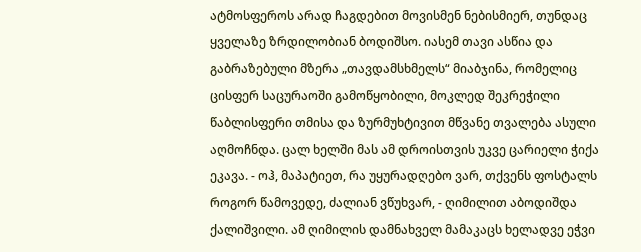ატმოსფეროს არად ჩაგდებით მოვისმენ ნებისმიერ, თუნდაც ყველაზე ზრდილობიან ბოდიშსო. იასემ თავი ასწია და გაბრაზებული მზერა „თავდამსხმელს“ მიაბჯინა, რომელიც ცისფერ საცურაოში გამოწყობილი, მოკლედ შეკრეჭილი წაბლისფერი თმისა და ზურმუხტივით მწვანე თვალება ასული აღმოჩნდა. ცალ ხელში მას ამ დროისთვის უკვე ცარიელი ჭიქა ეკავა. - ოჰ, მაპატიეთ, რა უყურადღებო ვარ, თქვენს ფოსტალს როგორ წამოვედე, ძალიან ვწუხვარ, - ღიმილით აბოდიშდა ქალიშვილი. ამ ღიმილის დამნახველ მამაკაცს ხელადვე ეჭვი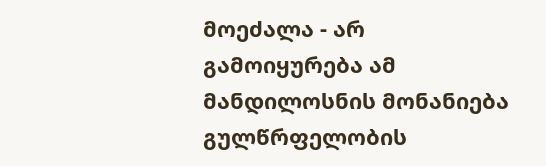მოეძალა - არ გამოიყურება ამ მანდილოსნის მონანიება გულწრფელობის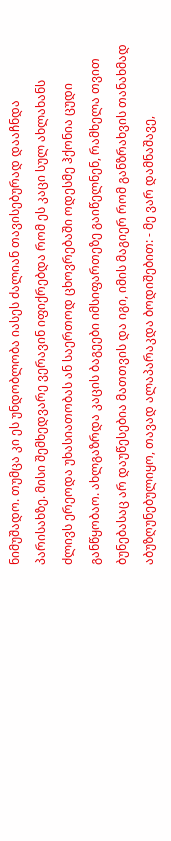ნიმუშადო. თუმცა კი ეს უნდობლობა იასეს ძალიან თავისებურად დააჩნდა პარისახზე. მისი შემხედვარე ვერავინ იფიქრებდა რომ ეს კაცი სულ ახლახანს ძლივს ერეოდა უხასიათობას ან საერთოდ ცხოვრებაში ოდესმე ჰქონია ცუდი განწყობაო. ახლგაზრდა კაცის ბაგეები იმსიფართეზე გაიწელნენ, რამხელა თვით ბუნებასაც არ დაუწესებია მათთვის და იგი, იმის მაგიერ რომ განზრახვის თანახმად აბუზღუნებულიყო, თავად ალაპარაკდა ბოდიშებით: - მე ვარ დამნაშავე,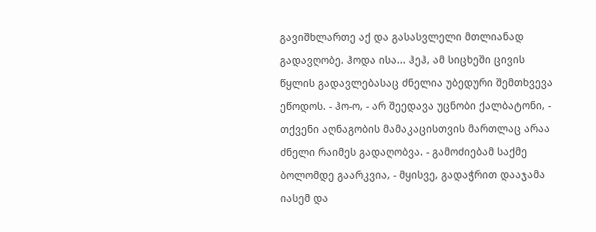გავიშხლართე აქ და გასასვლელი მთლიანად გადავღობე. ჰოდა ისა... ჰეჰ, ამ სიცხეში ცივის წყლის გადავლებასაც ძნელია უბედური შემთხვევა ეწოდოს. - ჰო-ო, - არ შეედავა უცნობი ქალბატონი, - თქვენი აღნაგობის მამაკაცისთვის მართლაც არაა ძნელი რაიმეს გადაღობვა. - გამოძიებამ საქმე ბოლომდე გაარკვია, - მყისვე, გადაჭრით დააჯამა იასემ და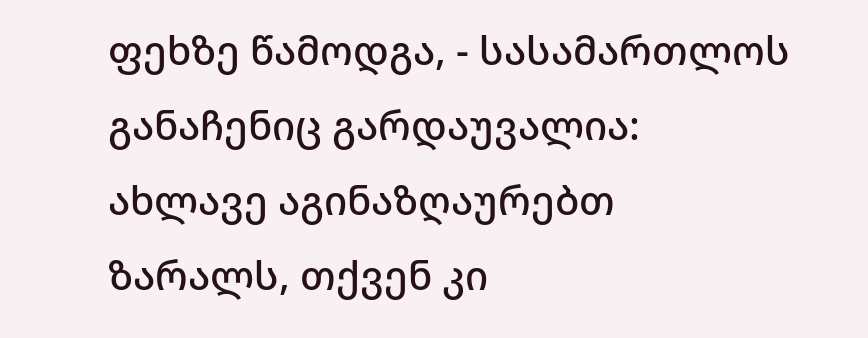ფეხზე წამოდგა, - სასამართლოს განაჩენიც გარდაუვალია: ახლავე აგინაზღაურებთ ზარალს, თქვენ კი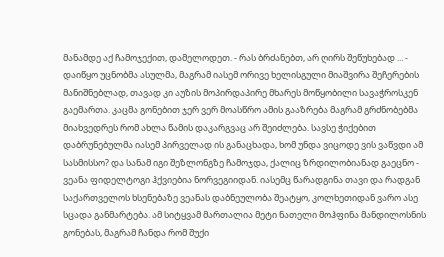მანამდე აქ ჩამოჯექით, დამელოდეთ. - რას ბრძანებთ, არ ღირს შეწუხებად ... - დაიწყო უცნობმა ასულმა, მაგრამ იასემ ორივე ხელისგული მიაშვირა შეჩერების მანიშნებლად, თავად კი აუზის მოპირდაპირე მხარეს მოწყობილი სავაჭროსკენ გაემართა. კაცმა გონებით ჯერ ვერ მოასწრო ამის გააზრება მაგრამ გრძნობებმა მიახვედრეს რომ ახლა წამის დაკარგვაც არ შეიძლება. სავსე ჭიქებით დაბრუნებულმა იასემ პირველად ის განაცხადა, ხომ უნდა ვიცოდე ვის ვაწვდი ამ სასმისსო? და სანამ იგი შეზლონგზე ჩამოჯდა, ქალიც ზრდილობიანად გაეცნო - ვეანა ფიდელტოგი ჰქვიებია ნორვეგიიდან. იასემც წარადგინა თავი და რადგან საქართველოს ხსენებაზე ვეანას დაბნეულობა შეატყო, კოლხეთიდან ვარო ასე სცადა განმარტება. ამ სიტყვამ მართალია მეტი ნათელი მოჰფინა მანდილოსნის გონებას, მაგრამ ჩანდა რომ შუქი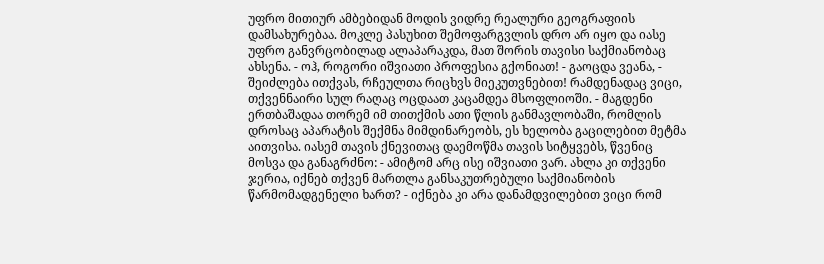უფრო მითიურ ამბებიდან მოდის ვიდრე რეალური გეოგრაფიის დამსახურებაა. მოკლე პასუხით შემოფარგვლის დრო არ იყო და იასე უფრო განვრცობილად ალაპარაკდა, მათ შორის თავისი საქმიანობაც ახსენა. - ოჰ, როგორი იშვიათი პროფესია გქონიათ! - გაოცდა ვეანა, - შეიძლება ითქვას, რჩეულთა რიცხვს მიეკუთვნებით! რამდენადაც ვიცი, თქვენნაირი სულ რაღაც ოცდაათ კაცამდეა მსოფლიოში. - მაგდენი ერთბაშადაა თორემ იმ თითქმის ათი წლის განმავლობაში, რომლის დროსაც აპარატის შექმნა მიმდინარეობს, ეს ხელობა გაცილებით მეტმა აითვისა. იასემ თავის ქნევითაც დაემოწმა თავის სიტყვებს, წვენიც მოსვა და განაგრძნო: - ამიტომ არც ისე იშვიათი ვარ. ახლა კი თქვენი ჯერია, იქნებ თქვენ მართლა განსაკუთრებული საქმიანობის წარმომადგენელი ხართ? - იქნება კი არა დანამდვილებით ვიცი რომ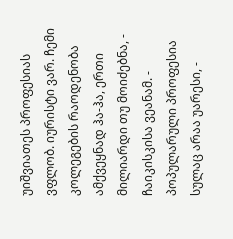უიშვიათეს პროფესიას ვფლობ. იურისტი ვარ. ჩემი კოლეგების რაოდენობა ამქვეყნად ჰა-ჰა, ერთი მილიარდი თუ მოიძებნა, - ჩაიკისკისა ვეანამ. - პოპულარული პროფესია სულაც არაა უარესი, -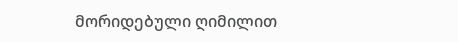მორიდებული ღიმილით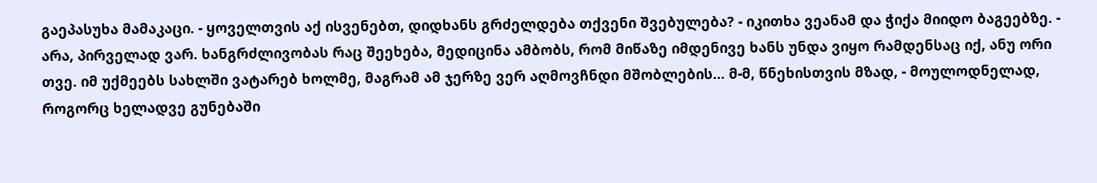გაეპასუხა მამაკაცი. - ყოველთვის აქ ისვენებთ, დიდხანს გრძელდება თქვენი შვებულება? - იკითხა ვეანამ და ჭიქა მიიდო ბაგეებზე. - არა, პირველად ვარ. ხანგრძლივობას რაც შეეხება, მედიცინა ამბობს, რომ მიწაზე იმდენივე ხანს უნდა ვიყო რამდენსაც იქ, ანუ ორი თვე. იმ უქმეებს სახლში ვატარებ ხოლმე, მაგრამ ამ ჯერზე ვერ აღმოვჩნდი მშობლების... მ-მ, წნეხისთვის მზად, - მოულოდნელად, როგორც ხელადვე გუნებაში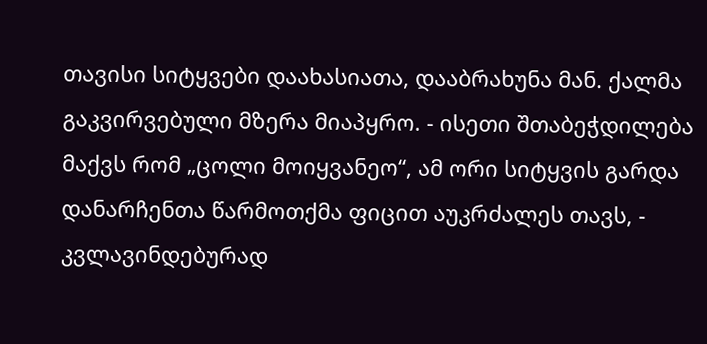თავისი სიტყვები დაახასიათა, დააბრახუნა მან. ქალმა გაკვირვებული მზერა მიაპყრო. - ისეთი შთაბეჭდილება მაქვს რომ „ცოლი მოიყვანეო“, ამ ორი სიტყვის გარდა დანარჩენთა წარმოთქმა ფიცით აუკრძალეს თავს, - კვლავინდებურად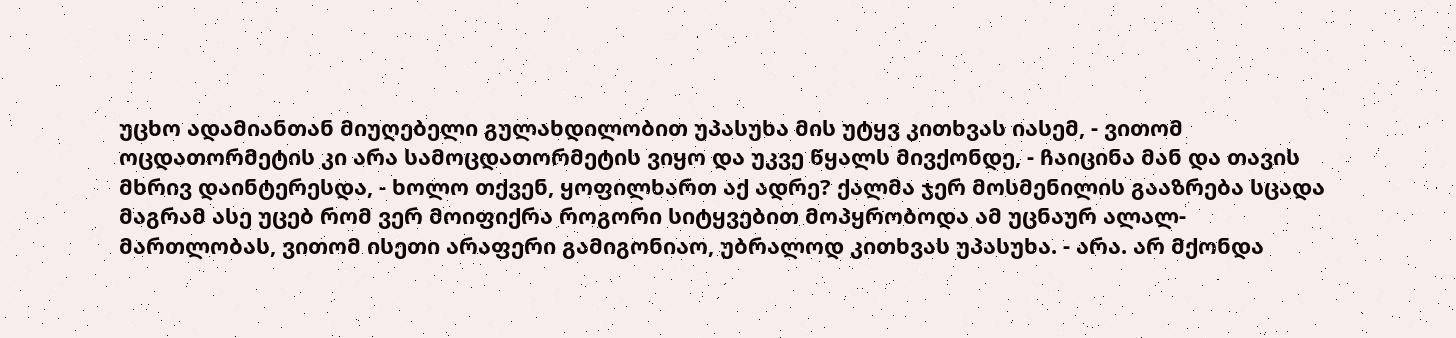უცხო ადამიანთან მიუღებელი გულახდილობით უპასუხა მის უტყვ კითხვას იასემ, - ვითომ ოცდათორმეტის კი არა სამოცდათორმეტის ვიყო და უკვე წყალს მივქონდე, - ჩაიცინა მან და თავის მხრივ დაინტერესდა, - ხოლო თქვენ, ყოფილხართ აქ ადრე? ქალმა ჯერ მოსმენილის გააზრება სცადა მაგრამ ასე უცებ რომ ვერ მოიფიქრა როგორი სიტყვებით მოპყრობოდა ამ უცნაურ ალალ-მართლობას, ვითომ ისეთი არაფერი გამიგონიაო, უბრალოდ კითხვას უპასუხა. - არა. არ მქონდა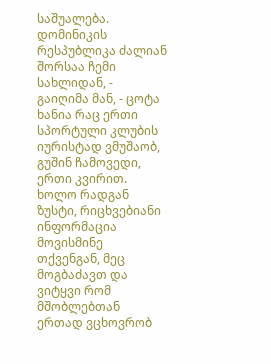საშუალება. დომინიკის რესპუბლიკა ძალიან შორსაა ჩემი სახლიდან, - გაიღიმა მან, - ცოტა ხანია რაც ერთი სპორტული კლუბის იურისტად ვმუშაობ, გუშინ ჩამოვედი, ერთი კვირით. ხოლო რადგან ზუსტი, რიცხვებიანი ინფორმაცია მოვისმინე თქვენგან, მეც მოგბაძავთ და ვიტყვი რომ მშობლებთან ერთად ვცხოვრობ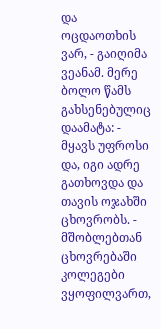და ოცდაოთხის ვარ, - გაიღიმა ვეანამ. მერე ბოლო წამს გახსენებულიც დაამატა: - მყავს უფროსი და, იგი ადრე გათხოვდა და თავის ოჯახში ცხოვრობს. - მშობლებთან ცხოვრებაში კოლეგები ვყოფილვართ,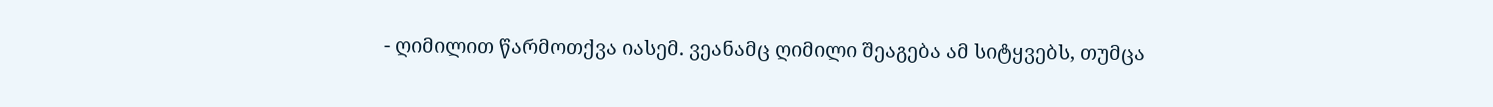- ღიმილით წარმოთქვა იასემ. ვეანამც ღიმილი შეაგება ამ სიტყვებს, თუმცა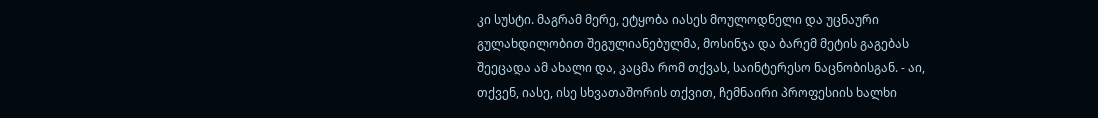კი სუსტი. მაგრამ მერე, ეტყობა იასეს მოულოდნელი და უცნაური გულახდილობით შეგულიანებულმა, მოსინჯა და ბარემ მეტის გაგებას შეეცადა ამ ახალი და, კაცმა რომ თქვას, საინტერესო ნაცნობისგან. - აი, თქვენ, იასე, ისე სხვათაშორის თქვით, ჩემნაირი პროფესიის ხალხი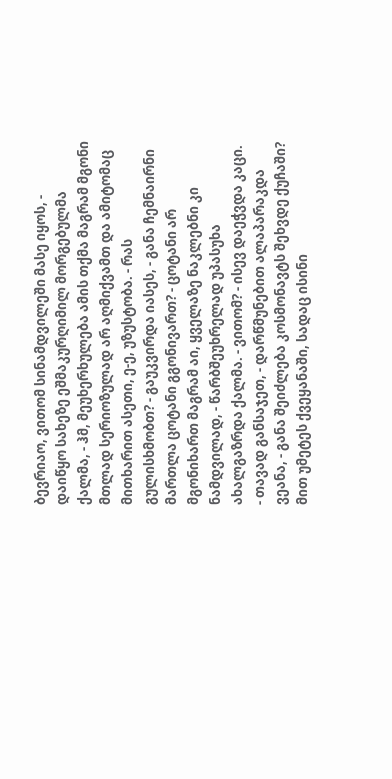ბევრიაო, ვითომ სინამდვილეში მასე იყოს, - დაიწყო სახეზე ეშმაკურღიმილ მორგებულმა ქალმა, - ჰმ, მეუხერხულება ამის თქმა მაგრამ მგონი მთლად სერიოზულად არ აღმიქვამთ და ამიტომაც მითხარით ასეთი, ე-ე, უზუსტობა. - რას გულისხმობთ? - გაუკვირდა იასეს, - განა ჩემნაირნი მართლა ცოტანი გგონივართ? - ცოტანი არ მგონიხართ მაგრამ აი, ყველაზე ნაკლებნი კი ნამდვილად, - წარბშეუხრელად უპასუხა ახალგაზრდა ქალმა. - ვითომ? - ისევ დაეჭვდა კაცი. - თავად განსაჯეთ, - დარწმუნებით ალაპარაკდა ვეანა, - განა შეიძლება კოსმონავტს შეხვდე ქუჩაში? მით უმეტეს ქვეყანაში, სადაც ისინი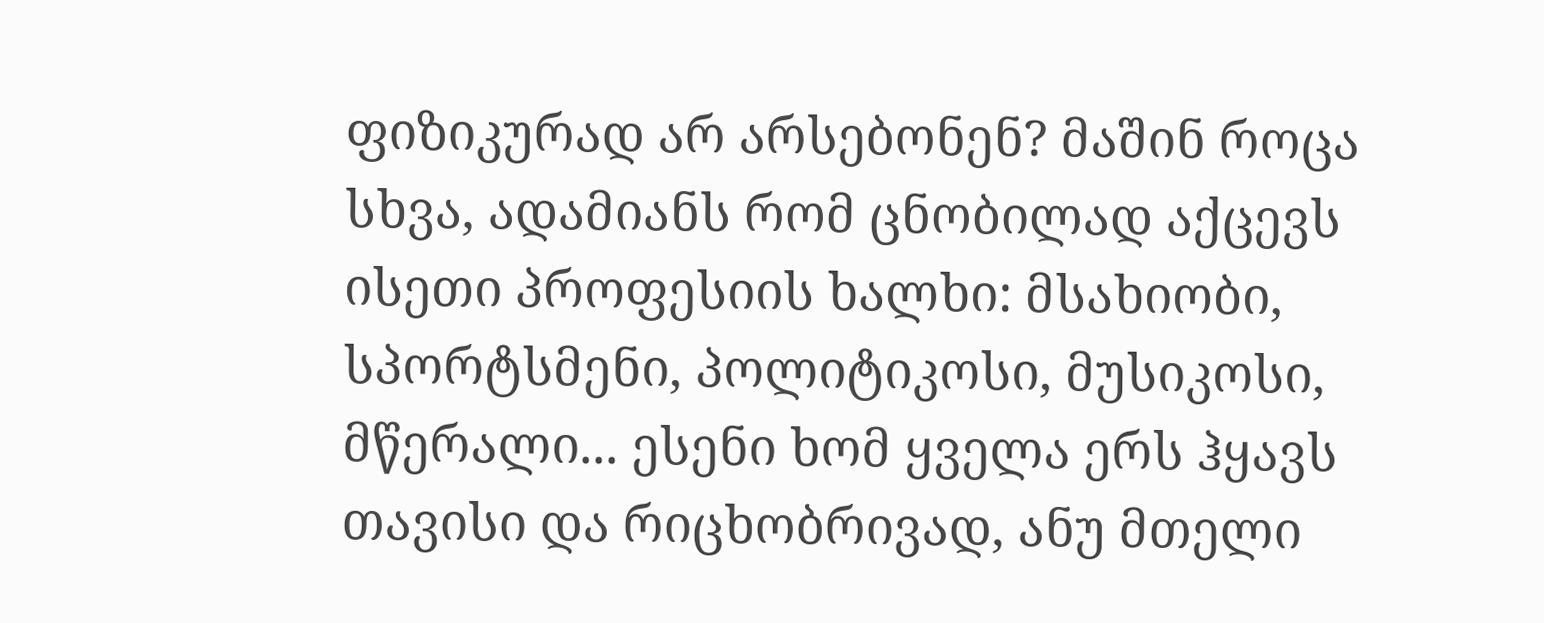ფიზიკურად არ არსებონენ? მაშინ როცა სხვა, ადამიანს რომ ცნობილად აქცევს ისეთი პროფესიის ხალხი: მსახიობი, სპორტსმენი, პოლიტიკოსი, მუსიკოსი, მწერალი... ესენი ხომ ყველა ერს ჰყავს თავისი და რიცხობრივად, ანუ მთელი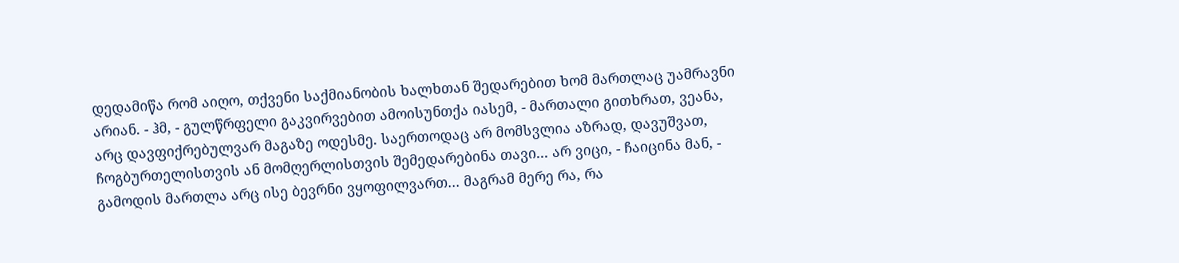დედამიწა რომ აიღო, თქვენი საქმიანობის ხალხთან შედარებით ხომ მართლაც უამრავნი არიან. - ჰმ, - გულწრფელი გაკვირვებით ამოისუნთქა იასემ, - მართალი გითხრათ, ვეანა, არც დავფიქრებულვარ მაგაზე ოდესმე. საერთოდაც არ მომსვლია აზრად, დავუშვათ, ჩოგბურთელისთვის ან მომღერლისთვის შემედარებინა თავი... არ ვიცი, - ჩაიცინა მან, - გამოდის მართლა არც ისე ბევრნი ვყოფილვართ... მაგრამ მერე რა, რა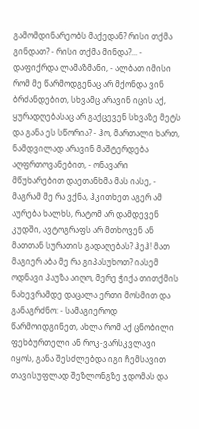გამომდინარეობს მაქედან? რისი თქმა გინდათ? - რისი თქმა მინდა?... - დაფიქრდა ლამაზმანი, - ალბათ იმისი რომ მე წარმოდგენაც არ მქონდა ვინ ბრძანდებით, სხვამც არავინ იცის აქ, ყურადღებასაც არ გაქცევენ სხვაზე მეტს და განა ეს სწორია? - ჰო, მართალი ხართ, ნამდვილად არავინ მაშტერდება აღფრთოვანებით, - ონავარი მწუხარებით დაეთანხმა მას იასე, - მაგრამ მე რა ვქნა, ჰკითხეთ აგერ ამ აურება ხალხს, რატომ არ დამდევენ კუდში, ავტოგრაფს არ მთხოვენ ან მათთან სურათის გადაღებას? ჰეჰ! მათ მაგიერ აბა მე რა გიპასუხოთ? იასემ ოდნავი პაუზა აიღო, მერე ჭიქა თითქმის ნახევრამდე დაცალა ერთი მოსმით და განაგრძნო: - სამაგიეროდ წარმოიდგინეთ, ახლა რომ აქ ცნობილი ფეხბურთელი ან როკ-ვარსკვლავი იყოს, განა შესძლებდა იგი ჩემსავით თავისუფლად შეზლონგზე ჯდომას და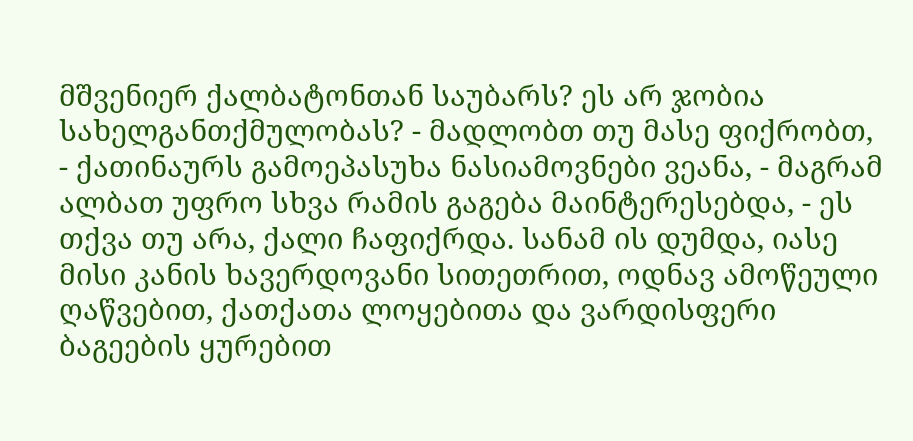მშვენიერ ქალბატონთან საუბარს? ეს არ ჯობია სახელგანთქმულობას? - მადლობთ თუ მასე ფიქრობთ, - ქათინაურს გამოეპასუხა ნასიამოვნები ვეანა, - მაგრამ ალბათ უფრო სხვა რამის გაგება მაინტერესებდა, - ეს თქვა თუ არა, ქალი ჩაფიქრდა. სანამ ის დუმდა, იასე მისი კანის ხავერდოვანი სითეთრით, ოდნავ ამოწეული ღაწვებით, ქათქათა ლოყებითა და ვარდისფერი ბაგეების ყურებით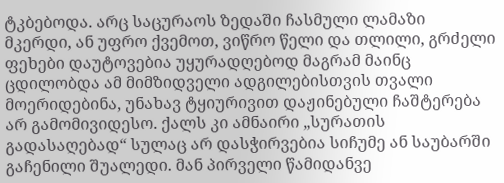ტკბებოდა. არც საცურაოს ზედაში ჩასმული ლამაზი მკერდი, ან უფრო ქვემოთ, ვიწრო წელი და თლილი, გრძელი ფეხები დაუტოვებია უყურადღებოდ მაგრამ მაინც ცდილობდა ამ მიმზიდველი ადგილებისთვის თვალი მოერიდებინა, უნახავ ტყიურივით დაჟინებული ჩაშტერება არ გამომივიდესო. ქალს კი ამნაირი „სურათის გადასაღებად“ სულაც არ დასჭირვებია სიჩუმე ან საუბარში გაჩენილი შუალედი. მან პირველი წამიდანვე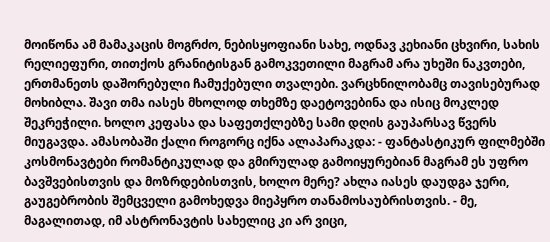მოიწონა ამ მამაკაცის მოგრძო, ნებისყოფიანი სახე, ოდნავ კეხიანი ცხვირი, სახის რელიეფური, თითქოს გრანიტისგან გამოკვეთილი მაგრამ არა უხეში ნაკვთები, ერთმანეთს დაშორებული ჩამუქებული თვალები. ვარცხნილობამც თავისებურად მოხიბლა. შავი თმა იასეს მხოლოდ თხემზე დაეტოვებინა და ისიც მოკლედ შეკრეჭილი. ხოლო კეფასა და საფეთქლებზე სამი დღის გაუპარსავ წვერს მიუგავდა. ამასობაში ქალი როგორც იქნა ალაპარაკდა: - ფანტასტიკურ ფილმებში კოსმონავტები რომანტიკულად და გმირულად გამოიყურებიან მაგრამ ეს უფრო ბავშვებისთვის და მოზრდებისთვის, ხოლო მერე? ახლა იასეს დაუდგა ჯერი, გაუგებრობის შემცველი გამოხედვა მიეპყრო თანამოსაუბრისთვის. - მე, მაგალითად, იმ ასტრონავტის სახელიც კი არ ვიცი,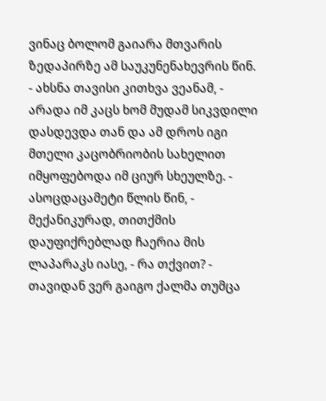ვინაც ბოლომ გაიარა მთვარის ზედაპირზე ამ საუკუნენახევრის წინ. - ახსნა თავისი კითხვა ვეანამ, - არადა იმ კაცს ხომ მუდამ სიკვდილი დასდევდა თან და ამ დროს იგი მთელი კაცობრიობის სახელით იმყოფებოდა იმ ციურ სხეულზე. - ასოცდაცამეტი წლის წინ, - მექანიკურად, თითქმის დაუფიქრებლად ჩაერია მის ლაპარაკს იასე, - რა თქვით? - თავიდან ვერ გაიგო ქალმა თუმცა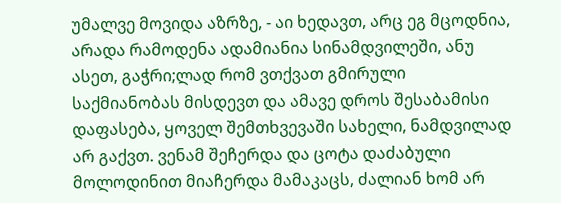უმალვე მოვიდა აზრზე, - აი ხედავთ, არც ეგ მცოდნია, არადა რამოდენა ადამიანია სინამდვილეში, ანუ ასეთ, გაჭრი;ლად რომ ვთქვათ გმირული საქმიანობას მისდევთ და ამავე დროს შესაბამისი დაფასება, ყოველ შემთხვევაში სახელი, ნამდვილად არ გაქვთ. ვენამ შეჩერდა და ცოტა დაძაბული მოლოდინით მიაჩერდა მამაკაცს, ძალიან ხომ არ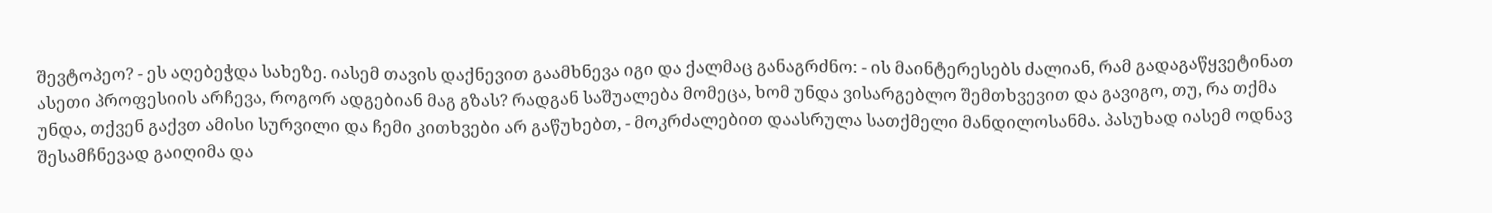შევტოპეო? - ეს აღებეჭდა სახეზე. იასემ თავის დაქნევით გაამხნევა იგი და ქალმაც განაგრძნო: - ის მაინტერესებს ძალიან, რამ გადაგაწყვეტინათ ასეთი პროფესიის არჩევა, როგორ ადგებიან მაგ გზას? რადგან საშუალება მომეცა, ხომ უნდა ვისარგებლო შემთხვევით და გავიგო, თუ, რა თქმა უნდა, თქვენ გაქვთ ამისი სურვილი და ჩემი კითხვები არ გაწუხებთ, - მოკრძალებით დაასრულა სათქმელი მანდილოსანმა. პასუხად იასემ ოდნავ შესამჩნევად გაიღიმა და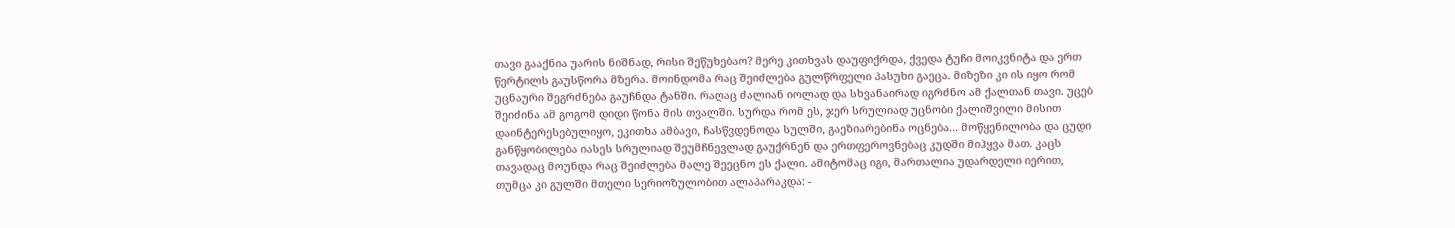თავი გააქნია უარის ნიშნად, რისი შეწუხებაო? მერე კითხვას დაუფიქრდა, ქვედა ტუჩი მოიკვნიტა და ერთ წერტილს გაუსწორა მზერა. მოინდომა რაც შეიძლება გულწრფელი პასუხი გაეცა. მიზეზი კი ის იყო რომ უცნაური შეგრძნება გაუჩნდა ტანში. რაღაც ძალიან იოლად და სხვანაირად იგრძნო ამ ქალთან თავი. უცებ შეიძინა ამ გოგომ დიდი წონა მის თვალში. სურდა რომ ეს, ჯერ სრულიად უცნობი ქალიშვილი მისით დაინტერესებულიყო, ეკითხა ამბავი, ჩასწვდენოდა სულში, გაეზიარებინა ოცნება... მოწყენილობა და ცუდი განწყობილება იასეს სრულიად შეუმჩნევლად გაუქრნენ და ერთფეროვნებაც კუდში მიჰყვა მათ. კაცს თავადაც მოუნდა რაც შეიძლება მალე შეეცნო ეს ქალი. ამიტომაც იგი, მართალია უდარდელი იერით, თუმცა კი გულში მთელი სერიოზულობით ალაპარაკდა: -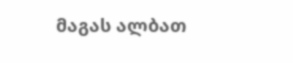მაგას ალბათ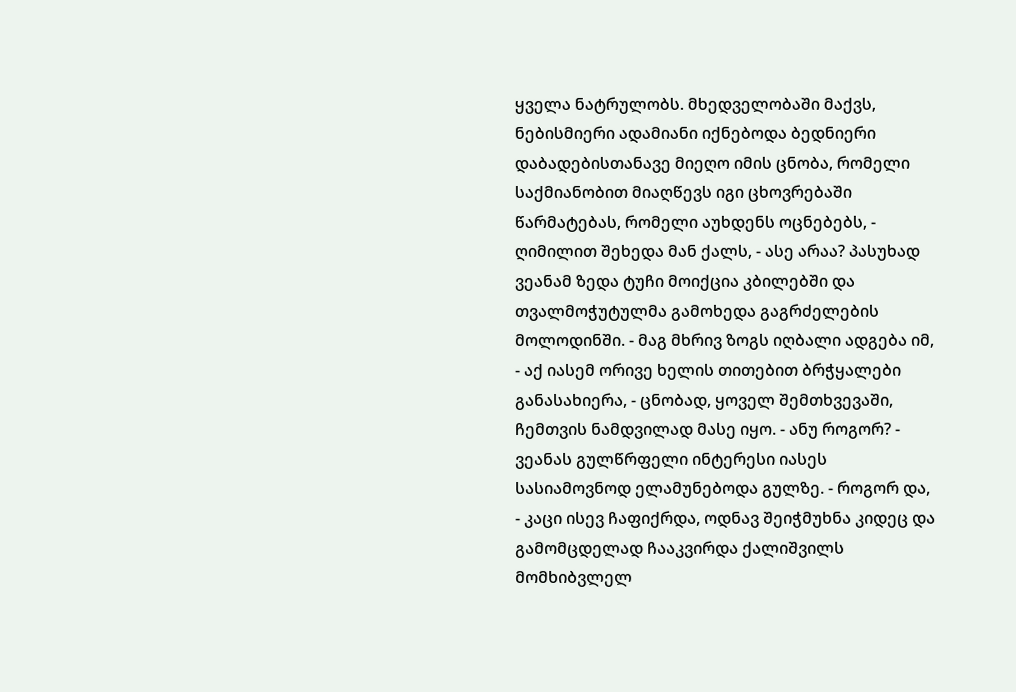ყველა ნატრულობს. მხედველობაში მაქვს, ნებისმიერი ადამიანი იქნებოდა ბედნიერი დაბადებისთანავე მიეღო იმის ცნობა, რომელი საქმიანობით მიაღწევს იგი ცხოვრებაში წარმატებას, რომელი აუხდენს ოცნებებს, - ღიმილით შეხედა მან ქალს, - ასე არაა? პასუხად ვეანამ ზედა ტუჩი მოიქცია კბილებში და თვალმოჭუტულმა გამოხედა გაგრძელების მოლოდინში. - მაგ მხრივ ზოგს იღბალი ადგება იმ, - აქ იასემ ორივე ხელის თითებით ბრჭყალები განასახიერა, - ცნობად, ყოველ შემთხვევაში, ჩემთვის ნამდვილად მასე იყო. - ანუ როგორ? - ვეანას გულწრფელი ინტერესი იასეს სასიამოვნოდ ელამუნებოდა გულზე. - როგორ და, - კაცი ისევ ჩაფიქრდა, ოდნავ შეიჭმუხნა კიდეც და გამომცდელად ჩააკვირდა ქალიშვილს მომხიბვლელ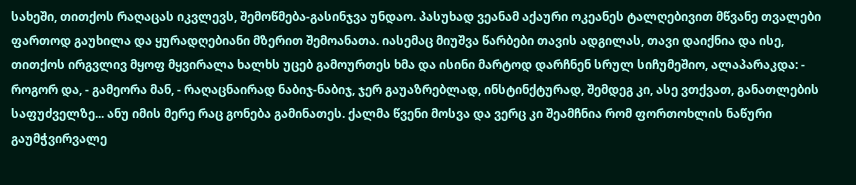სახეში, თითქოს რაღაცას იკვლევს, შემოწმება-გასინჯვა უნდაო. პასუხად ვეანამ აქაური ოკეანეს ტალღებივით მწვანე თვალები ფართოდ გაუხილა და ყურადღებიანი მზერით შემოანათა. იასემაც მიუშვა წარბები თავის ადგილას, თავი დაიქნია და ისე, თითქოს ირგვლივ მყოფ მყვირალა ხალხს უცებ გამოურთეს ხმა და ისინი მარტოდ დარჩნენ სრულ სიჩუმეშიო, ალაპარაკდა: - როგორ და, - გამეორა მან, - რაღაცნაირად ნაბიჯ-ნაბიჯ, ჯერ გაუაზრებლად, ინსტინქტურად, შემდეგ კი, ასე ვთქვათ, განათლების საფუძველზე... ანუ იმის მერე რაც გონება გამინათეს. ქალმა წვენი მოსვა და ვერც კი შეამჩნია რომ ფორთოხლის ნაწური გაუმჭვირვალე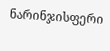ნარინჯისფერი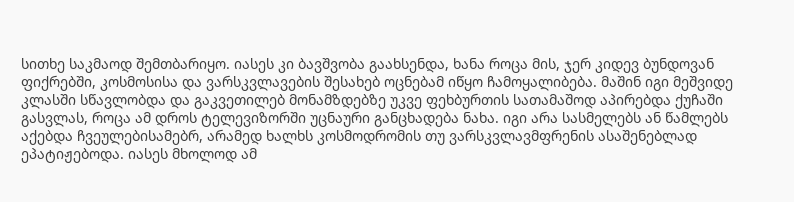სითხე საკმაოდ შემთბარიყო. იასეს კი ბავშვობა გაახსენდა, ხანა როცა მის, ჯერ კიდევ ბუნდოვან ფიქრებში, კოსმოსისა და ვარსკვლავების შესახებ ოცნებამ იწყო ჩამოყალიბება. მაშინ იგი მეშვიდე კლასში სწავლობდა და გაკვეთილებ მონამზდებზე უკვე ფეხბურთის სათამაშოდ აპირებდა ქუჩაში გასვლას, როცა ამ დროს ტელევიზორში უცნაური განცხადება ნახა. იგი არა სასმელებს ან წამლებს აქებდა ჩვეულებისამებრ, არამედ ხალხს კოსმოდრომის თუ ვარსკვლავმფრენის ასაშენებლად ეპატიჟებოდა. იასეს მხოლოდ ამ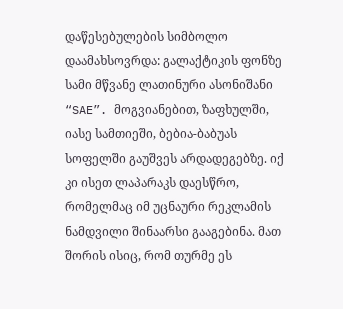დაწესებულების სიმბოლო დაამახსოვრდა: გალაქტიკის ფონზე სამი მწვანე ლათინური ასონიშანი “SAE”. მოგვიანებით, ზაფხულში, იასე სამთიეში, ბებია-ბაბუას სოფელში გაუშვეს არდადეგებზე. იქ კი ისეთ ლაპარაკს დაესწრო, რომელმაც იმ უცნაური რეკლამის ნამდვილი შინაარსი გააგებინა. მათ შორის ისიც, რომ თურმე ეს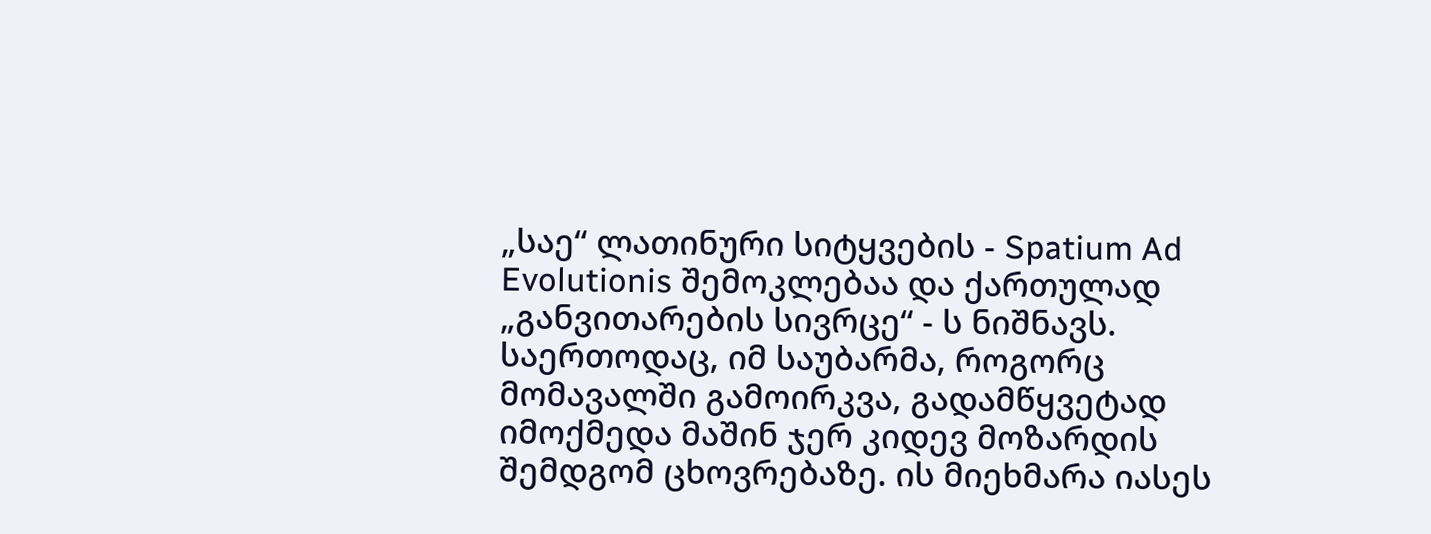„საე“ ლათინური სიტყვების - Spatium Ad Evolutionis შემოკლებაა და ქართულად „განვითარების სივრცე“ - ს ნიშნავს. საერთოდაც, იმ საუბარმა, როგორც მომავალში გამოირკვა, გადამწყვეტად იმოქმედა მაშინ ჯერ კიდევ მოზარდის შემდგომ ცხოვრებაზე. ის მიეხმარა იასეს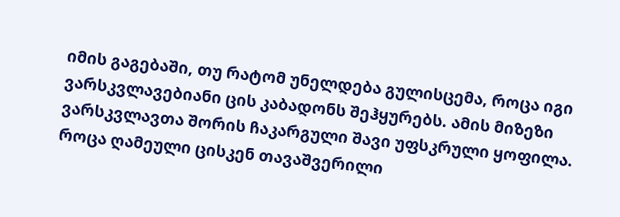იმის გაგებაში, თუ რატომ უნელდება გულისცემა, როცა იგი ვარსკვლავებიანი ცის კაბადონს შეჰყურებს. ამის მიზეზი ვარსკვლავთა შორის ჩაკარგული შავი უფსკრული ყოფილა. როცა ღამეული ცისკენ თავაშვერილი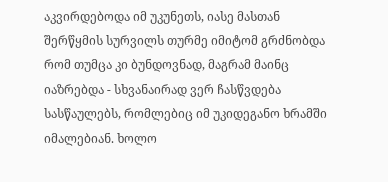აკვირდებოდა იმ უკუნეთს, იასე მასთან შერწყმის სურვილს თურმე იმიტომ გრძნობდა რომ თუმცა კი ბუნდოვნად, მაგრამ მაინც იაზრებდა - სხვანაირად ვერ ჩასწვდება სასწაულებს, რომლებიც იმ უკიდეგანო ხრამში იმალებიან. ხოლო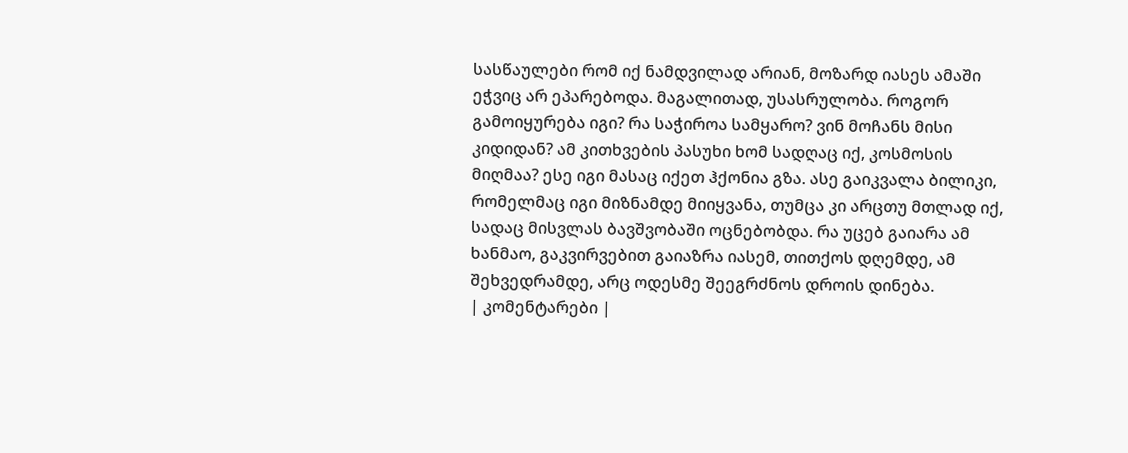სასწაულები რომ იქ ნამდვილად არიან, მოზარდ იასეს ამაში ეჭვიც არ ეპარებოდა. მაგალითად, უსასრულობა. როგორ გამოიყურება იგი? რა საჭიროა სამყარო? ვინ მოჩანს მისი კიდიდან? ამ კითხვების პასუხი ხომ სადღაც იქ, კოსმოსის მიღმაა? ესე იგი მასაც იქეთ ჰქონია გზა. ასე გაიკვალა ბილიკი, რომელმაც იგი მიზნამდე მიიყვანა, თუმცა კი არცთუ მთლად იქ, სადაც მისვლას ბავშვობაში ოცნებობდა. რა უცებ გაიარა ამ ხანმაო, გაკვირვებით გაიაზრა იასემ, თითქოს დღემდე, ამ შეხვედრამდე, არც ოდესმე შეეგრძნოს დროის დინება.
| კომენტარები |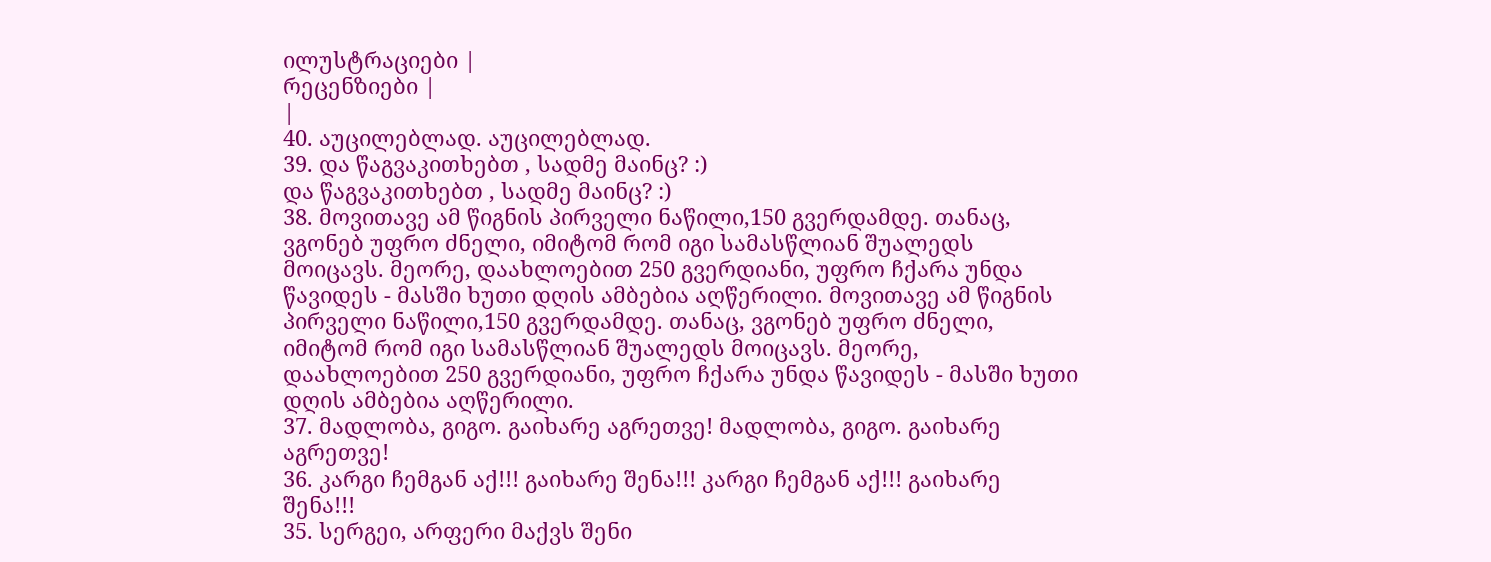ილუსტრაციები |
რეცენზიები |
|
40. აუცილებლად. აუცილებლად.
39. და წაგვაკითხებთ , სადმე მაინც? :)
და წაგვაკითხებთ , სადმე მაინც? :)
38. მოვითავე ამ წიგნის პირველი ნაწილი,150 გვერდამდე. თანაც, ვგონებ უფრო ძნელი, იმიტომ რომ იგი სამასწლიან შუალედს მოიცავს. მეორე, დაახლოებით 250 გვერდიანი, უფრო ჩქარა უნდა წავიდეს - მასში ხუთი დღის ამბებია აღწერილი. მოვითავე ამ წიგნის პირველი ნაწილი,150 გვერდამდე. თანაც, ვგონებ უფრო ძნელი, იმიტომ რომ იგი სამასწლიან შუალედს მოიცავს. მეორე, დაახლოებით 250 გვერდიანი, უფრო ჩქარა უნდა წავიდეს - მასში ხუთი დღის ამბებია აღწერილი.
37. მადლობა, გიგო. გაიხარე აგრეთვე! მადლობა, გიგო. გაიხარე აგრეთვე!
36. კარგი ჩემგან აქ!!! გაიხარე შენა!!! კარგი ჩემგან აქ!!! გაიხარე შენა!!!
35. სერგეი, არფერი მაქვს შენი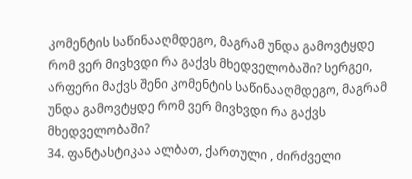კომენტის საწინააღმდეგო, მაგრამ უნდა გამოვტყდე რომ ვერ მივხვდი რა გაქვს მხედველობაში? სერგეი, არფერი მაქვს შენი კომენტის საწინააღმდეგო, მაგრამ უნდა გამოვტყდე რომ ვერ მივხვდი რა გაქვს მხედველობაში?
34. ფანტასტიკაა ალბათ, ქართული , ძირძველი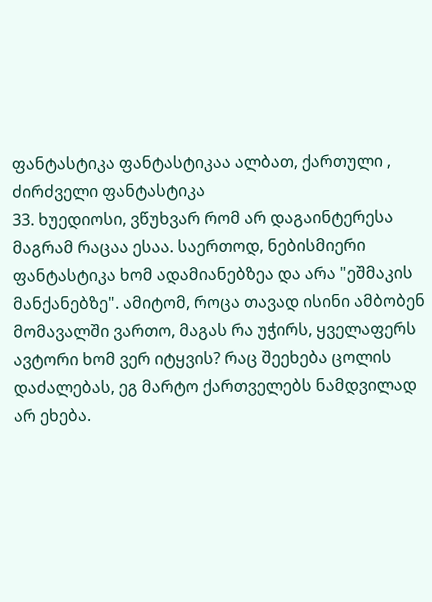ფანტასტიკა ფანტასტიკაა ალბათ, ქართული , ძირძველი ფანტასტიკა
33. ხუედიოსი, ვწუხვარ რომ არ დაგაინტერესა მაგრამ რაცაა ესაა. საერთოდ, ნებისმიერი ფანტასტიკა ხომ ადამიანებზეა და არა "ეშმაკის მანქანებზე". ამიტომ, როცა თავად ისინი ამბობენ მომავალში ვართო, მაგას რა უჭირს, ყველაფერს ავტორი ხომ ვერ იტყვის? რაც შეეხება ცოლის დაძალებას, ეგ მარტო ქართველებს ნამდვილად არ ეხება.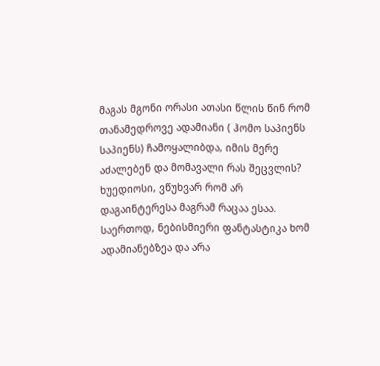მაგას მგონი ორასი ათასი წლის წინ რომ თანამედროვე ადამიანი ( ჰომო საპიენს საპიენს) ჩამოყალიბდა, იმის მერე აძალებენ და მომავალი რას შეცვლის? ხუედიოსი, ვწუხვარ რომ არ დაგაინტერესა მაგრამ რაცაა ესაა. საერთოდ, ნებისმიერი ფანტასტიკა ხომ ადამიანებზეა და არა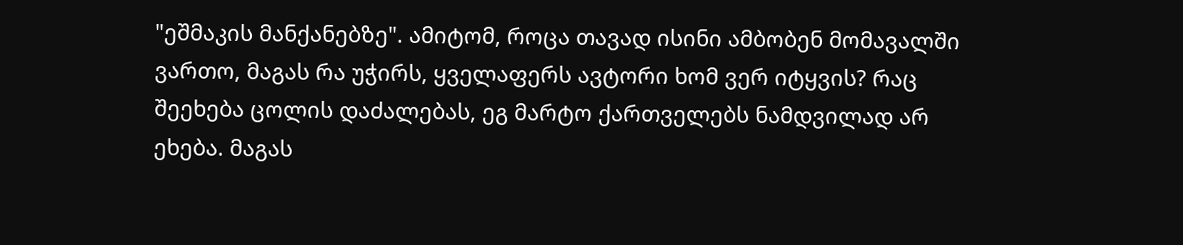"ეშმაკის მანქანებზე". ამიტომ, როცა თავად ისინი ამბობენ მომავალში ვართო, მაგას რა უჭირს, ყველაფერს ავტორი ხომ ვერ იტყვის? რაც შეეხება ცოლის დაძალებას, ეგ მარტო ქართველებს ნამდვილად არ ეხება. მაგას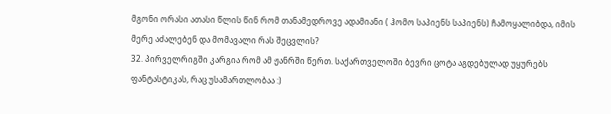მგონი ორასი ათასი წლის წინ რომ თანამედროვე ადამიანი ( ჰომო საპიენს საპიენს) ჩამოყალიბდა, იმის მერე აძალებენ და მომავალი რას შეცვლის?
32. პირველრიგში კარგია რომ ამ ჟანრში წერთ. საქართველოში ბევრი ცოტა აგდებულად უყურებს ფანტასტიკას, რაც უსამართლობაა :)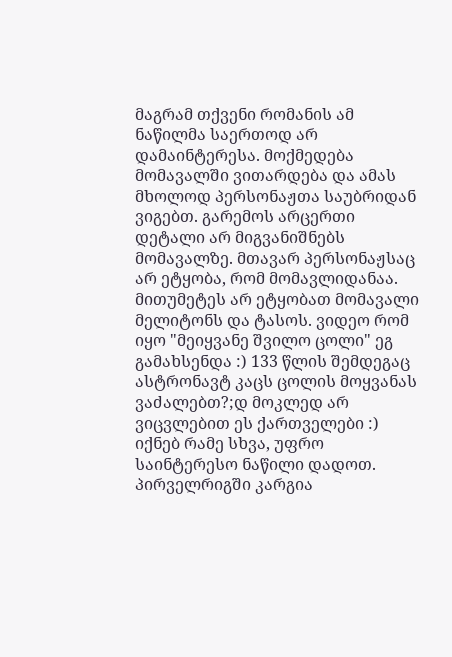მაგრამ თქვენი რომანის ამ ნაწილმა საერთოდ არ დამაინტერესა. მოქმედება მომავალში ვითარდება და ამას მხოლოდ პერსონაჟთა საუბრიდან ვიგებთ. გარემოს არცერთი დეტალი არ მიგვანიშნებს მომავალზე. მთავარ პერსონაჟსაც არ ეტყობა, რომ მომავლიდანაა. მითუმეტეს არ ეტყობათ მომავალი მელიტონს და ტასოს. ვიდეო რომ იყო "მეიყვანე შვილო ცოლი" ეგ გამახსენდა :) 133 წლის შემდეგაც ასტრონავტ კაცს ცოლის მოყვანას ვაძალებთ?;დ მოკლედ არ ვიცვლებით ეს ქართველები :) იქნებ რამე სხვა, უფრო საინტერესო ნაწილი დადოთ. პირველრიგში კარგია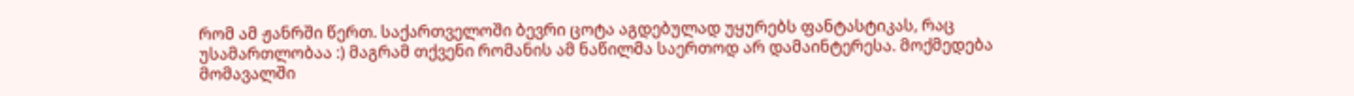რომ ამ ჟანრში წერთ. საქართველოში ბევრი ცოტა აგდებულად უყურებს ფანტასტიკას, რაც უსამართლობაა :) მაგრამ თქვენი რომანის ამ ნაწილმა საერთოდ არ დამაინტერესა. მოქმედება მომავალში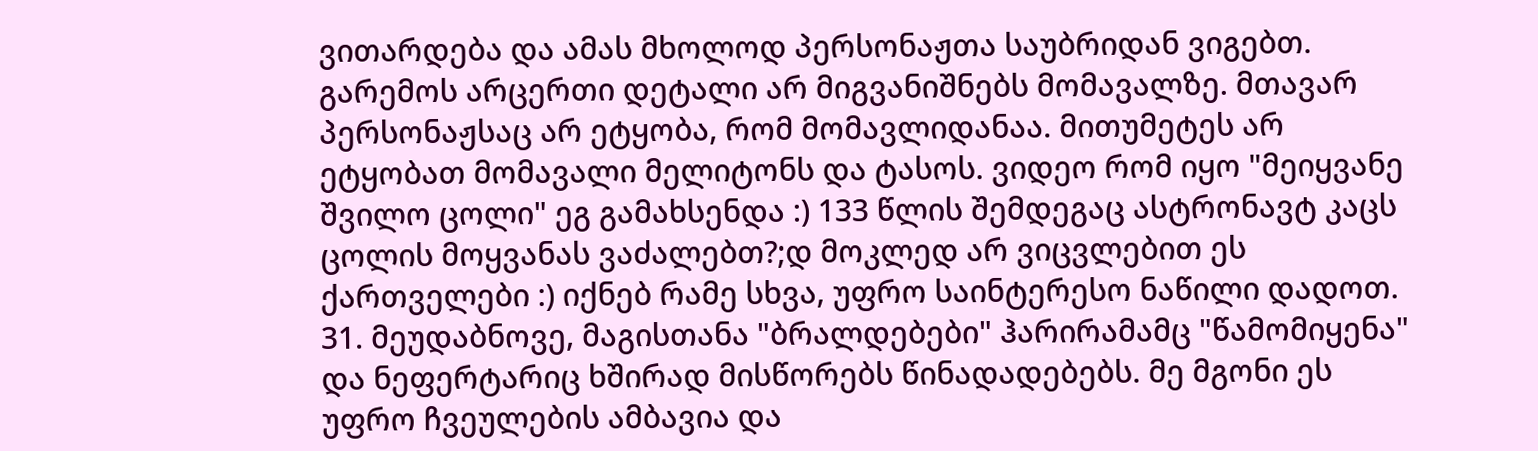ვითარდება და ამას მხოლოდ პერსონაჟთა საუბრიდან ვიგებთ. გარემოს არცერთი დეტალი არ მიგვანიშნებს მომავალზე. მთავარ პერსონაჟსაც არ ეტყობა, რომ მომავლიდანაა. მითუმეტეს არ ეტყობათ მომავალი მელიტონს და ტასოს. ვიდეო რომ იყო "მეიყვანე შვილო ცოლი" ეგ გამახსენდა :) 133 წლის შემდეგაც ასტრონავტ კაცს ცოლის მოყვანას ვაძალებთ?;დ მოკლედ არ ვიცვლებით ეს ქართველები :) იქნებ რამე სხვა, უფრო საინტერესო ნაწილი დადოთ.
31. მეუდაბნოვე, მაგისთანა "ბრალდებები" ჰარირამამც "წამომიყენა" და ნეფერტარიც ხშირად მისწორებს წინადადებებს. მე მგონი ეს უფრო ჩვეულების ამბავია და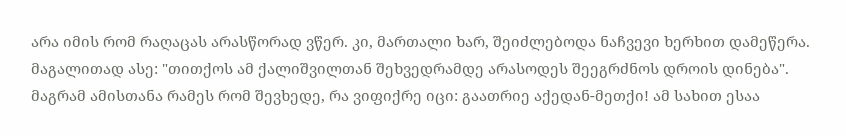არა იმის რომ რაღაცას არასწორად ვწერ. კი, მართალი ხარ, შეიძლებოდა ნაჩვევი ხერხით დამეწერა. მაგალითად ასე: "თითქოს ამ ქალიშვილთან შეხვედრამდე არასოდეს შეეგრძნოს დროის დინება". მაგრამ ამისთანა რამეს რომ შევხედე, რა ვიფიქრე იცი: გაათრიე აქედან-მეთქი! ამ სახით ესაა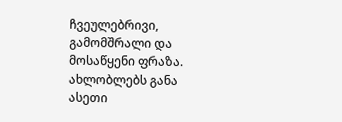ჩვეულებრივი, გამომშრალი და მოსაწყენი ფრაზა. ახლობლებს განა ასეთი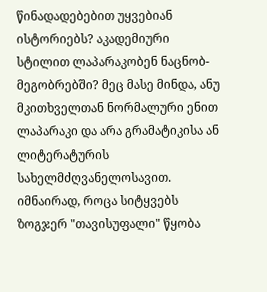წინადადებებით უყვებიან ისტორიებს? აკადემიური სტილით ლაპარაკობენ ნაცნობ-მეგობრებში? მეც მასე მინდა, ანუ მკითხველთან ნორმალური ენით ლაპარაკი და არა გრამატიკისა ან ლიტერატურის სახელმძღვანელოსავით. იმნაირად, როცა სიტყვებს ზოგჯერ "თავისუფალი" წყობა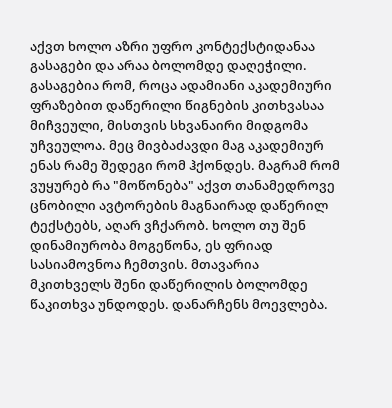აქვთ ხოლო აზრი უფრო კონტექსტიდანაა გასაგები და არაა ბოლომდე დაღეჭილი. გასაგებია რომ, როცა ადამიანი აკადემიური ფრაზებით დაწერილი წიგნების კითხვასაა მიჩვეული, მისთვის სხვანაირი მიდგომა უჩვეულოა. მეც მივბაძავდი მაგ აკადემიურ ენას რამე შედეგი რომ ჰქონდეს. მაგრამ რომ ვუყურებ რა "მოწონება" აქვთ თანამედროვე ცნობილი ავტორების მაგნაირად დაწერილ ტექსტებს, აღარ ვჩქარობ. ხოლო თუ შენ დინამიურობა მოგეწონა, ეს ფრიად სასიამოვნოა ჩემთვის. მთავარია მკითხველს შენი დაწერილის ბოლომდე წაკითხვა უნდოდეს. დანარჩენს მოევლება.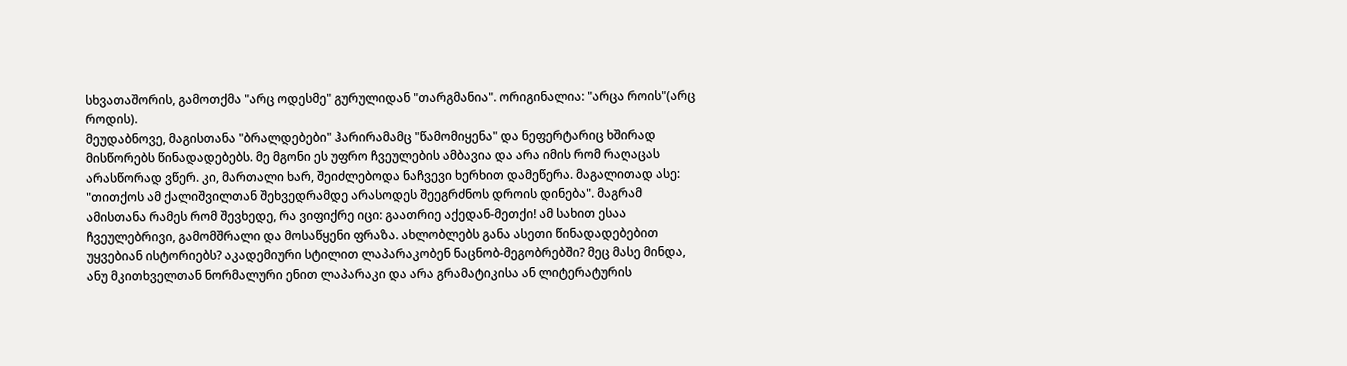სხვათაშორის, გამოთქმა "არც ოდესმე" გურულიდან "თარგმანია". ორიგინალია: "არცა როის"(არც როდის).
მეუდაბნოვე, მაგისთანა "ბრალდებები" ჰარირამამც "წამომიყენა" და ნეფერტარიც ხშირად მისწორებს წინადადებებს. მე მგონი ეს უფრო ჩვეულების ამბავია და არა იმის რომ რაღაცას არასწორად ვწერ. კი, მართალი ხარ, შეიძლებოდა ნაჩვევი ხერხით დამეწერა. მაგალითად ასე: "თითქოს ამ ქალიშვილთან შეხვედრამდე არასოდეს შეეგრძნოს დროის დინება". მაგრამ ამისთანა რამეს რომ შევხედე, რა ვიფიქრე იცი: გაათრიე აქედან-მეთქი! ამ სახით ესაა ჩვეულებრივი, გამომშრალი და მოსაწყენი ფრაზა. ახლობლებს განა ასეთი წინადადებებით უყვებიან ისტორიებს? აკადემიური სტილით ლაპარაკობენ ნაცნობ-მეგობრებში? მეც მასე მინდა, ანუ მკითხველთან ნორმალური ენით ლაპარაკი და არა გრამატიკისა ან ლიტერატურის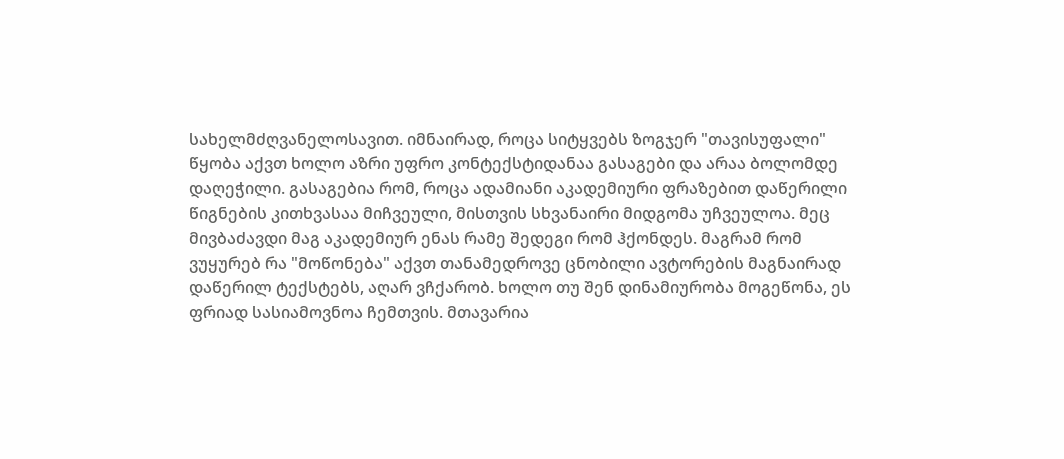სახელმძღვანელოსავით. იმნაირად, როცა სიტყვებს ზოგჯერ "თავისუფალი" წყობა აქვთ ხოლო აზრი უფრო კონტექსტიდანაა გასაგები და არაა ბოლომდე დაღეჭილი. გასაგებია რომ, როცა ადამიანი აკადემიური ფრაზებით დაწერილი წიგნების კითხვასაა მიჩვეული, მისთვის სხვანაირი მიდგომა უჩვეულოა. მეც მივბაძავდი მაგ აკადემიურ ენას რამე შედეგი რომ ჰქონდეს. მაგრამ რომ ვუყურებ რა "მოწონება" აქვთ თანამედროვე ცნობილი ავტორების მაგნაირად დაწერილ ტექსტებს, აღარ ვჩქარობ. ხოლო თუ შენ დინამიურობა მოგეწონა, ეს ფრიად სასიამოვნოა ჩემთვის. მთავარია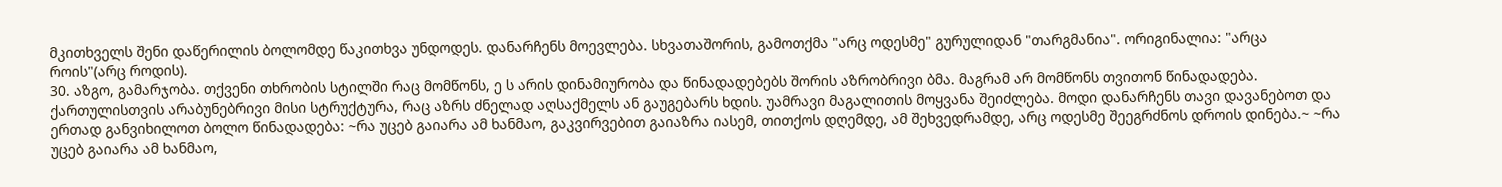მკითხველს შენი დაწერილის ბოლომდე წაკითხვა უნდოდეს. დანარჩენს მოევლება. სხვათაშორის, გამოთქმა "არც ოდესმე" გურულიდან "თარგმანია". ორიგინალია: "არცა როის"(არც როდის).
30. აზგო, გამარჯობა. თქვენი თხრობის სტილში რაც მომწონს, ე ს არის დინამიურობა და წინადადებებს შორის აზრობრივი ბმა. მაგრამ არ მომწონს თვითონ წინადადება. ქართულისთვის არაბუნებრივი მისი სტრუქტურა, რაც აზრს ძნელად აღსაქმელს ან გაუგებარს ხდის. უამრავი მაგალითის მოყვანა შეიძლება. მოდი დანარჩენს თავი დავანებოთ და ერთად განვიხილოთ ბოლო წინადადება: ~რა უცებ გაიარა ამ ხანმაო, გაკვირვებით გაიაზრა იასემ, თითქოს დღემდე, ამ შეხვედრამდე, არც ოდესმე შეეგრძნოს დროის დინება.~ ~რა უცებ გაიარა ამ ხანმაო,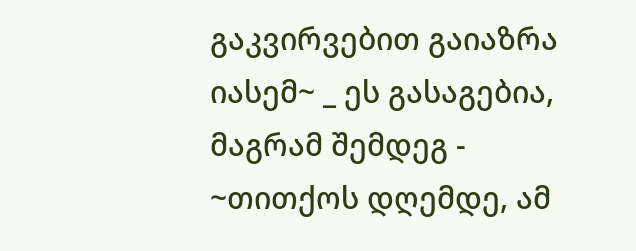გაკვირვებით გაიაზრა იასემ~ _ ეს გასაგებია, მაგრამ შემდეგ - ~თითქოს დღემდე, ამ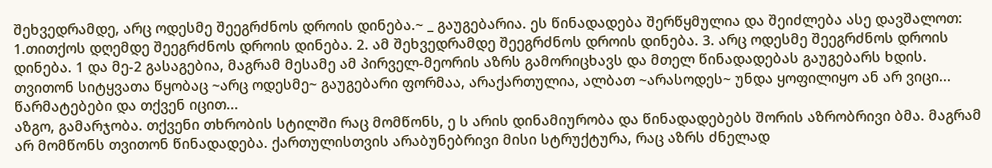შეხვედრამდე, არც ოდესმე შეეგრძნოს დროის დინება.~ _ გაუგებარია. ეს წინადადება შერწყმულია და შეიძლება ასე დავშალოთ: 1.თითქოს დღემდე შეეგრძნოს დროის დინება. 2. ამ შეხვედრამდე შეეგრძნოს დროის დინება. 3. არც ოდესმე შეეგრძნოს დროის დინება. 1 და მე-2 გასაგებია, მაგრამ მესამე ამ პირველ-მეორის აზრს გამორიცხავს და მთელ წინადადებას გაუგებარს ხდის. თვითონ სიტყვათა წყობაც ~არც ოდესმე~ გაუგებარი ფორმაა, არაქართულია, ალბათ ~არასოდეს~ უნდა ყოფილიყო ან არ ვიცი...
წარმატებები და თქვენ იცით...
აზგო, გამარჯობა. თქვენი თხრობის სტილში რაც მომწონს, ე ს არის დინამიურობა და წინადადებებს შორის აზრობრივი ბმა. მაგრამ არ მომწონს თვითონ წინადადება. ქართულისთვის არაბუნებრივი მისი სტრუქტურა, რაც აზრს ძნელად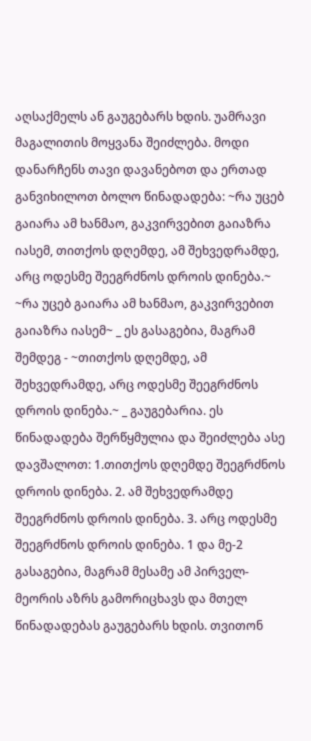აღსაქმელს ან გაუგებარს ხდის. უამრავი მაგალითის მოყვანა შეიძლება. მოდი დანარჩენს თავი დავანებოთ და ერთად განვიხილოთ ბოლო წინადადება: ~რა უცებ გაიარა ამ ხანმაო, გაკვირვებით გაიაზრა იასემ, თითქოს დღემდე, ამ შეხვედრამდე, არც ოდესმე შეეგრძნოს დროის დინება.~ ~რა უცებ გაიარა ამ ხანმაო, გაკვირვებით გაიაზრა იასემ~ _ ეს გასაგებია, მაგრამ შემდეგ - ~თითქოს დღემდე, ამ შეხვედრამდე, არც ოდესმე შეეგრძნოს დროის დინება.~ _ გაუგებარია. ეს წინადადება შერწყმულია და შეიძლება ასე დავშალოთ: 1.თითქოს დღემდე შეეგრძნოს დროის დინება. 2. ამ შეხვედრამდე შეეგრძნოს დროის დინება. 3. არც ოდესმე შეეგრძნოს დროის დინება. 1 და მე-2 გასაგებია, მაგრამ მესამე ამ პირველ-მეორის აზრს გამორიცხავს და მთელ წინადადებას გაუგებარს ხდის. თვითონ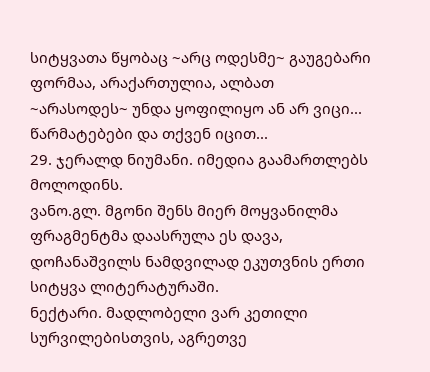სიტყვათა წყობაც ~არც ოდესმე~ გაუგებარი ფორმაა, არაქართულია, ალბათ ~არასოდეს~ უნდა ყოფილიყო ან არ ვიცი...
წარმატებები და თქვენ იცით...
29. ჯერალდ ნიუმანი. იმედია გაამართლებს მოლოდინს.
ვანო.გლ. მგონი შენს მიერ მოყვანილმა ფრაგმენტმა დაასრულა ეს დავა, დოჩანაშვილს ნამდვილად ეკუთვნის ერთი სიტყვა ლიტერატურაში.
ნექტარი. მადლობელი ვარ კეთილი სურვილებისთვის, აგრეთვე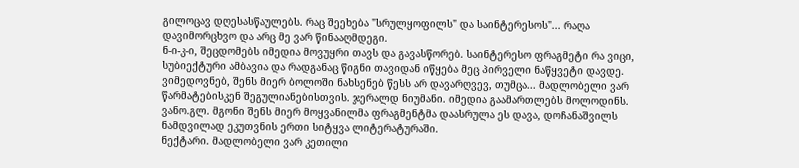გილოცავ დღესასწაულებს. რაც შეეხება "სრულყოფილს" და საინტერესოს"... რაღა დავიმორცხვო და არც მე ვარ წინააღმდეგი.
ნ-ი-კ-ი, შეცდომებს იმედია მოვუყრი თავს და გავასწორებ. საინტერესო ფრაგმეტი რა ვიცი, სუბიექტური ამბავია და რადგანაც წიგნი თავიდან იწყება მეც პირველი ნაწყვეტი დავდე. ვიმედოვნებ, შენს მიერ ბოლოში ნახსენებ წესს არ დავარღვევ, თუმცა... მადლობელი ვარ წარმატებისკენ შეგულიანებისთვის. ჯერალდ ნიუმანი. იმედია გაამართლებს მოლოდინს.
ვანო.გლ. მგონი შენს მიერ მოყვანილმა ფრაგმენტმა დაასრულა ეს დავა, დოჩანაშვილს ნამდვილად ეკუთვნის ერთი სიტყვა ლიტერატურაში.
ნექტარი. მადლობელი ვარ კეთილი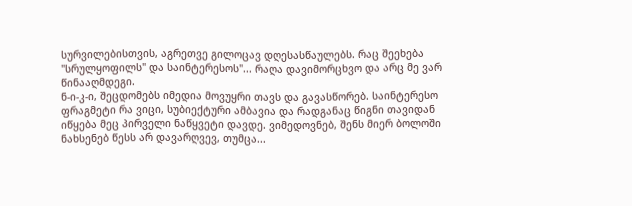სურვილებისთვის, აგრეთვე გილოცავ დღესასწაულებს. რაც შეეხება "სრულყოფილს" და საინტერესოს"... რაღა დავიმორცხვო და არც მე ვარ წინააღმდეგი.
ნ-ი-კ-ი, შეცდომებს იმედია მოვუყრი თავს და გავასწორებ. საინტერესო ფრაგმეტი რა ვიცი, სუბიექტური ამბავია და რადგანაც წიგნი თავიდან იწყება მეც პირველი ნაწყვეტი დავდე. ვიმედოვნებ, შენს მიერ ბოლოში ნახსენებ წესს არ დავარღვევ, თუმცა...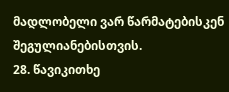მადლობელი ვარ წარმატებისკენ შეგულიანებისთვის.
28. წავიკითხე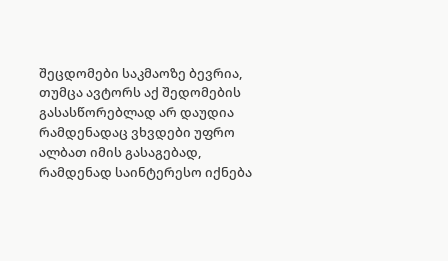შეცდომები საკმაოზე ბევრია, თუმცა ავტორს აქ შედომების გასასწორებლად არ დაუდია რამდენადაც ვხვდები უფრო ალბათ იმის გასაგებად, რამდენად საინტერესო იქნება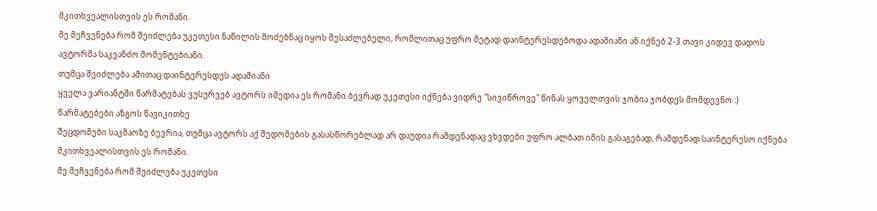მკითხვეალისთვის ეს რომანი.
მე მეჩვენება რომ შეიძლება უკეთესი ნაწილის მოძებნაც იყოს შესაძლებელი, რომლითაც უფრო მეტად დაინტერესდებოდა ადამიანი ან იქნებ 2-3 თავი კიდევ დადოს ავტორმა საკვანძო მომენტებიანი.
თუმცა შეიძლება ამითაც დაინტერესდეს ადამიანი
ყველა ვარიანტში წარმატებას ვუსურვებ ავტორს იმედია ეს რომანი ბევრად უკეთესი იქნება ვიდრე "სივიწროვე" წინას ყოველთვის ჯობია ჯობდეს მომდევნო :)
წარმატებები აზგოს წავიკითხე
შეცდომები საკმაოზე ბევრია, თუმცა ავტორს აქ შედომების გასასწორებლად არ დაუდია რამდენადაც ვხვდები უფრო ალბათ იმის გასაგებად, რამდენად საინტერესო იქნება მკითხვეალისთვის ეს რომანი.
მე მეჩვენება რომ შეიძლება უკეთესი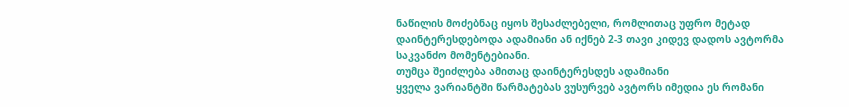ნაწილის მოძებნაც იყოს შესაძლებელი, რომლითაც უფრო მეტად დაინტერესდებოდა ადამიანი ან იქნებ 2-3 თავი კიდევ დადოს ავტორმა საკვანძო მომენტებიანი.
თუმცა შეიძლება ამითაც დაინტერესდეს ადამიანი
ყველა ვარიანტში წარმატებას ვუსურვებ ავტორს იმედია ეს რომანი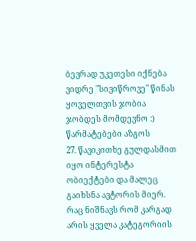ბევრად უკეთესი იქნება ვიდრე "სივიწროვე" წინას ყოველთვის ჯობია ჯობდეს მომდევნო :)
წარმატებები აზგოს
27. წავიკითხე გულდასმით იყო ინტერესტა ობიექტები და მალეც გაიხსნა ავტორის მიერ. რაც ნიშნავს რომ კარგად არის ყველა კატეგორიის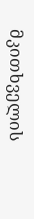მკითხველის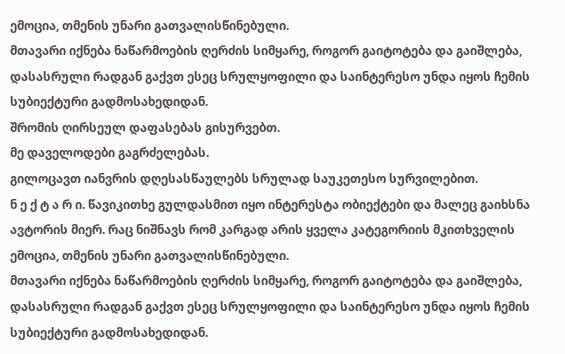ემოცია, თმენის უნარი გათვალისწინებული.
მთავარი იქნება ნაწარმოების ღერძის სიმყარე, როგორ გაიტოტება და გაიშლება, დასასრული რადგან გაქვთ ესეც სრულყოფილი და საინტერესო უნდა იყოს ჩემის სუბიექტური გადმოსახედიდან.
შრომის ღირსეულ დაფასებას გისურვებთ.
მე დაველოდები გაგრძელებას.
გილოცავთ იანვრის დღესასწაულებს სრულად საუკეთესო სურვილებით.
ნ ე ქ ტ ა რ ი. წავიკითხე გულდასმით იყო ინტერესტა ობიექტები და მალეც გაიხსნა ავტორის მიერ. რაც ნიშნავს რომ კარგად არის ყველა კატეგორიის მკითხველის ემოცია, თმენის უნარი გათვალისწინებული.
მთავარი იქნება ნაწარმოების ღერძის სიმყარე, როგორ გაიტოტება და გაიშლება, დასასრული რადგან გაქვთ ესეც სრულყოფილი და საინტერესო უნდა იყოს ჩემის სუბიექტური გადმოსახედიდან.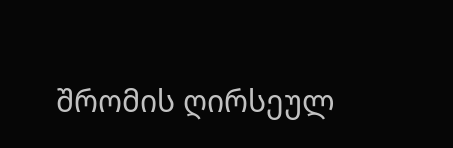შრომის ღირსეულ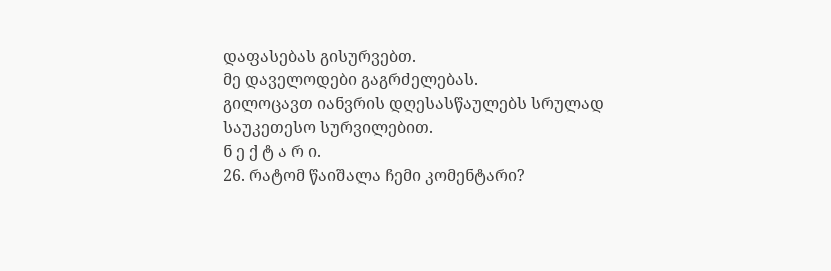დაფასებას გისურვებთ.
მე დაველოდები გაგრძელებას.
გილოცავთ იანვრის დღესასწაულებს სრულად საუკეთესო სურვილებით.
ნ ე ქ ტ ა რ ი.
26. რატომ წაიშალა ჩემი კომენტარი?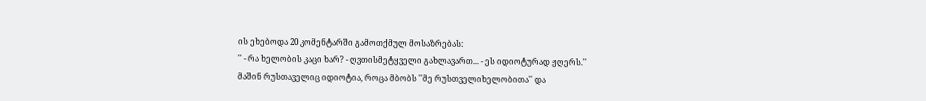ის ეხებოდა 20 კომენტარში გამოთქმულ მოსაზრებას:
'' - რა ხელობის კაცი ხარ? - ღვთისმეტყველი გახლავართ... - ეს იდიოტურად ჟღერს.''
მაშინ რუსთაველიც იდიოტია, როცა მბობს ''მე რუსთველიხელობითა'' და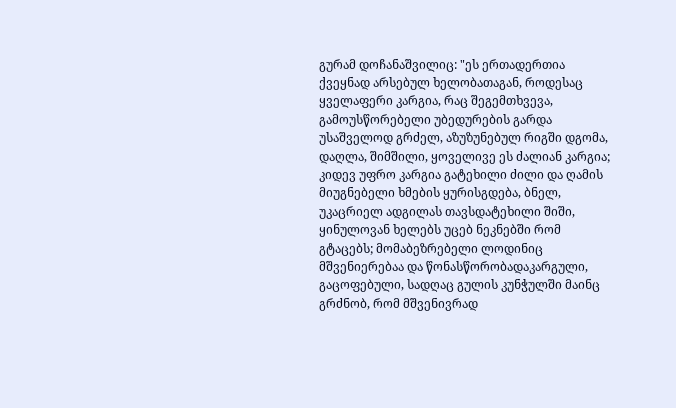გურამ დოჩანაშვილიც: "ეს ერთადერთია ქვეყნად არსებულ ხელობათაგან, როდესაც ყველაფერი კარგია, რაც შეგემთხვევა, გამოუსწორებელი უბედურების გარდა უსაშველოდ გრძელ, აზუზუნებულ რიგში დგომა, დაღლა, შიმშილი, ყოველივე ეს ძალიან კარგია; კიდევ უფრო კარგია გატეხილი ძილი და ღამის მიუგნებელი ხმების ყურისგდება, ბნელ, უკაცრიელ ადგილას თავსდატეხილი შიში, ყინულოვან ხელებს უცებ ნეკნებში რომ გტაცებს; მომაბეზრებელი ლოდინიც მშვენიერებაა და წონასწორობადაკარგული, გაცოფებული, სადღაც გულის კუნჭულში მაინც გრძნობ, რომ მშვენივრად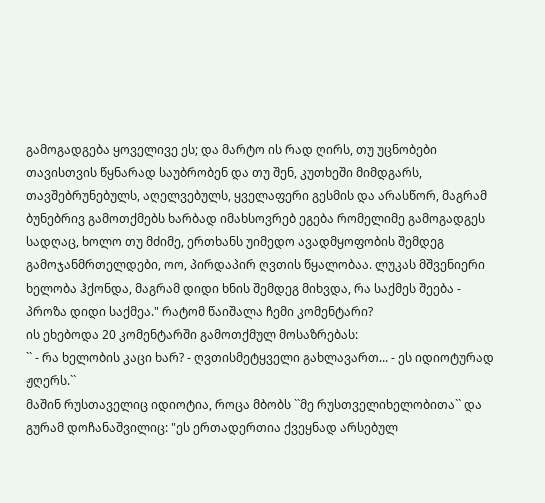გამოგადგება ყოველივე ეს; და მარტო ის რად ღირს, თუ უცნობები თავისთვის წყნარად საუბრობენ და თუ შენ, კუთხეში მიმდგარს, თავშებრუნებულს, აღელვებულს, ყველაფერი გესმის და არასწორ, მაგრამ ბუნებრივ გამოთქმებს ხარბად იმახსოვრებ ეგება რომელიმე გამოგადგეს სადღაც, ხოლო თუ მძიმე, ერთხანს უიმედო ავადმყოფობის შემდეგ გამოჯანმრთელდები, ოო, პირდაპირ ღვთის წყალობაა. ლუკას მშვენიერი ხელობა ჰქონდა, მაგრამ დიდი ხნის შემდეგ მიხვდა, რა საქმეს შეება - პროზა დიდი საქმეა." რატომ წაიშალა ჩემი კომენტარი?
ის ეხებოდა 20 კომენტარში გამოთქმულ მოსაზრებას:
`` - რა ხელობის კაცი ხარ? - ღვთისმეტყველი გახლავართ... - ეს იდიოტურად ჟღერს.``
მაშინ რუსთაველიც იდიოტია, როცა მბობს ``მე რუსთველიხელობითა`` და გურამ დოჩანაშვილიც: "ეს ერთადერთია ქვეყნად არსებულ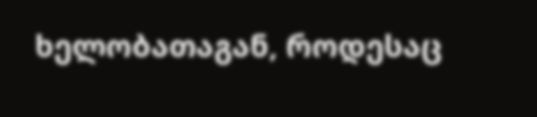ხელობათაგან, როდესაც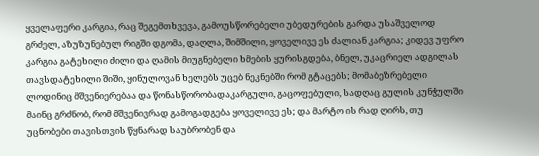ყველაფერი კარგია, რაც შეგემთხვევა, გამოუსწორებელი უბედურების გარდა უსაშველოდ გრძელ, აზუზუნებულ რიგში დგომა, დაღლა, შიმშილი, ყოველივე ეს ძალიან კარგია; კიდევ უფრო კარგია გატეხილი ძილი და ღამის მიუგნებელი ხმების ყურისგდება, ბნელ, უკაცრიელ ადგილას თავსდატეხილი შიში, ყინულოვან ხელებს უცებ ნეკნებში რომ გტაცებს; მომაბეზრებელი ლოდინიც მშვენიერებაა და წონასწორობადაკარგული, გაცოფებული, სადღაც გულის კუნჭულში მაინც გრძნობ, რომ მშვენივრად გამოგადგება ყოველივე ეს; და მარტო ის რად ღირს, თუ უცნობები თავისთვის წყნარად საუბრობენ და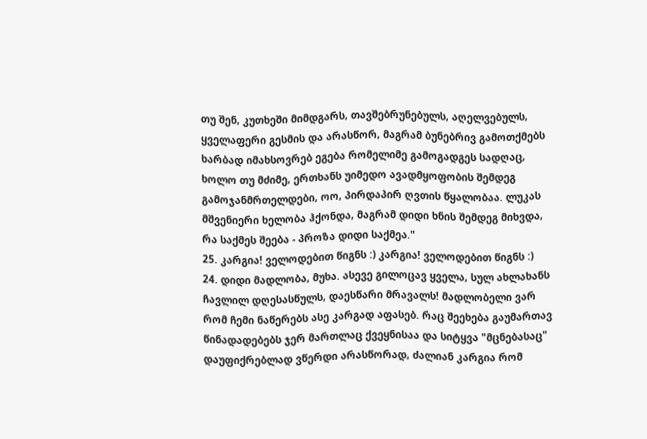თუ შენ, კუთხეში მიმდგარს, თავშებრუნებულს, აღელვებულს, ყველაფერი გესმის და არასწორ, მაგრამ ბუნებრივ გამოთქმებს ხარბად იმახსოვრებ ეგება რომელიმე გამოგადგეს სადღაც, ხოლო თუ მძიმე, ერთხანს უიმედო ავადმყოფობის შემდეგ გამოჯანმრთელდები, ოო, პირდაპირ ღვთის წყალობაა. ლუკას მშვენიერი ხელობა ჰქონდა, მაგრამ დიდი ხნის შემდეგ მიხვდა, რა საქმეს შეება - პროზა დიდი საქმეა."
25. კარგია! ველოდებით წიგნს :) კარგია! ველოდებით წიგნს :)
24. დიდი მადლობა, მუხა. ასევე გილოცავ ყველა, სულ ახლახანს ჩავლილ დღესასწულს, დაესწარი მრავალს! მადლობელი ვარ რომ ჩემი ნაწერებს ასე კარგად აფასებ. რაც შეეხება გაუმართავ წინადადებებს ჯერ მართლაც ქვეყნისაა და სიტყვა "მცნებასაც" დაუფიქრებლად ვწერდი არასწორად, ძალიან კარგია რომ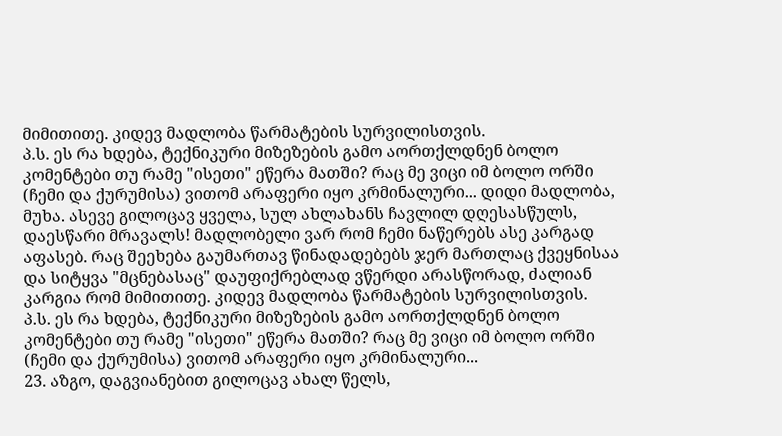მიმითითე. კიდევ მადლობა წარმატების სურვილისთვის.
პ.ს. ეს რა ხდება, ტექნიკური მიზეზების გამო აორთქლდნენ ბოლო კომენტები თუ რამე "ისეთი" ეწერა მათში? რაც მე ვიცი იმ ბოლო ორში (ჩემი და ქურუმისა) ვითომ არაფერი იყო კრმინალური... დიდი მადლობა, მუხა. ასევე გილოცავ ყველა, სულ ახლახანს ჩავლილ დღესასწულს, დაესწარი მრავალს! მადლობელი ვარ რომ ჩემი ნაწერებს ასე კარგად აფასებ. რაც შეეხება გაუმართავ წინადადებებს ჯერ მართლაც ქვეყნისაა და სიტყვა "მცნებასაც" დაუფიქრებლად ვწერდი არასწორად, ძალიან კარგია რომ მიმითითე. კიდევ მადლობა წარმატების სურვილისთვის.
პ.ს. ეს რა ხდება, ტექნიკური მიზეზების გამო აორთქლდნენ ბოლო კომენტები თუ რამე "ისეთი" ეწერა მათში? რაც მე ვიცი იმ ბოლო ორში (ჩემი და ქურუმისა) ვითომ არაფერი იყო კრმინალური...
23. აზგო, დაგვიანებით გილოცავ ახალ წელს,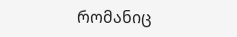რომანიც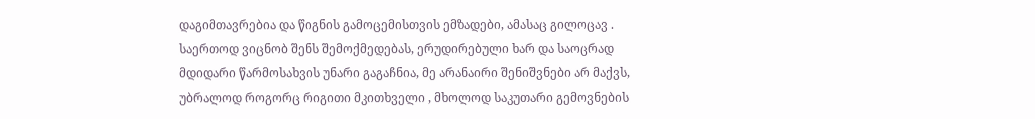დაგიმთავრებია და წიგნის გამოცემისთვის ემზადები, ამასაც გილოცავ . საერთოდ ვიცნობ შენს შემოქმედებას, ერუდირებული ხარ და საოცრად მდიდარი წარმოსახვის უნარი გაგაჩნია, მე არანაირი შენიშვნები არ მაქვს, უბრალოდ როგორც რიგითი მკითხველი , მხოლოდ საკუთარი გემოვნების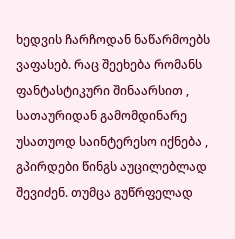ხედვის ჩარჩოდან ნაწარმოებს ვაფასებ. რაც შეეხება რომანს ფანტასტიკური შინაარსით , სათაურიდან გამომდინარე უსათუოდ საინტერესო იქნება , გპირდები წინგს აუცილებლად შევიძენ. თუმცა გუწრფელად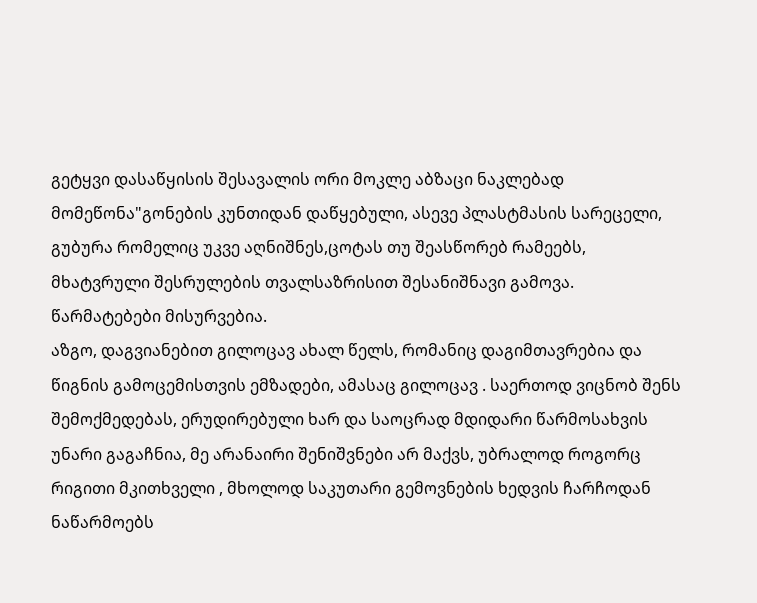გეტყვი დასაწყისის შესავალის ორი მოკლე აბზაცი ნაკლებად მომეწონა"გონების კუნთიდან დაწყებული, ასევე პლასტმასის სარეცელი, გუბურა რომელიც უკვე აღნიშნეს,ცოტას თუ შეასწორებ რამეებს, მხატვრული შესრულების თვალსაზრისით შესანიშნავი გამოვა. წარმატებები მისურვებია.
აზგო, დაგვიანებით გილოცავ ახალ წელს, რომანიც დაგიმთავრებია და წიგნის გამოცემისთვის ემზადები, ამასაც გილოცავ . საერთოდ ვიცნობ შენს შემოქმედებას, ერუდირებული ხარ და საოცრად მდიდარი წარმოსახვის უნარი გაგაჩნია, მე არანაირი შენიშვნები არ მაქვს, უბრალოდ როგორც რიგითი მკითხველი , მხოლოდ საკუთარი გემოვნების ხედვის ჩარჩოდან ნაწარმოებს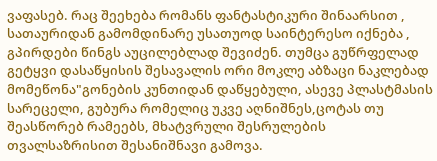ვაფასებ. რაც შეეხება რომანს ფანტასტიკური შინაარსით , სათაურიდან გამომდინარე უსათუოდ საინტერესო იქნება , გპირდები წინგს აუცილებლად შევიძენ. თუმცა გუწრფელად გეტყვი დასაწყისის შესავალის ორი მოკლე აბზაცი ნაკლებად მომეწონა"გონების კუნთიდან დაწყებული, ასევე პლასტმასის სარეცელი, გუბურა რომელიც უკვე აღნიშნეს,ცოტას თუ შეასწორებ რამეებს, მხატვრული შესრულების თვალსაზრისით შესანიშნავი გამოვა.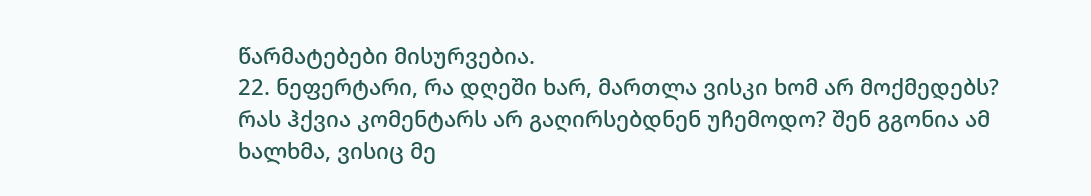წარმატებები მისურვებია.
22. ნეფერტარი, რა დღეში ხარ, მართლა ვისკი ხომ არ მოქმედებს? რას ჰქვია კომენტარს არ გაღირსებდნენ უჩემოდო? შენ გგონია ამ ხალხმა, ვისიც მე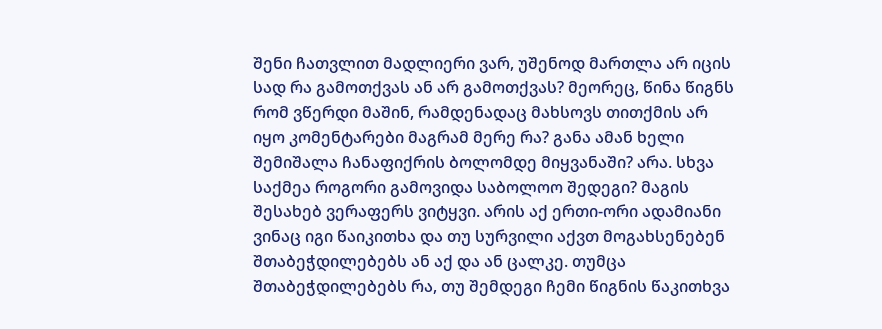შენი ჩათვლით მადლიერი ვარ, უშენოდ მართლა არ იცის სად რა გამოთქვას ან არ გამოთქვას? მეორეც, წინა წიგნს რომ ვწერდი მაშინ, რამდენადაც მახსოვს თითქმის არ იყო კომენტარები მაგრამ მერე რა? განა ამან ხელი შემიშალა ჩანაფიქრის ბოლომდე მიყვანაში? არა. სხვა საქმეა როგორი გამოვიდა საბოლოო შედეგი? მაგის შესახებ ვერაფერს ვიტყვი. არის აქ ერთი-ორი ადამიანი ვინაც იგი წაიკითხა და თუ სურვილი აქვთ მოგახსენებენ შთაბეჭდილებებს ან აქ და ან ცალკე. თუმცა შთაბეჭდილებებს რა, თუ შემდეგი ჩემი წიგნის წაკითხვა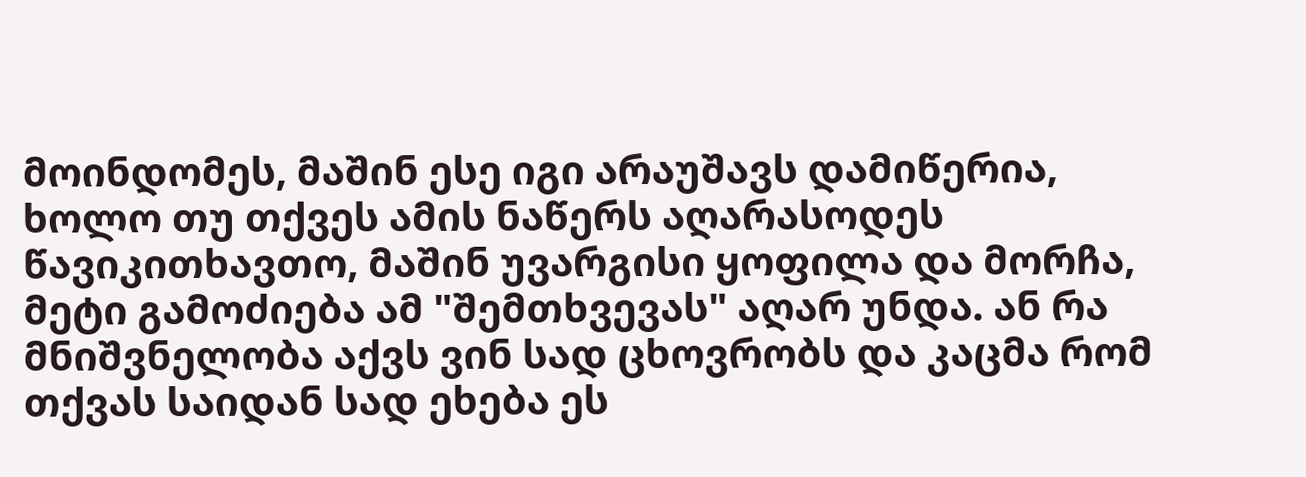მოინდომეს, მაშინ ესე იგი არაუშავს დამიწერია, ხოლო თუ თქვეს ამის ნაწერს აღარასოდეს წავიკითხავთო, მაშინ უვარგისი ყოფილა და მორჩა, მეტი გამოძიება ამ "შემთხვევას" აღარ უნდა. ან რა მნიშვნელობა აქვს ვინ სად ცხოვრობს და კაცმა რომ თქვას საიდან სად ეხება ეს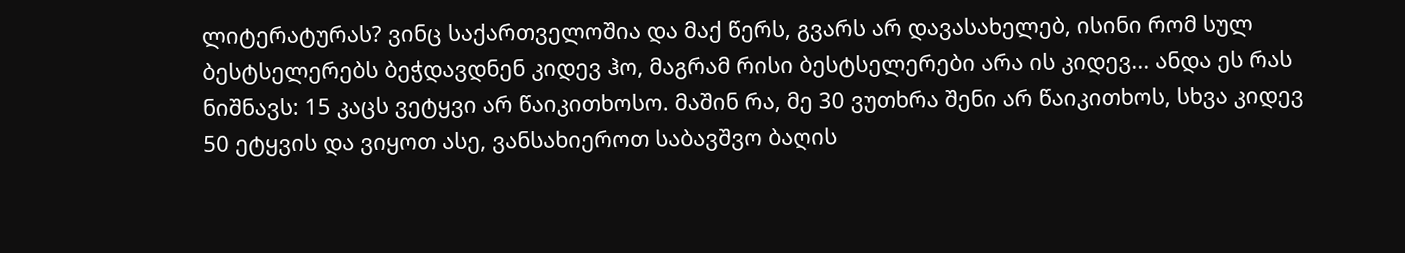ლიტერატურას? ვინც საქართველოშია და მაქ წერს, გვარს არ დავასახელებ, ისინი რომ სულ ბესტსელერებს ბეჭდავდნენ კიდევ ჰო, მაგრამ რისი ბესტსელერები არა ის კიდევ... ანდა ეს რას ნიშნავს: 15 კაცს ვეტყვი არ წაიკითხოსო. მაშინ რა, მე 30 ვუთხრა შენი არ წაიკითხოს, სხვა კიდევ 50 ეტყვის და ვიყოთ ასე, ვანსახიეროთ საბავშვო ბაღის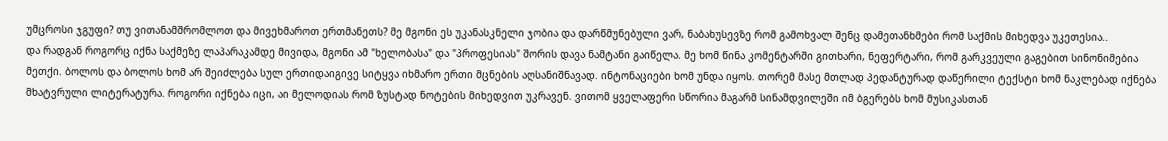უმცროსი ჯგუფი? თუ ვითანამშრომლოთ და მივეხმაროთ ერთმანეთს? მე მგონი ეს უკანასკნელი ჯობია და დარწმუნებული ვარ, ნაბახუსევზე რომ გამოხვალ შენც დამეთანხმები რომ საქმის მიხედვა უკეთესია..
და რადგან როგორც იქნა საქმეზე ლაპარაკამდე მივიდა, მგონი ამ "ხელობასა" და "პროფესიას" შორის დავა ნამტანი გაიწელა. მე ხომ წინა კომენტარში გითხარი, ნეფერტარი, რომ გარკვეული გაგებით სინონიმებია მეთქი. ბოლოს და ბოლოს ხომ არ შეიძლება სულ ერთიდაიგივე სიტყვა იხმარო ერთი მცნების აღსანიშნავად. ინტონაციები ხომ უნდა იყოს. თორემ მასე მთლად პედანტურად დაწერილი ტექსტი ხომ ნაკლებად იქნება მხატვრული ლიტერატურა. როგორი იქნება იცი, აი მელოდიას რომ ზუსტად ნოტების მიხედვით უკრავენ. ვითომ ყველაფერი სწორია მაგარმ სინამდვილეში იმ ბგერებს ხომ მუსიკასთან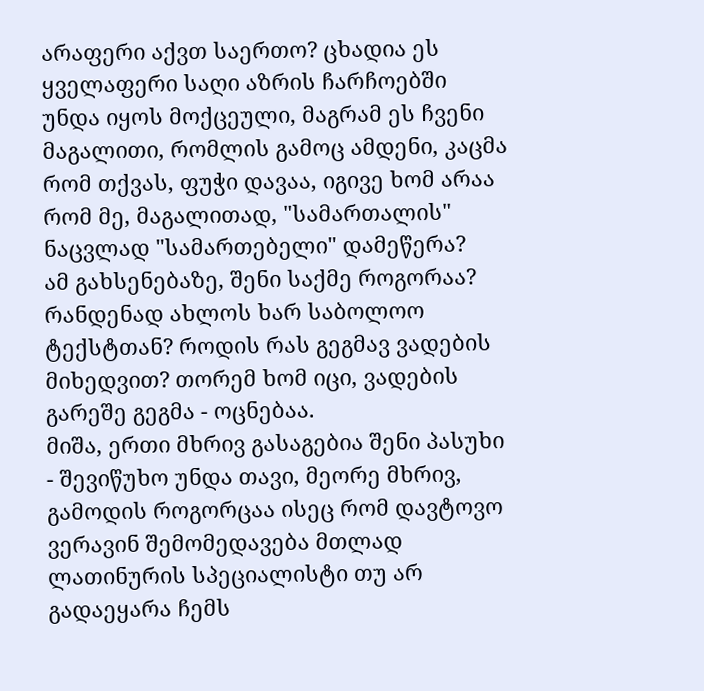არაფერი აქვთ საერთო? ცხადია ეს ყველაფერი საღი აზრის ჩარჩოებში უნდა იყოს მოქცეული, მაგრამ ეს ჩვენი მაგალითი, რომლის გამოც ამდენი, კაცმა რომ თქვას, ფუჭი დავაა, იგივე ხომ არაა რომ მე, მაგალითად, "სამართალის" ნაცვლად "სამართებელი" დამეწერა?
ამ გახსენებაზე, შენი საქმე როგორაა? რანდენად ახლოს ხარ საბოლოო ტექსტთან? როდის რას გეგმავ ვადების მიხედვით? თორემ ხომ იცი, ვადების გარეშე გეგმა - ოცნებაა.
მიშა, ერთი მხრივ გასაგებია შენი პასუხი - შევიწუხო უნდა თავი, მეორე მხრივ, გამოდის როგორცაა ისეც რომ დავტოვო ვერავინ შემომედავება მთლად ლათინურის სპეციალისტი თუ არ გადაეყარა ჩემს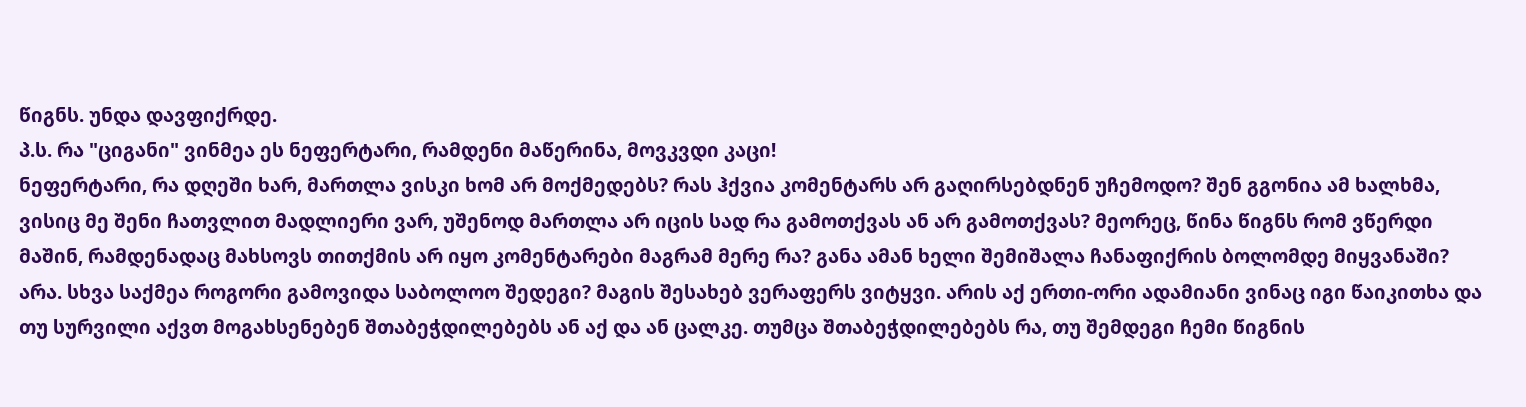წიგნს. უნდა დავფიქრდე.
პ.ს. რა "ციგანი" ვინმეა ეს ნეფერტარი, რამდენი მაწერინა, მოვკვდი კაცი!
ნეფერტარი, რა დღეში ხარ, მართლა ვისკი ხომ არ მოქმედებს? რას ჰქვია კომენტარს არ გაღირსებდნენ უჩემოდო? შენ გგონია ამ ხალხმა, ვისიც მე შენი ჩათვლით მადლიერი ვარ, უშენოდ მართლა არ იცის სად რა გამოთქვას ან არ გამოთქვას? მეორეც, წინა წიგნს რომ ვწერდი მაშინ, რამდენადაც მახსოვს თითქმის არ იყო კომენტარები მაგრამ მერე რა? განა ამან ხელი შემიშალა ჩანაფიქრის ბოლომდე მიყვანაში? არა. სხვა საქმეა როგორი გამოვიდა საბოლოო შედეგი? მაგის შესახებ ვერაფერს ვიტყვი. არის აქ ერთი-ორი ადამიანი ვინაც იგი წაიკითხა და თუ სურვილი აქვთ მოგახსენებენ შთაბეჭდილებებს ან აქ და ან ცალკე. თუმცა შთაბეჭდილებებს რა, თუ შემდეგი ჩემი წიგნის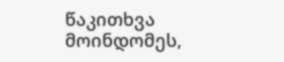წაკითხვა მოინდომეს,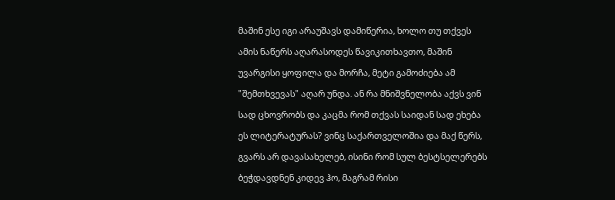მაშინ ესე იგი არაუშავს დამიწერია, ხოლო თუ თქვეს ამის ნაწერს აღარასოდეს წავიკითხავთო, მაშინ უვარგისი ყოფილა და მორჩა, მეტი გამოძიება ამ "შემთხვევას" აღარ უნდა. ან რა მნიშვნელობა აქვს ვინ სად ცხოვრობს და კაცმა რომ თქვას საიდან სად ეხება ეს ლიტერატურას? ვინც საქართველოშია და მაქ წერს, გვარს არ დავასახელებ, ისინი რომ სულ ბესტსელერებს ბეჭდავდნენ კიდევ ჰო, მაგრამ რისი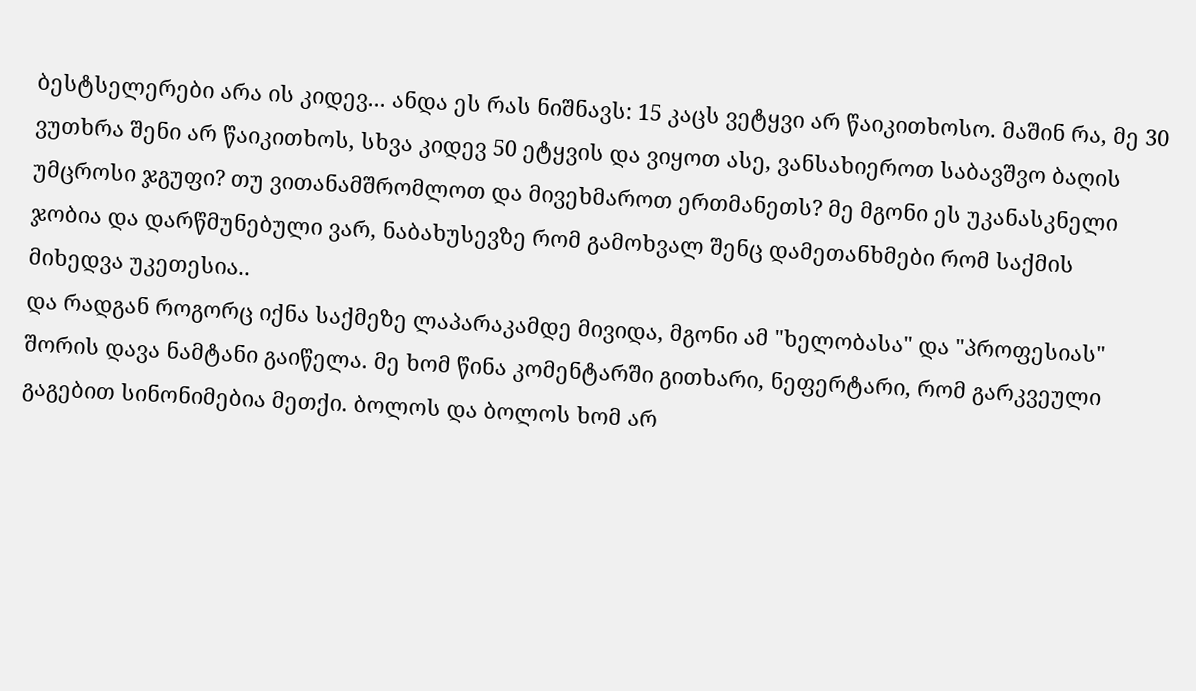ბესტსელერები არა ის კიდევ... ანდა ეს რას ნიშნავს: 15 კაცს ვეტყვი არ წაიკითხოსო. მაშინ რა, მე 30 ვუთხრა შენი არ წაიკითხოს, სხვა კიდევ 50 ეტყვის და ვიყოთ ასე, ვანსახიეროთ საბავშვო ბაღის უმცროსი ჯგუფი? თუ ვითანამშრომლოთ და მივეხმაროთ ერთმანეთს? მე მგონი ეს უკანასკნელი ჯობია და დარწმუნებული ვარ, ნაბახუსევზე რომ გამოხვალ შენც დამეთანხმები რომ საქმის მიხედვა უკეთესია..
და რადგან როგორც იქნა საქმეზე ლაპარაკამდე მივიდა, მგონი ამ "ხელობასა" და "პროფესიას" შორის დავა ნამტანი გაიწელა. მე ხომ წინა კომენტარში გითხარი, ნეფერტარი, რომ გარკვეული გაგებით სინონიმებია მეთქი. ბოლოს და ბოლოს ხომ არ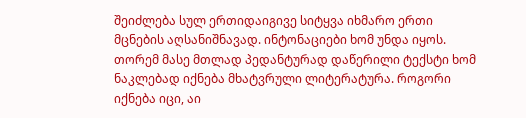შეიძლება სულ ერთიდაიგივე სიტყვა იხმარო ერთი მცნების აღსანიშნავად. ინტონაციები ხომ უნდა იყოს. თორემ მასე მთლად პედანტურად დაწერილი ტექსტი ხომ ნაკლებად იქნება მხატვრული ლიტერატურა. როგორი იქნება იცი, აი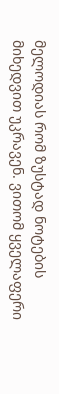მელოდიას რომ ზუსტად ნოტების მიხედვით უკრავენ. ვითომ ყველაფერი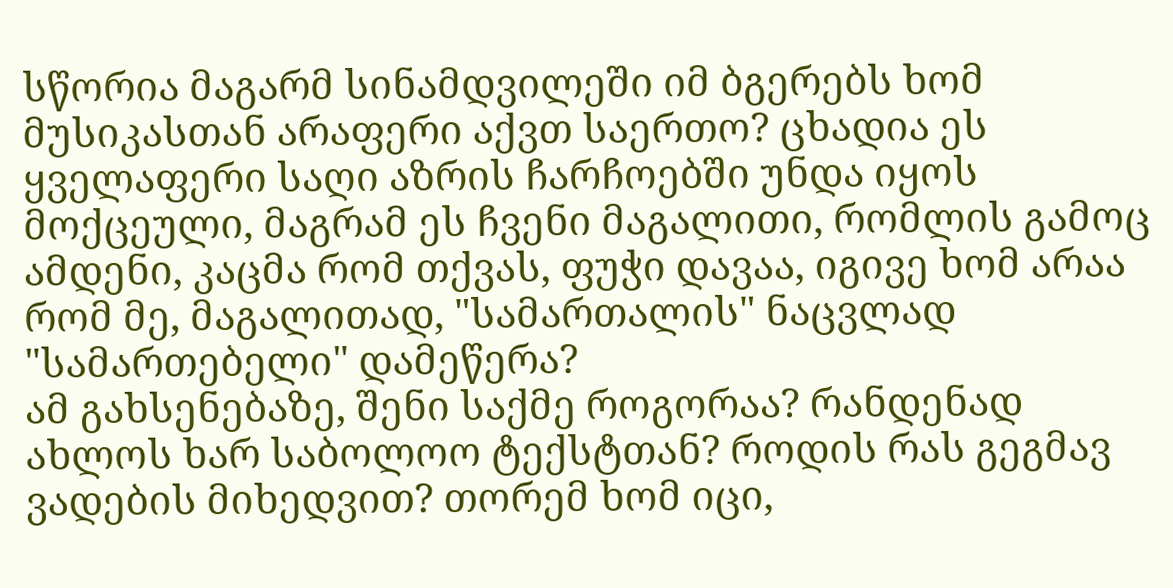სწორია მაგარმ სინამდვილეში იმ ბგერებს ხომ მუსიკასთან არაფერი აქვთ საერთო? ცხადია ეს ყველაფერი საღი აზრის ჩარჩოებში უნდა იყოს მოქცეული, მაგრამ ეს ჩვენი მაგალითი, რომლის გამოც ამდენი, კაცმა რომ თქვას, ფუჭი დავაა, იგივე ხომ არაა რომ მე, მაგალითად, "სამართალის" ნაცვლად "სამართებელი" დამეწერა?
ამ გახსენებაზე, შენი საქმე როგორაა? რანდენად ახლოს ხარ საბოლოო ტექსტთან? როდის რას გეგმავ ვადების მიხედვით? თორემ ხომ იცი,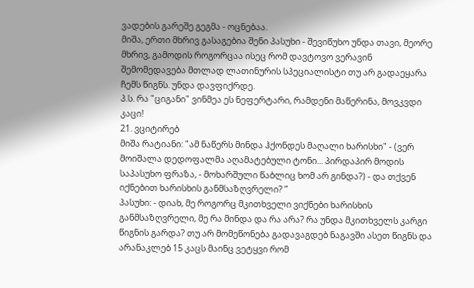ვადების გარეშე გეგმა - ოცნებაა.
მიშა, ერთი მხრივ გასაგებია შენი პასუხი - შევიწუხო უნდა თავი, მეორე მხრივ, გამოდის როგორცაა ისეც რომ დავტოვო ვერავინ შემომედავება მთლად ლათინურის სპეციალისტი თუ არ გადაეყარა ჩემს წიგნს. უნდა დავფიქრდე.
პ.ს. რა "ციგანი" ვინმეა ეს ნეფერტარი, რამდენი მაწერინა, მოვკვდი კაცი!
21. ვციტირებ
მიშა რატიანი: "ამ ნაწერს მინდა ჰქონდეს მაღალი ხარისხი" - (ვერ მოიშალა დედოფალმა აღამატებული ტონი... პირდაპირ მოდის საპასუხო ფრაზა, - მოხარშული წაბლიც ხომ არ გინდა?) - და თქვენ იქნებით ხარისხის განმსაზღვრელი? ”
პასუხი: - დიახ, მე როგორც მკითხველი ვიქნები ხარისხის განმსაზღვრელი, მე რა მინდა და რა არა? რა უნდა მკითხველს კარგი წიგნის გარდა? თუ არ მომეწონება გადავაგდებ ნაგავში ასეთ წიგნს და არანაკლებ 15 კაცს მაინც ვეტყვი რომ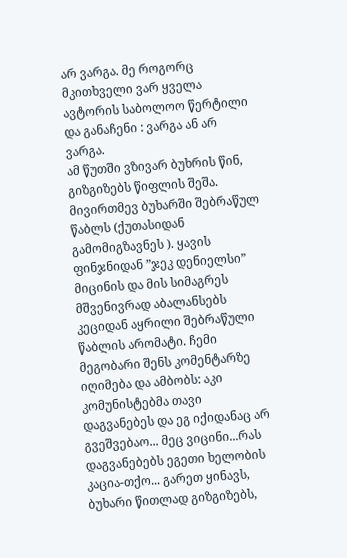არ ვარგა. მე როგორც მკითხველი ვარ ყველა ავტორის საბოლოო წერტილი და განაჩენი : ვარგა ან არ ვარგა.
ამ წუთში ვზივარ ბუხრის წინ, გიზგიზებს წიფლის შეშა. მივირთმევ ბუხარში შებრაწულ წაბლს (ქუთასიდან გამომიგზავნეს ). ყავის ფინჯნიდან ”ჯეკ დენიელსი” მიცინის და მის სიმაგრეს მშვენივრად აბალანსებს კეციდან აყრილი შებრაწული წაბლის არომატი. ჩემი მეგობარი შენს კომენტარზე იღიმება და ამბობს: აკი კომუნისტებმა თავი დაგვანებეს და ეგ იქიდანაც არ გვეშვებაო... მეც ვიცინი...რას დაგვანებებს ეგეთი ხელობის კაცია-თქო... გარეთ ყინავს, ბუხარი წითლად გიზგიზებს,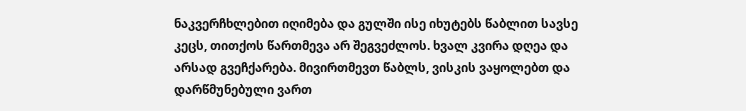ნაკვერჩხლებით იღიმება და გულში ისე იხუტებს წაბლით სავსე კეცს, თითქოს წართმევა არ შეგვეძლოს. ხვალ კვირა დღეა და არსად გვეჩქარება. მივირთმევთ წაბლს, ვისკის ვაყოლებთ და დარწმუნებული ვართ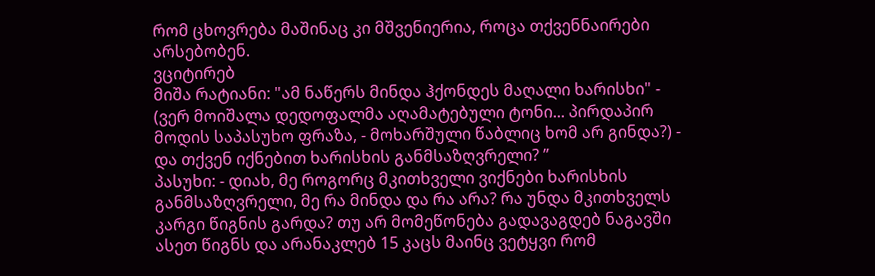რომ ცხოვრება მაშინაც კი მშვენიერია, როცა თქვენნაირები არსებობენ.
ვციტირებ
მიშა რატიანი: "ამ ნაწერს მინდა ჰქონდეს მაღალი ხარისხი" - (ვერ მოიშალა დედოფალმა აღამატებული ტონი... პირდაპირ მოდის საპასუხო ფრაზა, - მოხარშული წაბლიც ხომ არ გინდა?) - და თქვენ იქნებით ხარისხის განმსაზღვრელი? ”
პასუხი: - დიახ, მე როგორც მკითხველი ვიქნები ხარისხის განმსაზღვრელი, მე რა მინდა და რა არა? რა უნდა მკითხველს კარგი წიგნის გარდა? თუ არ მომეწონება გადავაგდებ ნაგავში ასეთ წიგნს და არანაკლებ 15 კაცს მაინც ვეტყვი რომ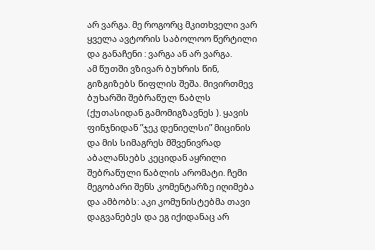არ ვარგა. მე როგორც მკითხველი ვარ ყველა ავტორის საბოლოო წერტილი და განაჩენი : ვარგა ან არ ვარგა.
ამ წუთში ვზივარ ბუხრის წინ, გიზგიზებს წიფლის შეშა. მივირთმევ ბუხარში შებრაწულ წაბლს (ქუთასიდან გამომიგზავნეს ). ყავის ფინჯნიდან ”ჯეკ დენიელსი” მიცინის და მის სიმაგრეს მშვენივრად აბალანსებს კეციდან აყრილი შებრაწული წაბლის არომატი. ჩემი მეგობარი შენს კომენტარზე იღიმება და ამბობს: აკი კომუნისტებმა თავი დაგვანებეს და ეგ იქიდანაც არ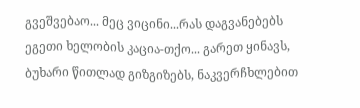გვეშვებაო... მეც ვიცინი...რას დაგვანებებს ეგეთი ხელობის კაცია-თქო... გარეთ ყინავს, ბუხარი წითლად გიზგიზებს, ნაკვერჩხლებით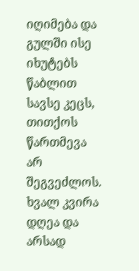იღიმება და გულში ისე იხუტებს წაბლით სავსე კეცს, თითქოს წართმევა არ შეგვეძლოს. ხვალ კვირა დღეა და არსად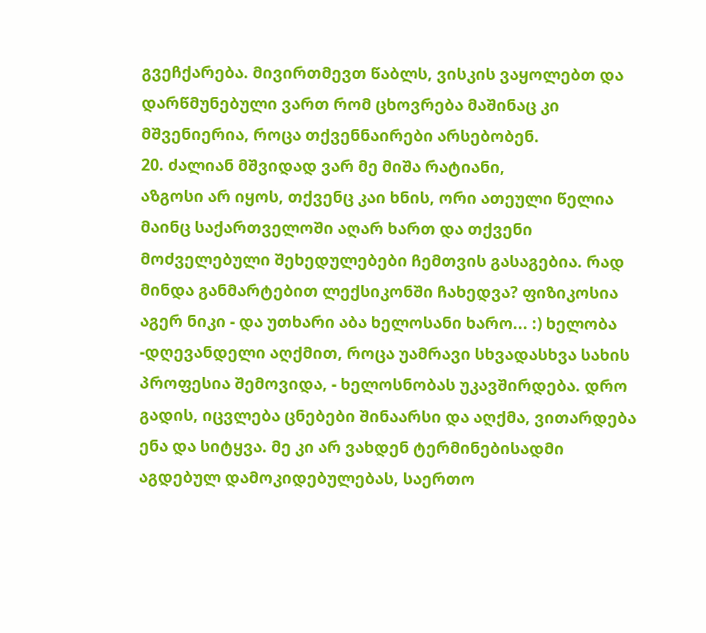გვეჩქარება. მივირთმევთ წაბლს, ვისკის ვაყოლებთ და დარწმუნებული ვართ რომ ცხოვრება მაშინაც კი მშვენიერია, როცა თქვენნაირები არსებობენ.
20. ძალიან მშვიდად ვარ მე მიშა რატიანი,
აზგოსი არ იყოს, თქვენც კაი ხნის, ორი ათეული წელია მაინც საქართველოში აღარ ხართ და თქვენი მოძველებული შეხედულებები ჩემთვის გასაგებია. რად მინდა განმარტებით ლექსიკონში ჩახედვა? ფიზიკოსია აგერ ნიკი - და უთხარი აბა ხელოსანი ხარო... :) ხელობა -დღევანდელი აღქმით, როცა უამრავი სხვადასხვა სახის პროფესია შემოვიდა, - ხელოსნობას უკავშირდება. დრო გადის, იცვლება ცნებები შინაარსი და აღქმა, ვითარდება ენა და სიტყვა. მე კი არ ვახდენ ტერმინებისადმი აგდებულ დამოკიდებულებას, საერთო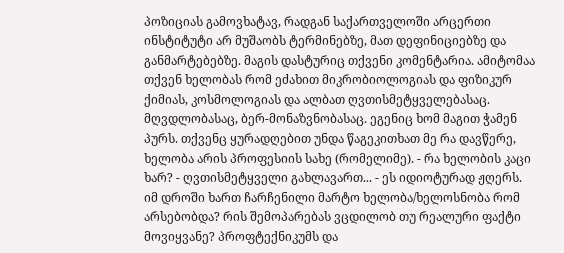პოზიციას გამოვხატავ, რადგან საქართველოში არცერთი ინსტიტუტი არ მუშაობს ტერმინებზე, მათ დეფინიციებზე და განმარტებებზე. მაგის დასტურიც თქვენი კომენტარია. ამიტომაა თქვენ ხელობას რომ ეძახით მიკრობიოლოგიას და ფიზიკურ ქიმიას, კოსმოლოგიას და ალბათ ღვთისმეტყველებასაც. მღვდლობასაც, ბერ-მონაზვნობასაც. ეგენიც ხომ მაგით ჭამენ პურს. თქვენც ყურადღებით უნდა წაგეკითხათ მე რა დავწერე, ხელობა არის პროფესიის სახე (რომელიმე). - რა ხელობის კაცი ხარ? - ღვთისმეტყველი გახლავართ... - ეს იდიოტურად ჟღერს. იმ დროში ხართ ჩარჩენილი მარტო ხელობა/ხელოსნობა რომ არსებობდა? რის შემოპარებას ვცდილობ თუ რეალური ფაქტი მოვიყვანე? პროფტექნიკუმს და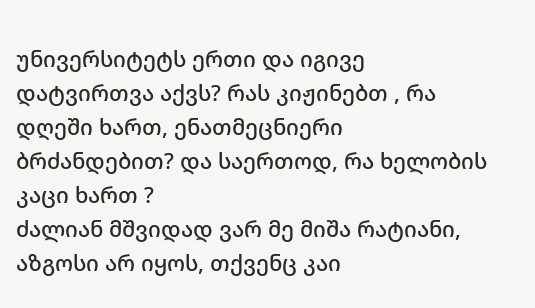უნივერსიტეტს ერთი და იგივე დატვირთვა აქვს? რას კიჟინებთ , რა დღეში ხართ, ენათმეცნიერი ბრძანდებით? და საერთოდ, რა ხელობის კაცი ხართ ?
ძალიან მშვიდად ვარ მე მიშა რატიანი,
აზგოსი არ იყოს, თქვენც კაი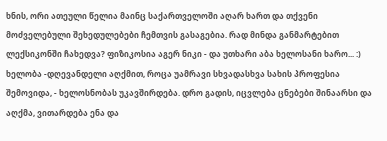ხნის, ორი ათეული წელია მაინც საქართველოში აღარ ხართ და თქვენი მოძველებული შეხედულებები ჩემთვის გასაგებია. რად მინდა განმარტებით ლექსიკონში ჩახედვა? ფიზიკოსია აგერ ნიკი - და უთხარი აბა ხელოსანი ხარო... :) ხელობა -დღევანდელი აღქმით, როცა უამრავი სხვადასხვა სახის პროფესია შემოვიდა, - ხელოსნობას უკავშირდება. დრო გადის, იცვლება ცნებები შინაარსი და აღქმა, ვითარდება ენა და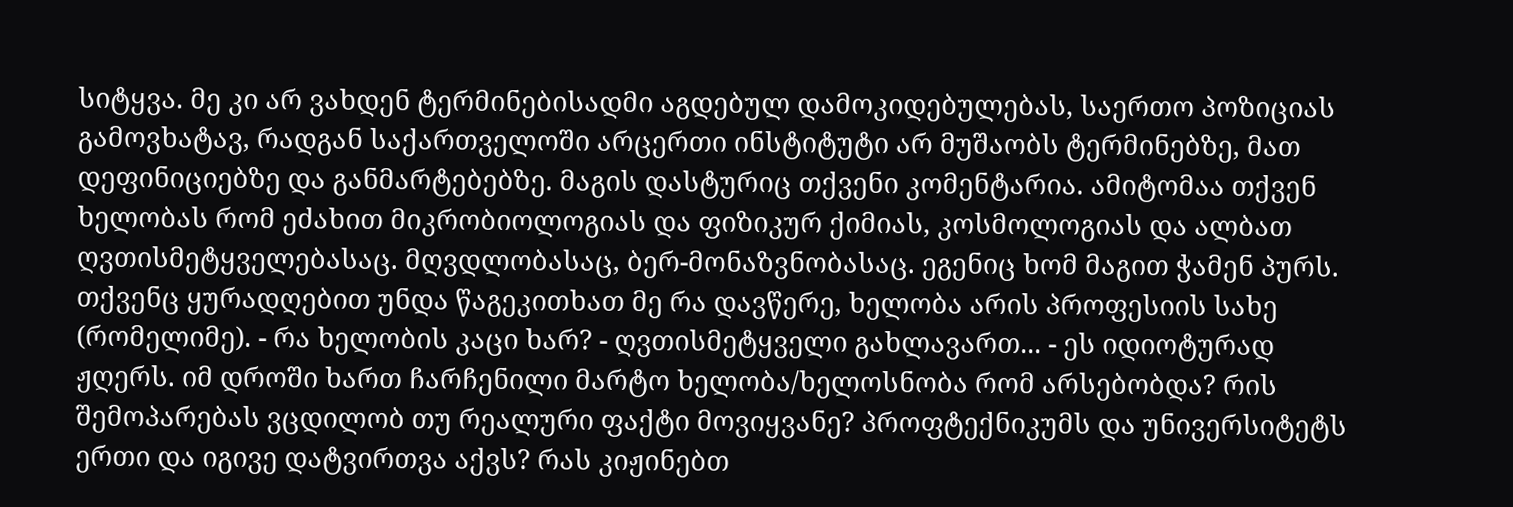სიტყვა. მე კი არ ვახდენ ტერმინებისადმი აგდებულ დამოკიდებულებას, საერთო პოზიციას გამოვხატავ, რადგან საქართველოში არცერთი ინსტიტუტი არ მუშაობს ტერმინებზე, მათ დეფინიციებზე და განმარტებებზე. მაგის დასტურიც თქვენი კომენტარია. ამიტომაა თქვენ ხელობას რომ ეძახით მიკრობიოლოგიას და ფიზიკურ ქიმიას, კოსმოლოგიას და ალბათ ღვთისმეტყველებასაც. მღვდლობასაც, ბერ-მონაზვნობასაც. ეგენიც ხომ მაგით ჭამენ პურს. თქვენც ყურადღებით უნდა წაგეკითხათ მე რა დავწერე, ხელობა არის პროფესიის სახე (რომელიმე). - რა ხელობის კაცი ხარ? - ღვთისმეტყველი გახლავართ... - ეს იდიოტურად ჟღერს. იმ დროში ხართ ჩარჩენილი მარტო ხელობა/ხელოსნობა რომ არსებობდა? რის შემოპარებას ვცდილობ თუ რეალური ფაქტი მოვიყვანე? პროფტექნიკუმს და უნივერსიტეტს ერთი და იგივე დატვირთვა აქვს? რას კიჟინებთ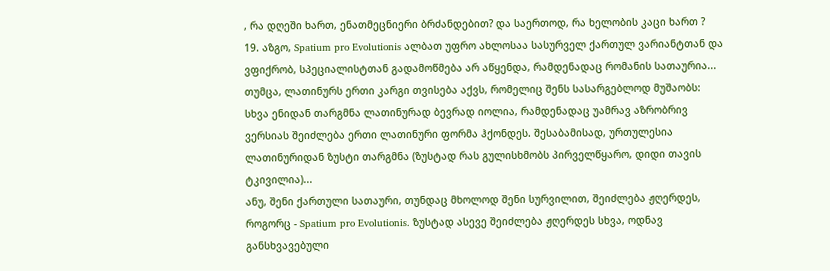, რა დღეში ხართ, ენათმეცნიერი ბრძანდებით? და საერთოდ, რა ხელობის კაცი ხართ ?
19. აზგო, Spatium pro Evolutionis ალბათ უფრო ახლოსაა სასურველ ქართულ ვარიანტთან და ვფიქრობ, სპეციალისტთან გადამოწმება არ აწყენდა, რამდენადაც რომანის სათაურია...
თუმცა, ლათინურს ერთი კარგი თვისება აქვს, რომელიც შენს სასარგებლოდ მუშაობს: სხვა ენიდან თარგმნა ლათინურად ბევრად იოლია, რამდენადაც უამრავ აზრობრივ ვერსიას შეიძლება ერთი ლათინური ფორმა ჰქონდეს. შესაბამისად, ურთულესია ლათინურიდან ზუსტი თარგმნა (ზუსტად რას გულისხმობს პირველწყარო, დიდი თავის ტკივილია)...
ანუ, შენი ქართული სათაური, თუნდაც მხოლოდ შენი სურვილით, შეიძლება ჟღერდეს, როგორც - Spatium pro Evolutionis. ზუსტად ასევე შეიძლება ჟღერდეს სხვა, ოდნავ განსხვავებული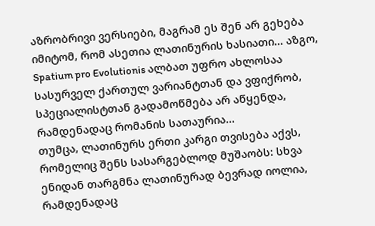აზრობრივი ვერსიები, მაგრამ ეს შენ არ გეხება იმიტომ, რომ ასეთია ლათინურის ხასიათი... აზგო, Spatium pro Evolutionis ალბათ უფრო ახლოსაა სასურველ ქართულ ვარიანტთან და ვფიქრობ, სპეციალისტთან გადამოწმება არ აწყენდა, რამდენადაც რომანის სათაურია...
თუმცა, ლათინურს ერთი კარგი თვისება აქვს, რომელიც შენს სასარგებლოდ მუშაობს: სხვა ენიდან თარგმნა ლათინურად ბევრად იოლია, რამდენადაც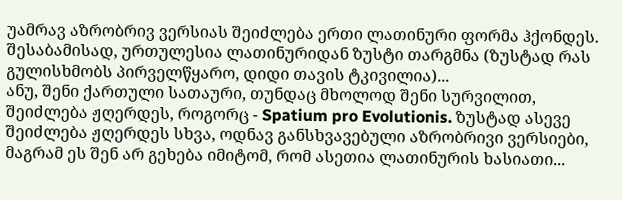უამრავ აზრობრივ ვერსიას შეიძლება ერთი ლათინური ფორმა ჰქონდეს. შესაბამისად, ურთულესია ლათინურიდან ზუსტი თარგმნა (ზუსტად რას გულისხმობს პირველწყარო, დიდი თავის ტკივილია)...
ანუ, შენი ქართული სათაური, თუნდაც მხოლოდ შენი სურვილით, შეიძლება ჟღერდეს, როგორც - Spatium pro Evolutionis. ზუსტად ასევე შეიძლება ჟღერდეს სხვა, ოდნავ განსხვავებული აზრობრივი ვერსიები, მაგრამ ეს შენ არ გეხება იმიტომ, რომ ასეთია ლათინურის ხასიათი...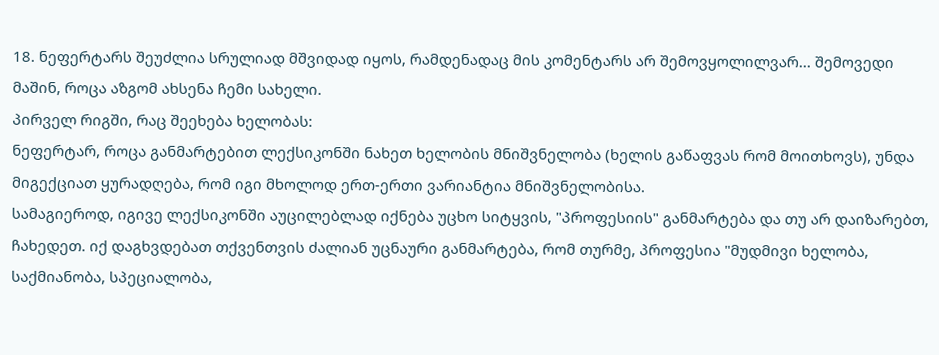18. ნეფერტარს შეუძლია სრულიად მშვიდად იყოს, რამდენადაც მის კომენტარს არ შემოვყოლილვარ... შემოვედი მაშინ, როცა აზგომ ახსენა ჩემი სახელი.
პირველ რიგში, რაც შეეხება ხელობას:
ნეფერტარ, როცა განმარტებით ლექსიკონში ნახეთ ხელობის მნიშვნელობა (ხელის გაწაფვას რომ მოითხოვს), უნდა მიგექციათ ყურადღება, რომ იგი მხოლოდ ერთ-ერთი ვარიანტია მნიშვნელობისა.
სამაგიეროდ, იგივე ლექსიკონში აუცილებლად იქნება უცხო სიტყვის, "პროფესიის" განმარტება და თუ არ დაიზარებთ, ჩახედეთ. იქ დაგხვდებათ თქვენთვის ძალიან უცნაური განმარტება, რომ თურმე, პროფესია "მუდმივი ხელობა, საქმიანობა, სპეციალობა,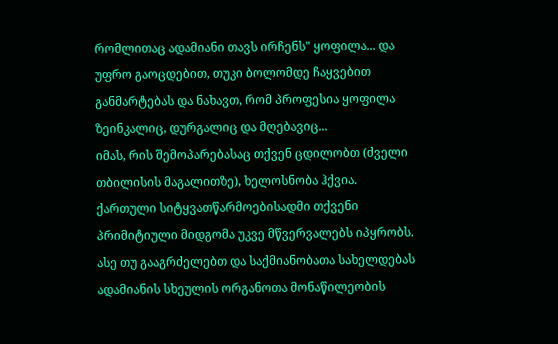რომლითაც ადამიანი თავს ირჩენს" ყოფილა... და უფრო გაოცდებით, თუკი ბოლომდე ჩაყვებით განმარტებას და ნახავთ, რომ პროფესია ყოფილა ზეინკალიც, დურგალიც და მღებავიც...
იმას, რის შემოპარებასაც თქვენ ცდილობთ (ძველი თბილისის მაგალითზე), ხელოსნობა ჰქვია.
ქართული სიტყვათწარმოებისადმი თქვენი პრიმიტიული მიდგომა უკვე მწვერვალებს იპყრობს. ასე თუ გააგრძელებთ და საქმიანობათა სახელდებას ადამიანის სხეულის ორგანოთა მონაწილეობის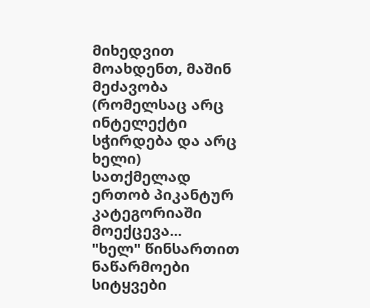მიხედვით მოახდენთ, მაშინ მეძავობა (რომელსაც არც ინტელექტი სჭირდება და არც ხელი) სათქმელად ერთობ პიკანტურ კატეგორიაში მოექცევა...
"ხელ" წინსართით ნაწარმოები სიტყვები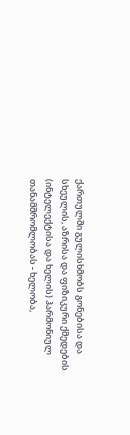ქართულში გულისხმობს გონებისა და სხეულის, აზრისა და ფიზიკური ქმედების (ინტელექტისა და ხელის) ჰარმონიულ თანამშრომლობას - ხელობა,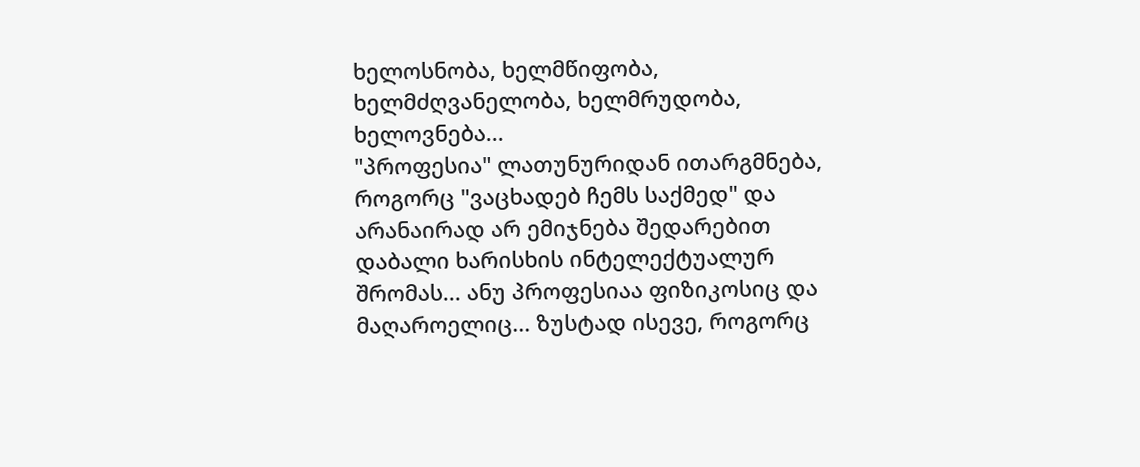ხელოსნობა, ხელმწიფობა, ხელმძღვანელობა, ხელმრუდობა, ხელოვნება...
"პროფესია" ლათუნურიდან ითარგმნება, როგორც "ვაცხადებ ჩემს საქმედ" და არანაირად არ ემიჯნება შედარებით დაბალი ხარისხის ინტელექტუალურ შრომას... ანუ პროფესიაა ფიზიკოსიც და მაღაროელიც... ზუსტად ისევე, როგორც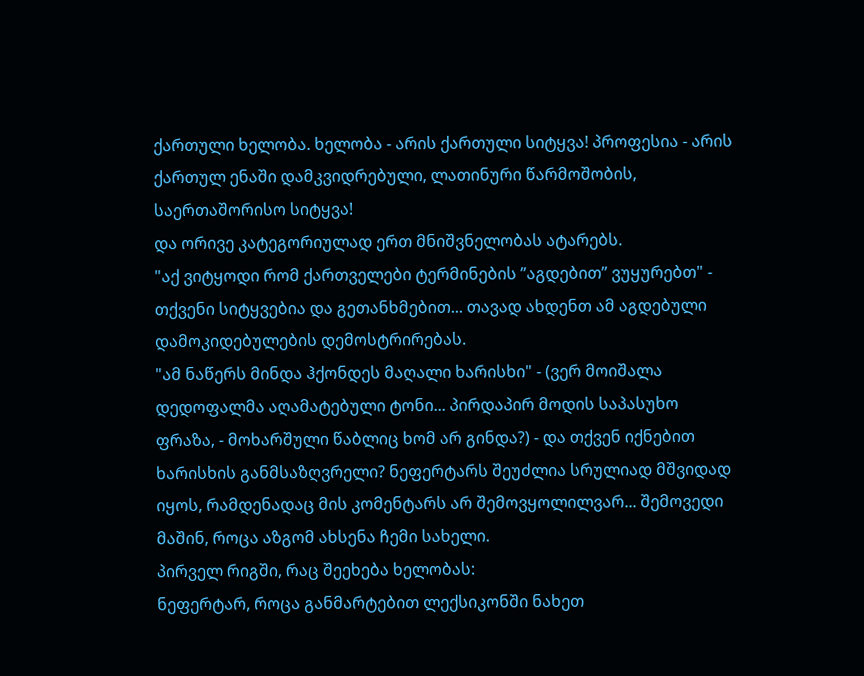ქართული ხელობა. ხელობა - არის ქართული სიტყვა! პროფესია - არის ქართულ ენაში დამკვიდრებული, ლათინური წარმოშობის, საერთაშორისო სიტყვა!
და ორივე კატეგორიულად ერთ მნიშვნელობას ატარებს.
"აქ ვიტყოდი რომ ქართველები ტერმინების ”აგდებით” ვუყურებთ" - თქვენი სიტყვებია და გეთანხმებით... თავად ახდენთ ამ აგდებული დამოკიდებულების დემოსტრირებას.
"ამ ნაწერს მინდა ჰქონდეს მაღალი ხარისხი" - (ვერ მოიშალა დედოფალმა აღამატებული ტონი... პირდაპირ მოდის საპასუხო ფრაზა, - მოხარშული წაბლიც ხომ არ გინდა?) - და თქვენ იქნებით ხარისხის განმსაზღვრელი? ნეფერტარს შეუძლია სრულიად მშვიდად იყოს, რამდენადაც მის კომენტარს არ შემოვყოლილვარ... შემოვედი მაშინ, როცა აზგომ ახსენა ჩემი სახელი.
პირველ რიგში, რაც შეეხება ხელობას:
ნეფერტარ, როცა განმარტებით ლექსიკონში ნახეთ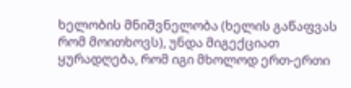ხელობის მნიშვნელობა (ხელის გაწაფვას რომ მოითხოვს), უნდა მიგექციათ ყურადღება, რომ იგი მხოლოდ ერთ-ერთი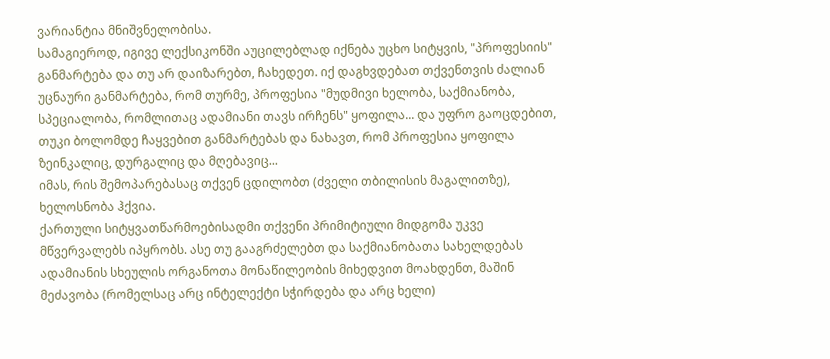ვარიანტია მნიშვნელობისა.
სამაგიეროდ, იგივე ლექსიკონში აუცილებლად იქნება უცხო სიტყვის, "პროფესიის" განმარტება და თუ არ დაიზარებთ, ჩახედეთ. იქ დაგხვდებათ თქვენთვის ძალიან უცნაური განმარტება, რომ თურმე, პროფესია "მუდმივი ხელობა, საქმიანობა, სპეციალობა, რომლითაც ადამიანი თავს ირჩენს" ყოფილა... და უფრო გაოცდებით, თუკი ბოლომდე ჩაყვებით განმარტებას და ნახავთ, რომ პროფესია ყოფილა ზეინკალიც, დურგალიც და მღებავიც...
იმას, რის შემოპარებასაც თქვენ ცდილობთ (ძველი თბილისის მაგალითზე), ხელოსნობა ჰქვია.
ქართული სიტყვათწარმოებისადმი თქვენი პრიმიტიული მიდგომა უკვე მწვერვალებს იპყრობს. ასე თუ გააგრძელებთ და საქმიანობათა სახელდებას ადამიანის სხეულის ორგანოთა მონაწილეობის მიხედვით მოახდენთ, მაშინ მეძავობა (რომელსაც არც ინტელექტი სჭირდება და არც ხელი)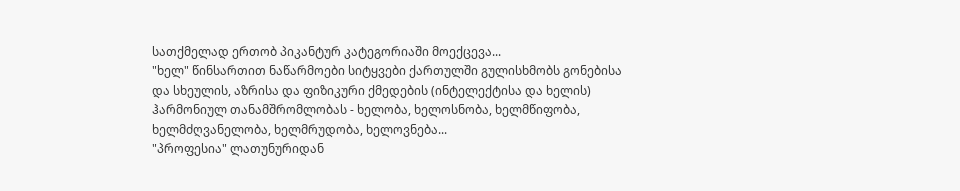სათქმელად ერთობ პიკანტურ კატეგორიაში მოექცევა...
"ხელ" წინსართით ნაწარმოები სიტყვები ქართულში გულისხმობს გონებისა და სხეულის, აზრისა და ფიზიკური ქმედების (ინტელექტისა და ხელის) ჰარმონიულ თანამშრომლობას - ხელობა, ხელოსნობა, ხელმწიფობა, ხელმძღვანელობა, ხელმრუდობა, ხელოვნება...
"პროფესია" ლათუნურიდან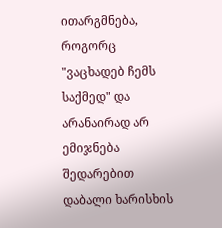ითარგმნება, როგორც "ვაცხადებ ჩემს საქმედ" და არანაირად არ ემიჯნება შედარებით დაბალი ხარისხის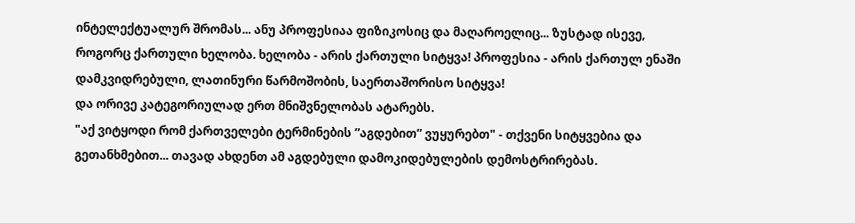ინტელექტუალურ შრომას... ანუ პროფესიაა ფიზიკოსიც და მაღაროელიც... ზუსტად ისევე, როგორც ქართული ხელობა. ხელობა - არის ქართული სიტყვა! პროფესია - არის ქართულ ენაში დამკვიდრებული, ლათინური წარმოშობის, საერთაშორისო სიტყვა!
და ორივე კატეგორიულად ერთ მნიშვნელობას ატარებს.
"აქ ვიტყოდი რომ ქართველები ტერმინების ”აგდებით” ვუყურებთ" - თქვენი სიტყვებია და გეთანხმებით... თავად ახდენთ ამ აგდებული დამოკიდებულების დემოსტრირებას.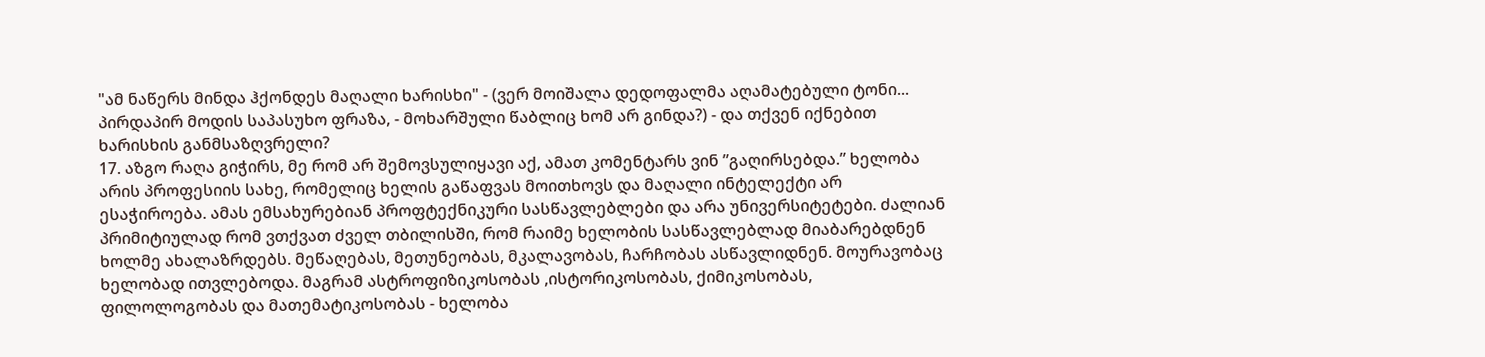"ამ ნაწერს მინდა ჰქონდეს მაღალი ხარისხი" - (ვერ მოიშალა დედოფალმა აღამატებული ტონი... პირდაპირ მოდის საპასუხო ფრაზა, - მოხარშული წაბლიც ხომ არ გინდა?) - და თქვენ იქნებით ხარისხის განმსაზღვრელი?
17. აზგო რაღა გიჭირს, მე რომ არ შემოვსულიყავი აქ, ამათ კომენტარს ვინ ”გაღირსებდა.” ხელობა არის პროფესიის სახე, რომელიც ხელის გაწაფვას მოითხოვს და მაღალი ინტელექტი არ ესაჭიროება. ამას ემსახურებიან პროფტექნიკური სასწავლებლები და არა უნივერსიტეტები. ძალიან პრიმიტიულად რომ ვთქვათ ძველ თბილისში, რომ რაიმე ხელობის სასწავლებლად მიაბარებდნენ ხოლმე ახალაზრდებს. მეწაღებას, მეთუნეობას, მკალავობას, ჩარჩობას ასწავლიდნენ. მოურავობაც ხელობად ითვლებოდა. მაგრამ ასტროფიზიკოსობას ,ისტორიკოსობას, ქიმიკოსობას, ფილოლოგობას და მათემატიკოსობას - ხელობა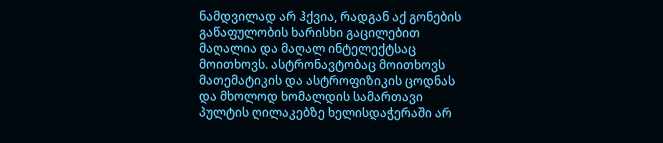ნამდვილად არ ჰქვია, რადგან აქ გონების გაწაფულობის ხარისხი გაცილებით მაღალია და მაღალ ინტელექტსაც მოითხოვს. ასტრონავტობაც მოითხოვს მათემატიკის და ასტროფიზიკის ცოდნას და მხოლოდ ხომალდის სამართავი პულტის ღილაკებზე ხელისდაჭერაში არ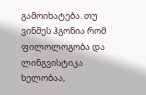გამოიხატება. თუ ვინმეს ჰგონია რომ ფილოლოგობა და ლინგვისტიკა ხელობაა,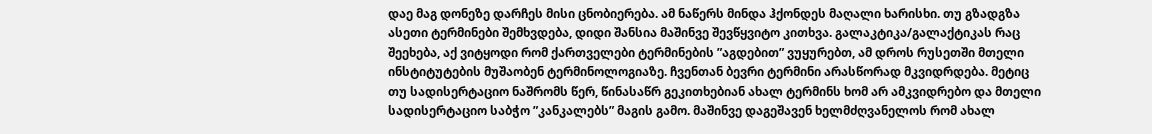დაე მაგ დონეზე დარჩეს მისი ცნობიერება. ამ ნაწერს მინდა ჰქონდეს მაღალი ხარისხი. თუ გზადგზა ასეთი ტერმინები შემხვდება, დიდი შანსია მაშინვე შევწყვიტო კითხვა. გალაკტიკა/გალაქტიკას რაც შეეხება, აქ ვიტყოდი რომ ქართველები ტერმინების ”აგდებით” ვუყურებთ, ამ დროს რუსეთში მთელი ინსტიტუტების მუშაობენ ტერმინოლოგიაზე. ჩვენთან ბევრი ტერმინი არასწორად მკვიდრდება. მეტიც თუ სადისერტაციო ნაშრომს წერ, წინასაწრ გეკითხებიან ახალ ტერმინს ხომ არ ამკვიდრებო და მთელი სადისერტაციო საბჭო ”კანკალებს” მაგის გამო. მაშინვე დაგეშავენ ხელმძღვანელოს რომ ახალ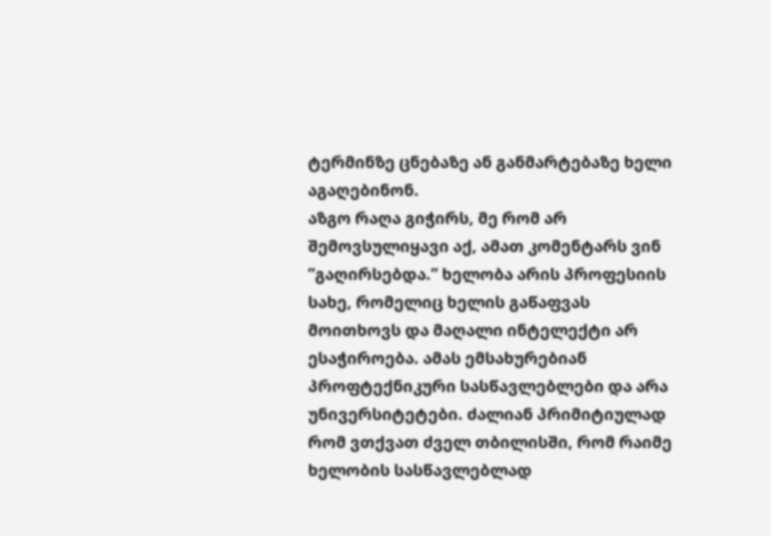ტერმინზე ცნებაზე ან განმარტებაზე ხელი აგაღებინონ.
აზგო რაღა გიჭირს, მე რომ არ შემოვსულიყავი აქ, ამათ კომენტარს ვინ ”გაღირსებდა.” ხელობა არის პროფესიის სახე, რომელიც ხელის გაწაფვას მოითხოვს და მაღალი ინტელექტი არ ესაჭიროება. ამას ემსახურებიან პროფტექნიკური სასწავლებლები და არა უნივერსიტეტები. ძალიან პრიმიტიულად რომ ვთქვათ ძველ თბილისში, რომ რაიმე ხელობის სასწავლებლად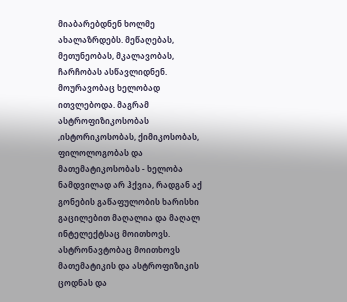მიაბარებდნენ ხოლმე ახალაზრდებს. მეწაღებას, მეთუნეობას, მკალავობას, ჩარჩობას ასწავლიდნენ. მოურავობაც ხელობად ითვლებოდა. მაგრამ ასტროფიზიკოსობას ,ისტორიკოსობას, ქიმიკოსობას, ფილოლოგობას და მათემატიკოსობას - ხელობა ნამდვილად არ ჰქვია, რადგან აქ გონების გაწაფულობის ხარისხი გაცილებით მაღალია და მაღალ ინტელექტსაც მოითხოვს. ასტრონავტობაც მოითხოვს მათემატიკის და ასტროფიზიკის ცოდნას და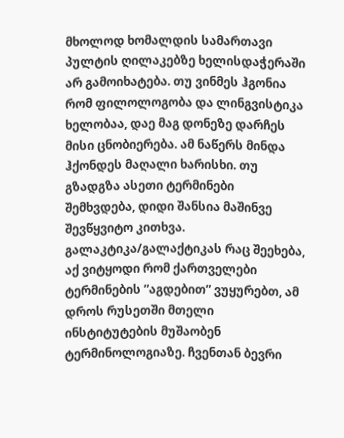მხოლოდ ხომალდის სამართავი პულტის ღილაკებზე ხელისდაჭერაში არ გამოიხატება. თუ ვინმეს ჰგონია რომ ფილოლოგობა და ლინგვისტიკა ხელობაა, დაე მაგ დონეზე დარჩეს მისი ცნობიერება. ამ ნაწერს მინდა ჰქონდეს მაღალი ხარისხი. თუ გზადგზა ასეთი ტერმინები შემხვდება, დიდი შანსია მაშინვე შევწყვიტო კითხვა. გალაკტიკა/გალაქტიკას რაც შეეხება, აქ ვიტყოდი რომ ქართველები ტერმინების ”აგდებით” ვუყურებთ, ამ დროს რუსეთში მთელი ინსტიტუტების მუშაობენ ტერმინოლოგიაზე. ჩვენთან ბევრი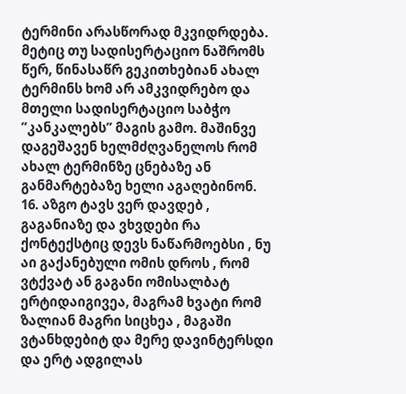ტერმინი არასწორად მკვიდრდება. მეტიც თუ სადისერტაციო ნაშრომს წერ, წინასაწრ გეკითხებიან ახალ ტერმინს ხომ არ ამკვიდრებო და მთელი სადისერტაციო საბჭო ”კანკალებს” მაგის გამო. მაშინვე დაგეშავენ ხელმძღვანელოს რომ ახალ ტერმინზე ცნებაზე ან განმარტებაზე ხელი აგაღებინონ.
16. აზგო ტავს ვერ დავდებ , გაგანიაზე და ვხვდები რა ქონტექსტიც დევს ნაწარმოებსი , ნუ აი გაქანებული ომის დროს , რომ ვტქვატ ან გაგანი ომისალბატ ერტიდაიგივეა, მაგრამ ხვატი რომ ზალიან მაგრი სიცხეა , მაგაში ვტანხდებიტ და მერე დავინტერსდი და ერტ ადგილას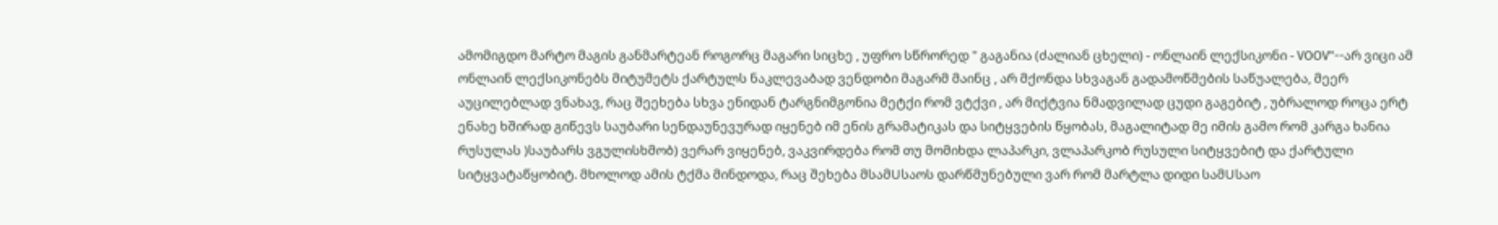ამომიგდო მარტო მაგის განმარტეან როგორც მაგარი სიცხე , უფრო სწრორედ " გაგანია (ძალიან ცხელი) - ონლაინ ლექსიკონი - VOOV"--არ ვიცი ამ ონლაინ ლექსიკონებს მიტუმეტს ქარტულს ნაკლევაბად ვენდობი მაგარმ მაინც , არ მქონდა სხვაგან გადამოწმების საწუალება, მეერ აუცილებლად ვნახავ, რაც შეეხება სხვა ენიდან ტარგნიმგონია მეტქი რომ ვტქვი , არ მიქტვია ნმადვილად ცუდი გაგებიტ , უბრალოდ როცა ერტ ენახე ხშირად გიწევს საუბარი სენდაუნევურად იყენებ იმ ენის გრამატიკას და სიტყვების წყობას, მაგალიტად მე იმის გამო რომ კარგა ხანია რუსულას )საუბარს ვგულისხმობ) ვერარ ვიყენებ, ვაკვირდება რომ თუ მომიხდა ლაპარკი, ვლაპარკობ რუსული სიტყვებიტ და ქარტული სიტყვატაწყობიტ. მხოლოდ ამის ტქმა მინდოდა, რაც შეხება მსამUსაოს დარწმუნებული ვარ რომ მარტლა დიდი სამUსაო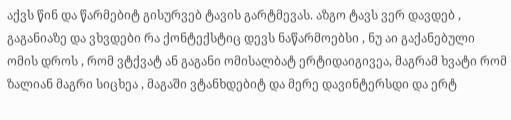აქვს წინ და წარმებიტ გისურვებ ტავის გარტმევას. აზგო ტავს ვერ დავდებ , გაგანიაზე და ვხვდები რა ქონტექსტიც დევს ნაწარმოებსი , ნუ აი გაქანებული ომის დროს , რომ ვტქვატ ან გაგანი ომისალბატ ერტიდაიგივეა, მაგრამ ხვატი რომ ზალიან მაგრი სიცხეა , მაგაში ვტანხდებიტ და მერე დავინტერსდი და ერტ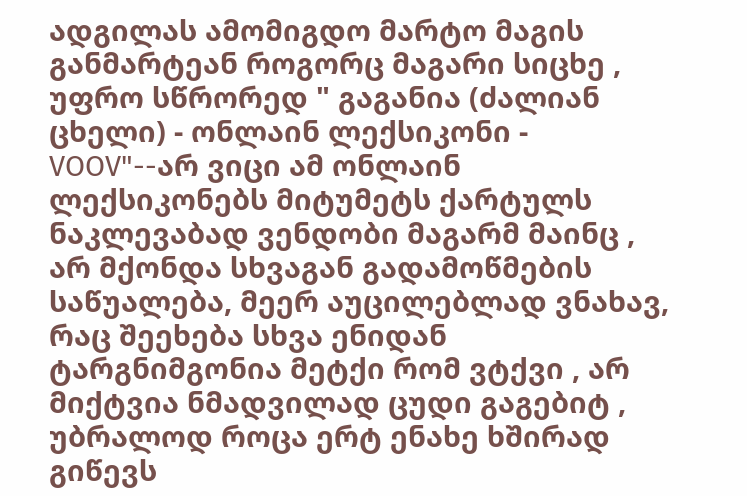ადგილას ამომიგდო მარტო მაგის განმარტეან როგორც მაგარი სიცხე , უფრო სწრორედ " გაგანია (ძალიან ცხელი) - ონლაინ ლექსიკონი - VOOV"--არ ვიცი ამ ონლაინ ლექსიკონებს მიტუმეტს ქარტულს ნაკლევაბად ვენდობი მაგარმ მაინც , არ მქონდა სხვაგან გადამოწმების საწუალება, მეერ აუცილებლად ვნახავ, რაც შეეხება სხვა ენიდან ტარგნიმგონია მეტქი რომ ვტქვი , არ მიქტვია ნმადვილად ცუდი გაგებიტ , უბრალოდ როცა ერტ ენახე ხშირად გიწევს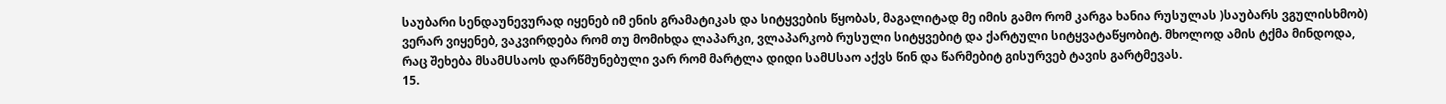საუბარი სენდაუნევურად იყენებ იმ ენის გრამატიკას და სიტყვების წყობას, მაგალიტად მე იმის გამო რომ კარგა ხანია რუსულას )საუბარს ვგულისხმობ) ვერარ ვიყენებ, ვაკვირდება რომ თუ მომიხდა ლაპარკი, ვლაპარკობ რუსული სიტყვებიტ და ქარტული სიტყვატაწყობიტ. მხოლოდ ამის ტქმა მინდოდა, რაც შეხება მსამUსაოს დარწმუნებული ვარ რომ მარტლა დიდი სამUსაო აქვს წინ და წარმებიტ გისურვებ ტავის გარტმევას.
15.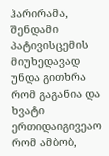ჰარირამა, შენდამი პატივისცემის მიუხედავად უნდა გითხრა რომ გაგანია და ხვატი ერთიდაიგივეაო რომ ამბობ,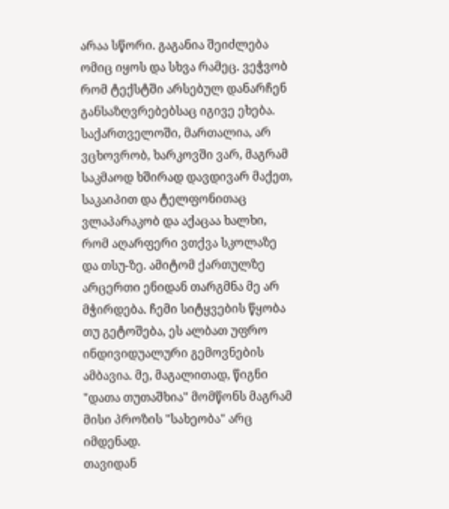არაა სწორი. გაგანია შეიძლება ომიც იყოს და სხვა რამეც. ვეჭვობ რომ ტექსტში არსებულ დანარჩენ განსაზღვრებებსაც იგივე ეხება. საქართველოში, მართალია, არ ვცხოვრობ, ხარკოვში ვარ, მაგრამ საკმაოდ ხშირად დავდივარ მაქეთ, საკაიპით და ტელფონითაც ვლაპარაკობ და აქაცაა ხალხი, რომ აღარფერი ვთქვა სკოლაზე და თსუ-ზე. ამიტომ ქართულზე არცერთი ენიდან თარგმნა მე არ მჭირდება. ჩემი სიტყვების წყობა თუ გეტოშება, ეს ალბათ უფრო ინდივიდუალური გემოვნების ამბავია. მე, მაგალითად, წიგნი "დათა თუთაშხია" მომწონს მაგრამ მისი პროზის "სახეობა" არც იმდენად.
თავიდან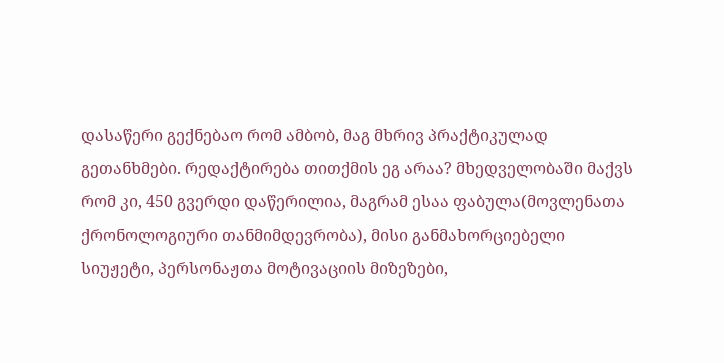დასაწერი გექნებაო რომ ამბობ, მაგ მხრივ პრაქტიკულად გეთანხმები. რედაქტირება თითქმის ეგ არაა? მხედველობაში მაქვს რომ კი, 450 გვერდი დაწერილია, მაგრამ ესაა ფაბულა(მოვლენათა ქრონოლოგიური თანმიმდევრობა), მისი განმახორციებელი სიუჟეტი, პერსონაჟთა მოტივაციის მიზეზები,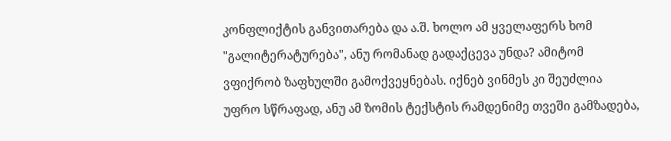კონფლიქტის განვითარება და ა.შ. ხოლო ამ ყველაფერს ხომ "გალიტერატურება", ანუ რომანად გადაქცევა უნდა? ამიტომ ვფიქრობ ზაფხულში გამოქვეყნებას. იქნებ ვინმეს კი შეუძლია უფრო სწრაფად, ანუ ამ ზომის ტექსტის რამდენიმე თვეში გამზადება,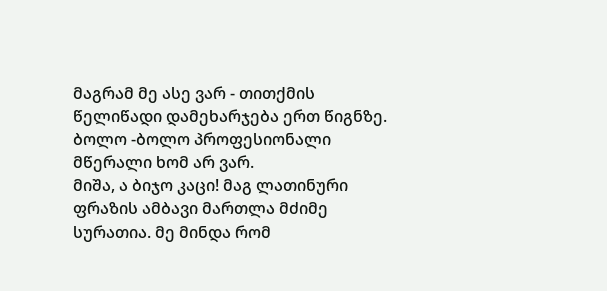მაგრამ მე ასე ვარ - თითქმის წელიწადი დამეხარჯება ერთ წიგნზე. ბოლო -ბოლო პროფესიონალი მწერალი ხომ არ ვარ.
მიშა, ა ბიჯო კაცი! მაგ ლათინური ფრაზის ამბავი მართლა მძიმე სურათია. მე მინდა რომ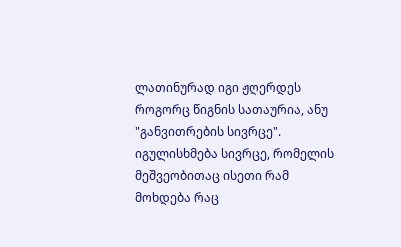ლათინურად იგი ჟღერდეს როგორც წიგნის სათაურია, ანუ "განვითრების სივრცე". იგულისხმება სივრცე, რომელის მეშვეობითაც ისეთი რამ მოხდება რაც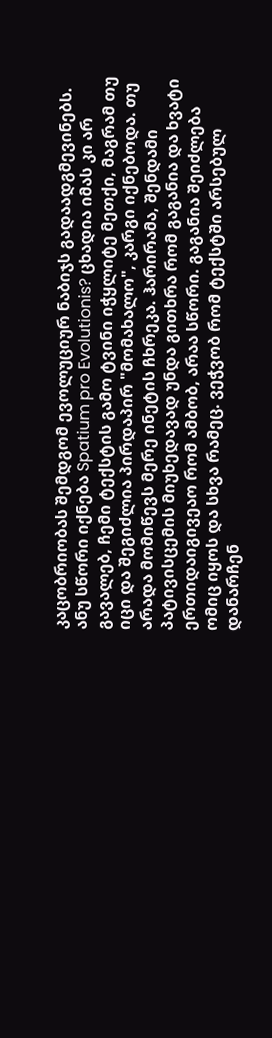კაცობრიობას შემდგომ ევოლუციურ ნაბიჯს გადაადგმევინებს. ანუ სწორი იქნება Spatium pro Evolutionis? ცხადია იმას კი არ გავალებ, ჩემი ტექსტის გამო ტვინი იჭყლიტე მეთქი, მაგრამ თუ იცი და შეგიძლია პირდაპირ "მომახალო", კარგი იქნებოდა. თუ არადა მომიწევს მერე ინეტის ჩხრეკა. ჰარირამა, შენდამი პატივისცემის მიუხედავად უნდა გითხრა რომ გაგანია და ხვატი ერთიდაიგივეაო რომ ამბობ, არაა სწორი. გაგანია შეიძლება ომიც იყოს და სხვა რამეც. ვეჭვობ რომ ტექსტში არსებულ დანარჩენ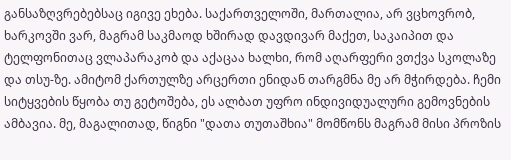განსაზღვრებებსაც იგივე ეხება. საქართველოში, მართალია, არ ვცხოვრობ, ხარკოვში ვარ, მაგრამ საკმაოდ ხშირად დავდივარ მაქეთ, საკაიპით და ტელფონითაც ვლაპარაკობ და აქაცაა ხალხი, რომ აღარფერი ვთქვა სკოლაზე და თსუ-ზე. ამიტომ ქართულზე არცერთი ენიდან თარგმნა მე არ მჭირდება. ჩემი სიტყვების წყობა თუ გეტოშება, ეს ალბათ უფრო ინდივიდუალური გემოვნების ამბავია. მე, მაგალითად, წიგნი "დათა თუთაშხია" მომწონს მაგრამ მისი პროზის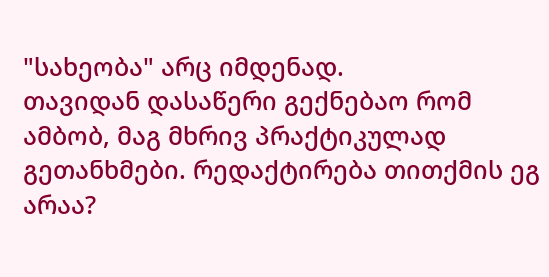"სახეობა" არც იმდენად.
თავიდან დასაწერი გექნებაო რომ ამბობ, მაგ მხრივ პრაქტიკულად გეთანხმები. რედაქტირება თითქმის ეგ არაა?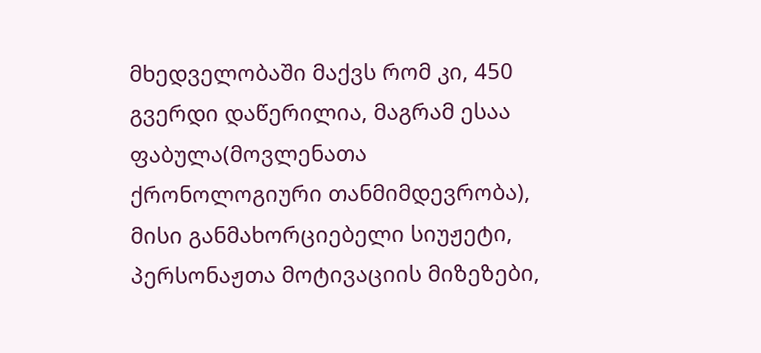მხედველობაში მაქვს რომ კი, 450 გვერდი დაწერილია, მაგრამ ესაა ფაბულა(მოვლენათა ქრონოლოგიური თანმიმდევრობა), მისი განმახორციებელი სიუჟეტი, პერსონაჟთა მოტივაციის მიზეზები,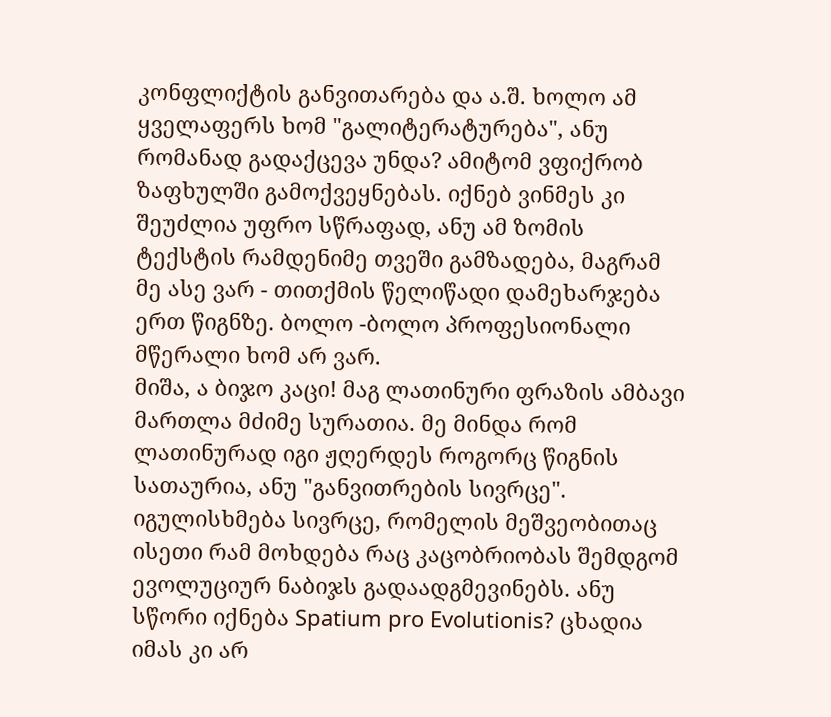კონფლიქტის განვითარება და ა.შ. ხოლო ამ ყველაფერს ხომ "გალიტერატურება", ანუ რომანად გადაქცევა უნდა? ამიტომ ვფიქრობ ზაფხულში გამოქვეყნებას. იქნებ ვინმეს კი შეუძლია უფრო სწრაფად, ანუ ამ ზომის ტექსტის რამდენიმე თვეში გამზადება, მაგრამ მე ასე ვარ - თითქმის წელიწადი დამეხარჯება ერთ წიგნზე. ბოლო -ბოლო პროფესიონალი მწერალი ხომ არ ვარ.
მიშა, ა ბიჯო კაცი! მაგ ლათინური ფრაზის ამბავი მართლა მძიმე სურათია. მე მინდა რომ ლათინურად იგი ჟღერდეს როგორც წიგნის სათაურია, ანუ "განვითრების სივრცე". იგულისხმება სივრცე, რომელის მეშვეობითაც ისეთი რამ მოხდება რაც კაცობრიობას შემდგომ ევოლუციურ ნაბიჯს გადაადგმევინებს. ანუ სწორი იქნება Spatium pro Evolutionis? ცხადია იმას კი არ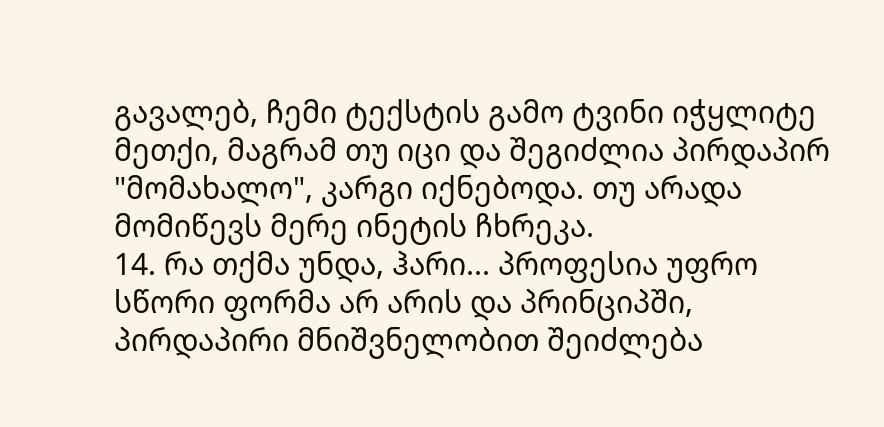გავალებ, ჩემი ტექსტის გამო ტვინი იჭყლიტე მეთქი, მაგრამ თუ იცი და შეგიძლია პირდაპირ "მომახალო", კარგი იქნებოდა. თუ არადა მომიწევს მერე ინეტის ჩხრეკა.
14. რა თქმა უნდა, ჰარი... პროფესია უფრო სწორი ფორმა არ არის და პრინციპში, პირდაპირი მნიშვნელობით შეიძლება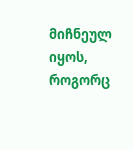მიჩნეულ იყოს, როგორც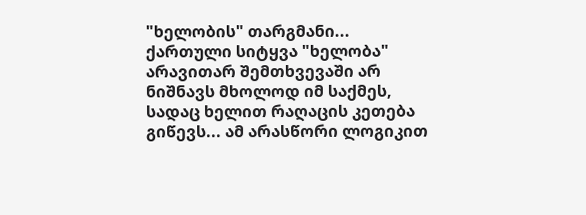"ხელობის" თარგმანი...
ქართული სიტყვა "ხელობა" არავითარ შემთხვევაში არ ნიშნავს მხოლოდ იმ საქმეს, სადაც ხელით რაღაცის კეთება გიწევს... ამ არასწორი ლოგიკით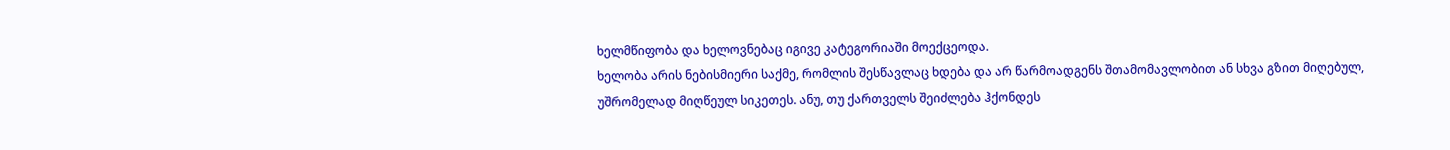ხელმწიფობა და ხელოვნებაც იგივე კატეგორიაში მოექცეოდა.
ხელობა არის ნებისმიერი საქმე, რომლის შესწავლაც ხდება და არ წარმოადგენს შთამომავლობით ან სხვა გზით მიღებულ, უშრომელად მიღწეულ სიკეთეს. ანუ, თუ ქართველს შეიძლება ჰქონდეს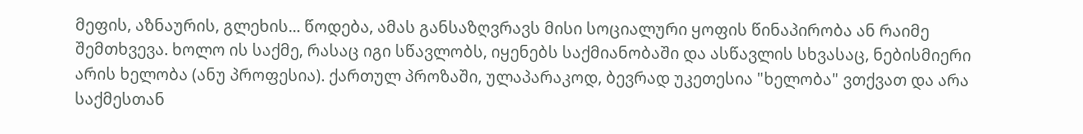მეფის, აზნაურის, გლეხის... წოდება, ამას განსაზღვრავს მისი სოციალური ყოფის წინაპირობა ან რაიმე შემთხვევა. ხოლო ის საქმე, რასაც იგი სწავლობს, იყენებს საქმიანობაში და ასწავლის სხვასაც, ნებისმიერი არის ხელობა (ანუ პროფესია). ქართულ პროზაში, ულაპარაკოდ, ბევრად უკეთესია "ხელობა" ვთქვათ და არა საქმესთან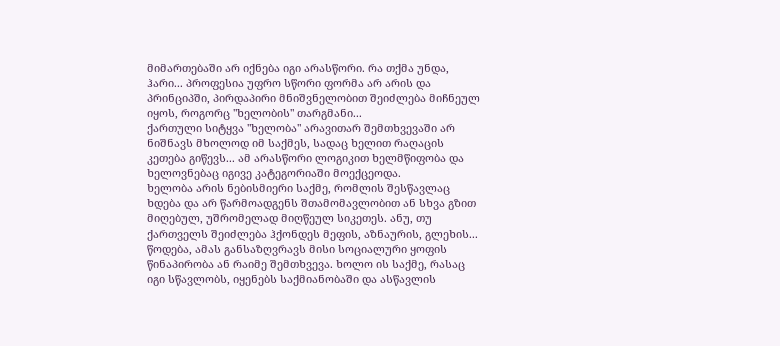მიმართებაში არ იქნება იგი არასწორი. რა თქმა უნდა, ჰარი... პროფესია უფრო სწორი ფორმა არ არის და პრინციპში, პირდაპირი მნიშვნელობით შეიძლება მიჩნეულ იყოს, როგორც "ხელობის" თარგმანი...
ქართული სიტყვა "ხელობა" არავითარ შემთხვევაში არ ნიშნავს მხოლოდ იმ საქმეს, სადაც ხელით რაღაცის კეთება გიწევს... ამ არასწორი ლოგიკით ხელმწიფობა და ხელოვნებაც იგივე კატეგორიაში მოექცეოდა.
ხელობა არის ნებისმიერი საქმე, რომლის შესწავლაც ხდება და არ წარმოადგენს შთამომავლობით ან სხვა გზით მიღებულ, უშრომელად მიღწეულ სიკეთეს. ანუ, თუ ქართველს შეიძლება ჰქონდეს მეფის, აზნაურის, გლეხის... წოდება, ამას განსაზღვრავს მისი სოციალური ყოფის წინაპირობა ან რაიმე შემთხვევა. ხოლო ის საქმე, რასაც იგი სწავლობს, იყენებს საქმიანობაში და ასწავლის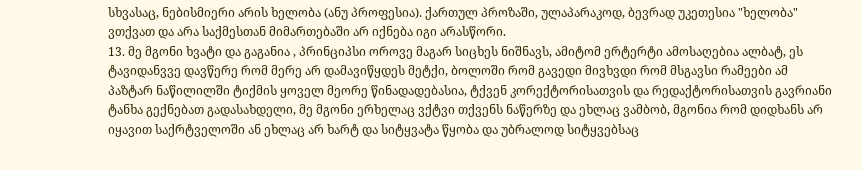სხვასაც, ნებისმიერი არის ხელობა (ანუ პროფესია). ქართულ პროზაში, ულაპარაკოდ, ბევრად უკეთესია "ხელობა" ვთქვათ და არა საქმესთან მიმართებაში არ იქნება იგი არასწორი.
13. მე მგონი ხვატი და გაგანია , პრინციპსი ოროვე მაგარ სიცხეს ნიშნავს, ამიტომ ერტერტი ამოსაღებია ალბატ, ეს ტავიდანვვე დავწერე რომ მერე არ დამავიწყდეს მეტქი, ბოლოში რომ გავედი მივხვდი რომ მსგავსი რამეები ამ პაზტარ ნაწილილში ტიქმის ყოველ მეორე წინადადებასია, ტქვენ კორექტორისათვის და რედაქტორისათვის გავრიანი ტანხა გექნებათ გადასახდელი, მე მგონი ერხელაც ვქტვი თქვენს ნაწერზე და ეხლაც ვამბობ, მგონია რომ დიდხანს არ იყავით საქრტველოში ან ეხლაც არ ხარტ და სიტყვატა წყობა და უბრალოდ სიტყვებსაც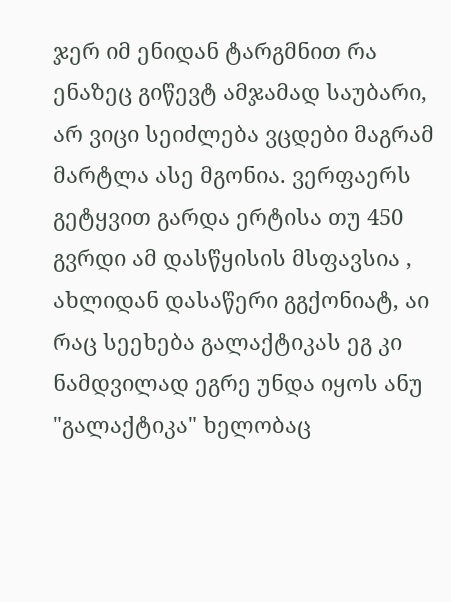ჯერ იმ ენიდან ტარგმნით რა ენაზეც გიწევტ ამჯამად საუბარი, არ ვიცი სეიძლება ვცდები მაგრამ მარტლა ასე მგონია. ვერფაერს გეტყვით გარდა ერტისა თუ 450 გვრდი ამ დასწყისის მსფავსია , ახლიდან დასაწერი გგქონიატ, აი რაც სეეხება გალაქტიკას ეგ კი ნამდვილად ეგრე უნდა იყოს ანუ "გალაქტიკა" ხელობაც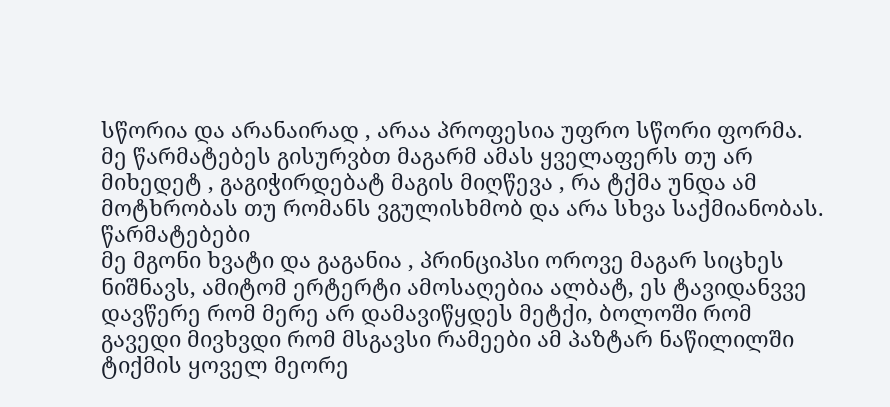სწორია და არანაირად , არაა პროფესია უფრო სწორი ფორმა. მე წარმატებეს გისურვბთ მაგარმ ამას ყველაფერს თუ არ მიხედეტ , გაგიჭირდებატ მაგის მიღწევა , რა ტქმა უნდა ამ მოტხრობას თუ რომანს ვგულისხმობ და არა სხვა საქმიანობას. წარმატებები
მე მგონი ხვატი და გაგანია , პრინციპსი ოროვე მაგარ სიცხეს ნიშნავს, ამიტომ ერტერტი ამოსაღებია ალბატ, ეს ტავიდანვვე დავწერე რომ მერე არ დამავიწყდეს მეტქი, ბოლოში რომ გავედი მივხვდი რომ მსგავსი რამეები ამ პაზტარ ნაწილილში ტიქმის ყოველ მეორე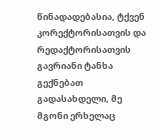წინადადებასია, ტქვენ კორექტორისათვის და რედაქტორისათვის გავრიანი ტანხა გექნებათ გადასახდელი, მე მგონი ერხელაც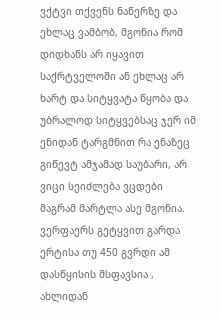ვქტვი თქვენს ნაწერზე და ეხლაც ვამბობ, მგონია რომ დიდხანს არ იყავით საქრტველოში ან ეხლაც არ ხარტ და სიტყვატა წყობა და უბრალოდ სიტყვებსაც ჯერ იმ ენიდან ტარგმნით რა ენაზეც გიწევტ ამჯამად საუბარი, არ ვიცი სეიძლება ვცდები მაგრამ მარტლა ასე მგონია. ვერფაერს გეტყვით გარდა ერტისა თუ 450 გვრდი ამ დასწყისის მსფავსია , ახლიდან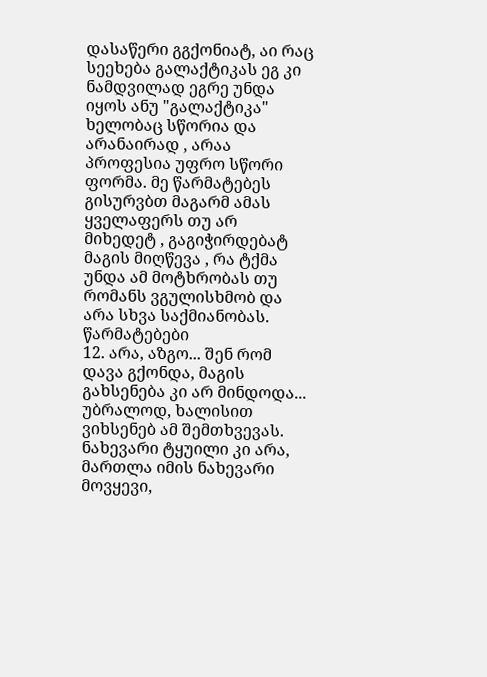დასაწერი გგქონიატ, აი რაც სეეხება გალაქტიკას ეგ კი ნამდვილად ეგრე უნდა იყოს ანუ "გალაქტიკა" ხელობაც სწორია და არანაირად , არაა პროფესია უფრო სწორი ფორმა. მე წარმატებეს გისურვბთ მაგარმ ამას ყველაფერს თუ არ მიხედეტ , გაგიჭირდებატ მაგის მიღწევა , რა ტქმა უნდა ამ მოტხრობას თუ რომანს ვგულისხმობ და არა სხვა საქმიანობას. წარმატებები
12. არა, აზგო... შენ რომ დავა გქონდა, მაგის გახსენება კი არ მინდოდა... უბრალოდ, ხალისით ვიხსენებ ამ შემთხვევას. ნახევარი ტყუილი კი არა, მართლა იმის ნახევარი მოვყევი,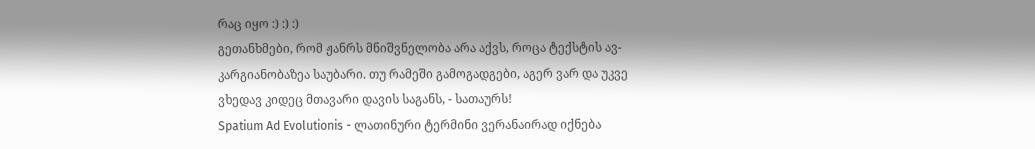რაც იყო :) :) :)
გეთანხმები, რომ ჟანრს მნიშვნელობა არა აქვს, როცა ტექსტის ავ-კარგიანობაზეა საუბარი. თუ რამეში გამოგადგები, აგერ ვარ და უკვე ვხედავ კიდეც მთავარი დავის საგანს, - სათაურს!
Spatium Ad Evolutionis - ლათინური ტერმინი ვერანაირად იქნება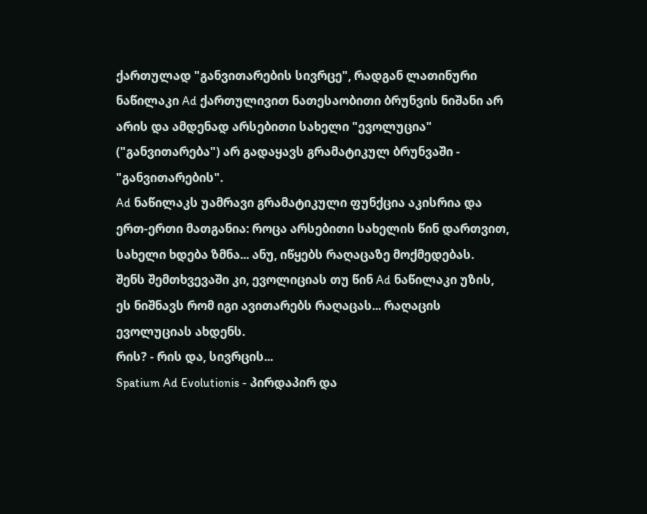ქართულად "განვითარების სივრცე", რადგან ლათინური ნაწილაკი Ad ქართულივით ნათესაობითი ბრუნვის ნიშანი არ არის და ამდენად არსებითი სახელი "ევოლუცია" ("განვითარება") არ გადაყავს გრამატიკულ ბრუნვაში - "განვითარების".
Ad ნაწილაკს უამრავი გრამატიკული ფუნქცია აკისრია და ერთ-ერთი მათგანია: როცა არსებითი სახელის წინ დართვით, სახელი ხდება ზმნა... ანუ, იწყებს რაღაცაზე მოქმედებას.
შენს შემთხვევაში კი, ევოლიციას თუ წინ Ad ნაწილაკი უზის, ეს ნიშნავს რომ იგი ავითარებს რაღაცას... რაღაცის ევოლუციას ახდენს.
რის? - რის და, სივრცის...
Spatium Ad Evolutionis - პირდაპირ და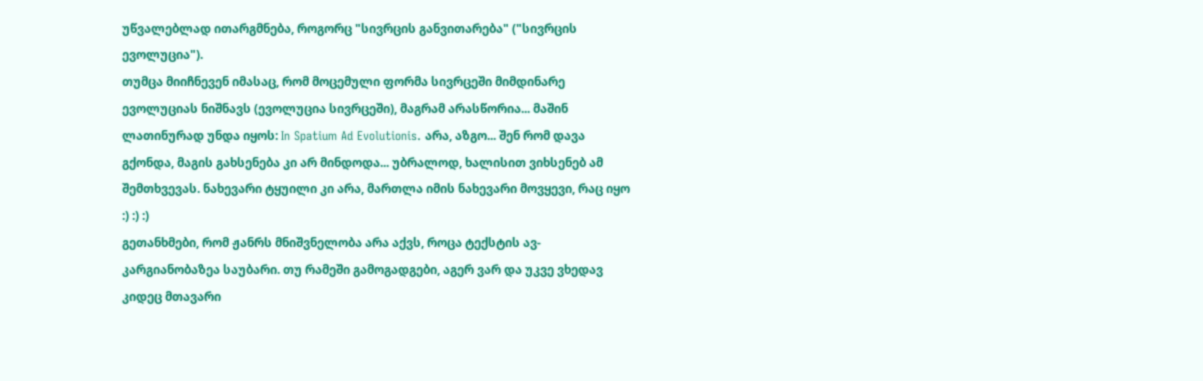უწვალებლად ითარგმნება, როგორც "სივრცის განვითარება" ("სივრცის ევოლუცია").
თუმცა მიიჩნევენ იმასაც, რომ მოცემული ფორმა სივრცეში მიმდინარე ევოლუციას ნიშნავს (ევოლუცია სივრცეში), მაგრამ არასწორია... მაშინ ლათინურად უნდა იყოს: In Spatium Ad Evolutionis. არა, აზგო... შენ რომ დავა გქონდა, მაგის გახსენება კი არ მინდოდა... უბრალოდ, ხალისით ვიხსენებ ამ შემთხვევას. ნახევარი ტყუილი კი არა, მართლა იმის ნახევარი მოვყევი, რაც იყო :) :) :)
გეთანხმები, რომ ჟანრს მნიშვნელობა არა აქვს, როცა ტექსტის ავ-კარგიანობაზეა საუბარი. თუ რამეში გამოგადგები, აგერ ვარ და უკვე ვხედავ კიდეც მთავარი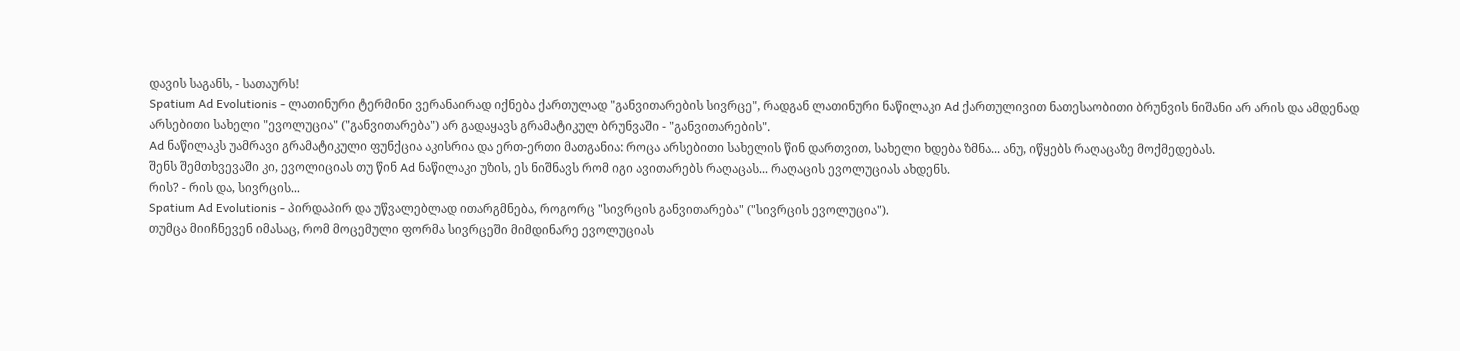დავის საგანს, - სათაურს!
Spatium Ad Evolutionis - ლათინური ტერმინი ვერანაირად იქნება ქართულად "განვითარების სივრცე", რადგან ლათინური ნაწილაკი Ad ქართულივით ნათესაობითი ბრუნვის ნიშანი არ არის და ამდენად არსებითი სახელი "ევოლუცია" ("განვითარება") არ გადაყავს გრამატიკულ ბრუნვაში - "განვითარების".
Ad ნაწილაკს უამრავი გრამატიკული ფუნქცია აკისრია და ერთ-ერთი მათგანია: როცა არსებითი სახელის წინ დართვით, სახელი ხდება ზმნა... ანუ, იწყებს რაღაცაზე მოქმედებას.
შენს შემთხვევაში კი, ევოლიციას თუ წინ Ad ნაწილაკი უზის, ეს ნიშნავს რომ იგი ავითარებს რაღაცას... რაღაცის ევოლუციას ახდენს.
რის? - რის და, სივრცის...
Spatium Ad Evolutionis - პირდაპირ და უწვალებლად ითარგმნება, როგორც "სივრცის განვითარება" ("სივრცის ევოლუცია").
თუმცა მიიჩნევენ იმასაც, რომ მოცემული ფორმა სივრცეში მიმდინარე ევოლუციას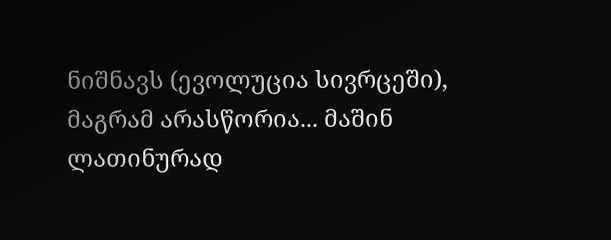ნიშნავს (ევოლუცია სივრცეში), მაგრამ არასწორია... მაშინ ლათინურად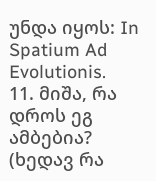უნდა იყოს: In Spatium Ad Evolutionis.
11. მიშა, რა დროს ეგ ამბებია? (ხედავ რა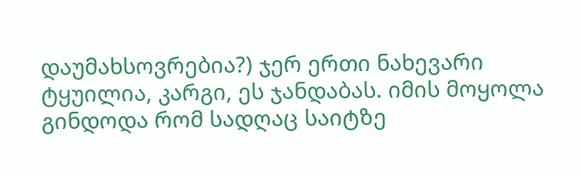დაუმახსოვრებია?) ჯერ ერთი ნახევარი ტყუილია, კარგი, ეს ჯანდაბას. იმის მოყოლა გინდოდა რომ სადღაც საიტზე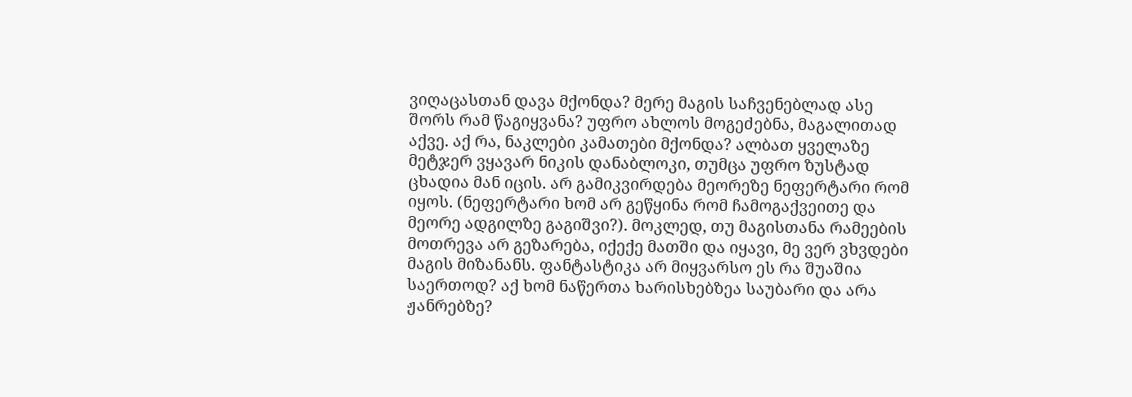ვიღაცასთან დავა მქონდა? მერე მაგის საჩვენებლად ასე შორს რამ წაგიყვანა? უფრო ახლოს მოგეძებნა, მაგალითად აქვე. აქ რა, ნაკლები კამათები მქონდა? ალბათ ყველაზე მეტჯერ ვყავარ ნიკის დანაბლოკი, თუმცა უფრო ზუსტად ცხადია მან იცის. არ გამიკვირდება მეორეზე ნეფერტარი რომ იყოს. (ნეფერტარი ხომ არ გეწყინა რომ ჩამოგაქვეითე და მეორე ადგილზე გაგიშვი?). მოკლედ, თუ მაგისთანა რამეების მოთრევა არ გეზარება, იქექე მათში და იყავი, მე ვერ ვხვდები მაგის მიზანანს. ფანტასტიკა არ მიყვარსო ეს რა შუაშია საერთოდ? აქ ხომ ნაწერთა ხარისხებზეა საუბარი და არა ჟანრებზე?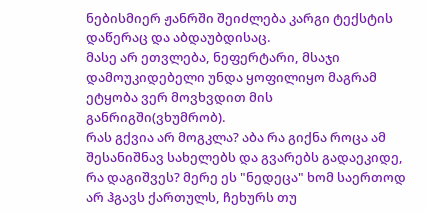ნებისმიერ ჟანრში შეიძლება კარგი ტექსტის დაწერაც და აბდაუბდისაც.
მასე არ ეთვლება, ნეფერტარი, მსაჯი დამოუკიდებელი უნდა ყოფილიყო მაგრამ ეტყობა ვერ მოვხვდით მის განრიგში(ვხუმრობ).
რას გქვია არ მოგკლა? აბა რა გიქნა როცა ამ შესანიშნავ სახელებს და გვარებს გადაეკიდე, რა დაგიშვეს? მერე ეს "ნედეცა" ხომ საერთოდ არ ჰგავს ქართულს, ჩეხურს თუ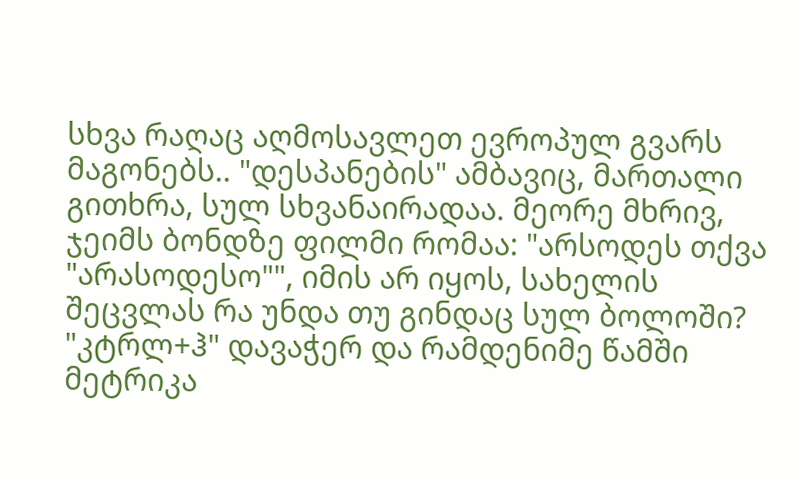სხვა რაღაც აღმოსავლეთ ევროპულ გვარს მაგონებს.. "დესპანების" ამბავიც, მართალი გითხრა, სულ სხვანაირადაა. მეორე მხრივ, ჯეიმს ბონდზე ფილმი რომაა: "არსოდეს თქვა "არასოდესო"", იმის არ იყოს, სახელის შეცვლას რა უნდა თუ გინდაც სულ ბოლოში? "კტრლ+ჰ" დავაჭერ და რამდენიმე წამში მეტრიკა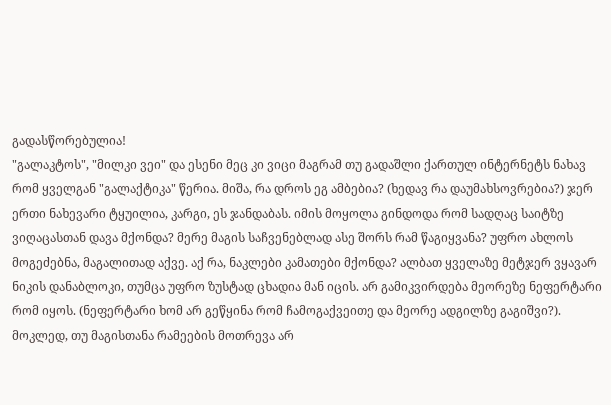გადასწორებულია!
"გალაკტოს", "მილკი ვეი" და ესენი მეც კი ვიცი მაგრამ თუ გადაშლი ქართულ ინტერნეტს ნახავ რომ ყველგან "გალაქტიკა" წერია. მიშა, რა დროს ეგ ამბებია? (ხედავ რა დაუმახსოვრებია?) ჯერ ერთი ნახევარი ტყუილია, კარგი, ეს ჯანდაბას. იმის მოყოლა გინდოდა რომ სადღაც საიტზე ვიღაცასთან დავა მქონდა? მერე მაგის საჩვენებლად ასე შორს რამ წაგიყვანა? უფრო ახლოს მოგეძებნა, მაგალითად აქვე. აქ რა, ნაკლები კამათები მქონდა? ალბათ ყველაზე მეტჯერ ვყავარ ნიკის დანაბლოკი, თუმცა უფრო ზუსტად ცხადია მან იცის. არ გამიკვირდება მეორეზე ნეფერტარი რომ იყოს. (ნეფერტარი ხომ არ გეწყინა რომ ჩამოგაქვეითე და მეორე ადგილზე გაგიშვი?). მოკლედ, თუ მაგისთანა რამეების მოთრევა არ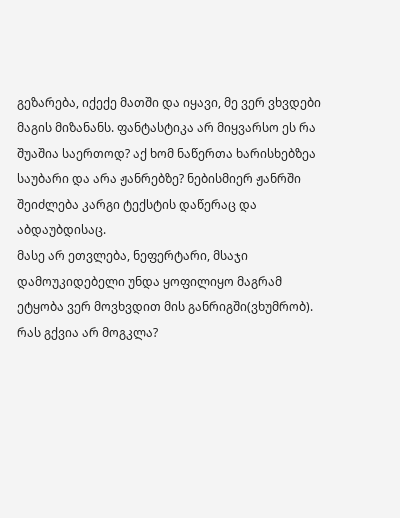გეზარება, იქექე მათში და იყავი, მე ვერ ვხვდები მაგის მიზანანს. ფანტასტიკა არ მიყვარსო ეს რა შუაშია საერთოდ? აქ ხომ ნაწერთა ხარისხებზეა საუბარი და არა ჟანრებზე? ნებისმიერ ჟანრში შეიძლება კარგი ტექსტის დაწერაც და აბდაუბდისაც.
მასე არ ეთვლება, ნეფერტარი, მსაჯი დამოუკიდებელი უნდა ყოფილიყო მაგრამ ეტყობა ვერ მოვხვდით მის განრიგში(ვხუმრობ).
რას გქვია არ მოგკლა?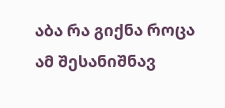აბა რა გიქნა როცა ამ შესანიშნავ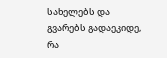სახელებს და გვარებს გადაეკიდე, რა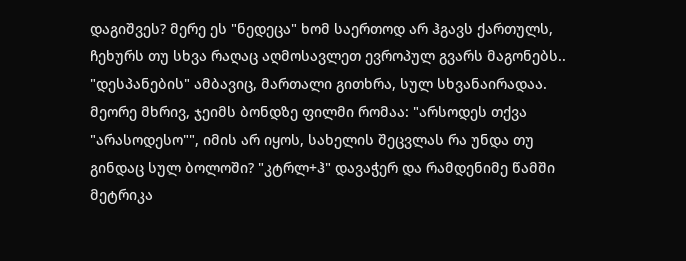დაგიშვეს? მერე ეს "ნედეცა" ხომ საერთოდ არ ჰგავს ქართულს, ჩეხურს თუ სხვა რაღაც აღმოსავლეთ ევროპულ გვარს მაგონებს.. "დესპანების" ამბავიც, მართალი გითხრა, სულ სხვანაირადაა. მეორე მხრივ, ჯეიმს ბონდზე ფილმი რომაა: "არსოდეს თქვა "არასოდესო"", იმის არ იყოს, სახელის შეცვლას რა უნდა თუ გინდაც სულ ბოლოში? "კტრლ+ჰ" დავაჭერ და რამდენიმე წამში მეტრიკა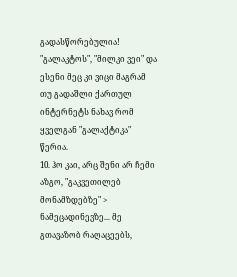გადასწორებულია!
"გალაკტოს", "მილკი ვეი" და ესენი მეც კი ვიცი მაგრამ თუ გადაშლი ქართულ ინტერნეტს ნახავ რომ ყველგან "გალაქტიკა" წერია.
10. ჰო კაი, არც შენი არ ჩემი აზგო, "გაკვეთილებ მონამზდებზე" > ნამეცადინევზე... მე გთავაზობ რაღაცეებს,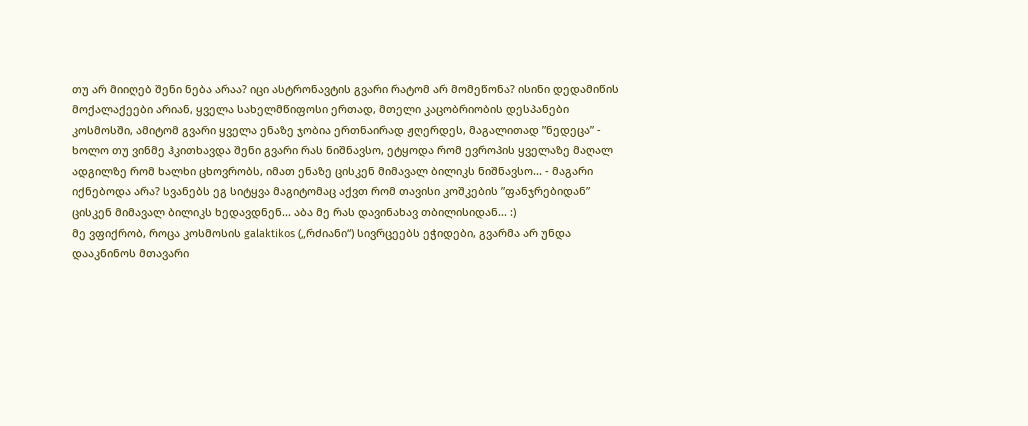თუ არ მიიღებ შენი ნება არაა? იცი ასტრონავტის გვარი რატომ არ მომეწონა? ისინი დედამიწის მოქალაქეები არიან, ყველა სახელმწიფოსი ერთად, მთელი კაცობრიობის დესპანები კოსმოსში, ამიტომ გვარი ყველა ენაზე ჯობია ერთნაირად ჟღერდეს, მაგალითად ”ნედეცა” - ხოლო თუ ვინმე ჰკითხავდა შენი გვარი რას ნიშნავსო, ეტყოდა რომ ევროპის ყველაზე მაღალ ადგილზე რომ ხალხი ცხოვრობს, იმათ ენაზე ცისკენ მიმავალ ბილიკს ნიშნავსო... - მაგარი იქნებოდა არა? სვანებს ეგ სიტყვა მაგიტომაც აქვთ რომ თავისი კოშკების ”ფანჯრებიდან” ცისკენ მიმავალ ბილიკს ხედავდნენ... აბა მე რას დავინახავ თბილისიდან... :)
მე ვფიქრობ, როცა კოსმოსის galaktikos („რძიანი“) სივრცეებს ეჭიდები, გვარმა არ უნდა დააკნინოს მთავარი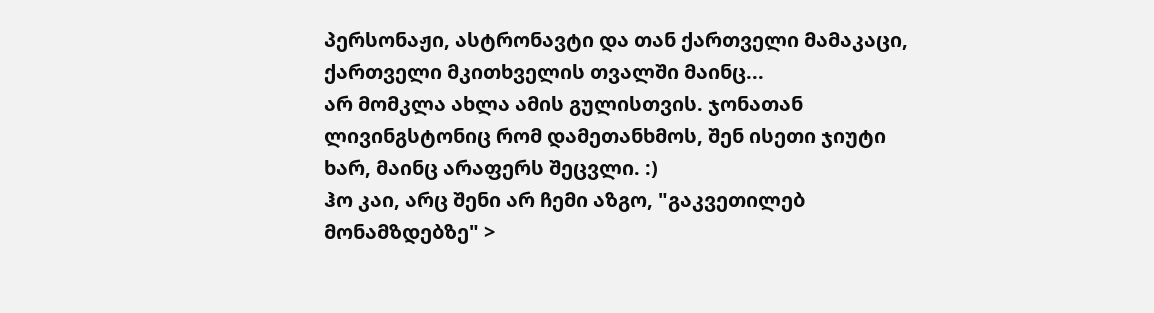პერსონაჟი, ასტრონავტი და თან ქართველი მამაკაცი, ქართველი მკითხველის თვალში მაინც...
არ მომკლა ახლა ამის გულისთვის. ჯონათან ლივინგსტონიც რომ დამეთანხმოს, შენ ისეთი ჯიუტი ხარ, მაინც არაფერს შეცვლი. :)
ჰო კაი, არც შენი არ ჩემი აზგო, "გაკვეთილებ მონამზდებზე" >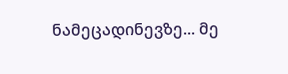ნამეცადინევზე... მე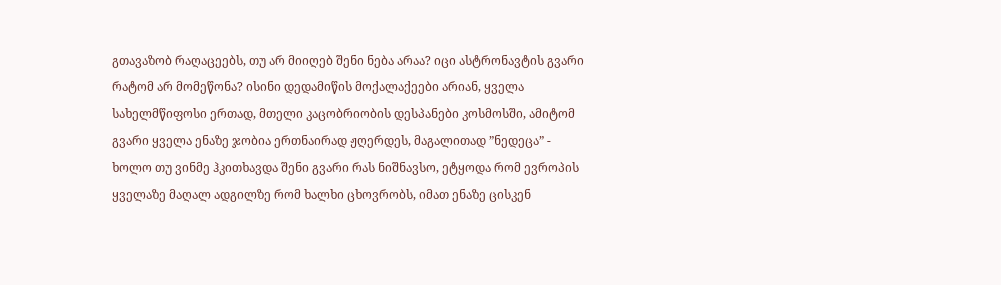გთავაზობ რაღაცეებს, თუ არ მიიღებ შენი ნება არაა? იცი ასტრონავტის გვარი რატომ არ მომეწონა? ისინი დედამიწის მოქალაქეები არიან, ყველა სახელმწიფოსი ერთად, მთელი კაცობრიობის დესპანები კოსმოსში, ამიტომ გვარი ყველა ენაზე ჯობია ერთნაირად ჟღერდეს, მაგალითად ”ნედეცა” - ხოლო თუ ვინმე ჰკითხავდა შენი გვარი რას ნიშნავსო, ეტყოდა რომ ევროპის ყველაზე მაღალ ადგილზე რომ ხალხი ცხოვრობს, იმათ ენაზე ცისკენ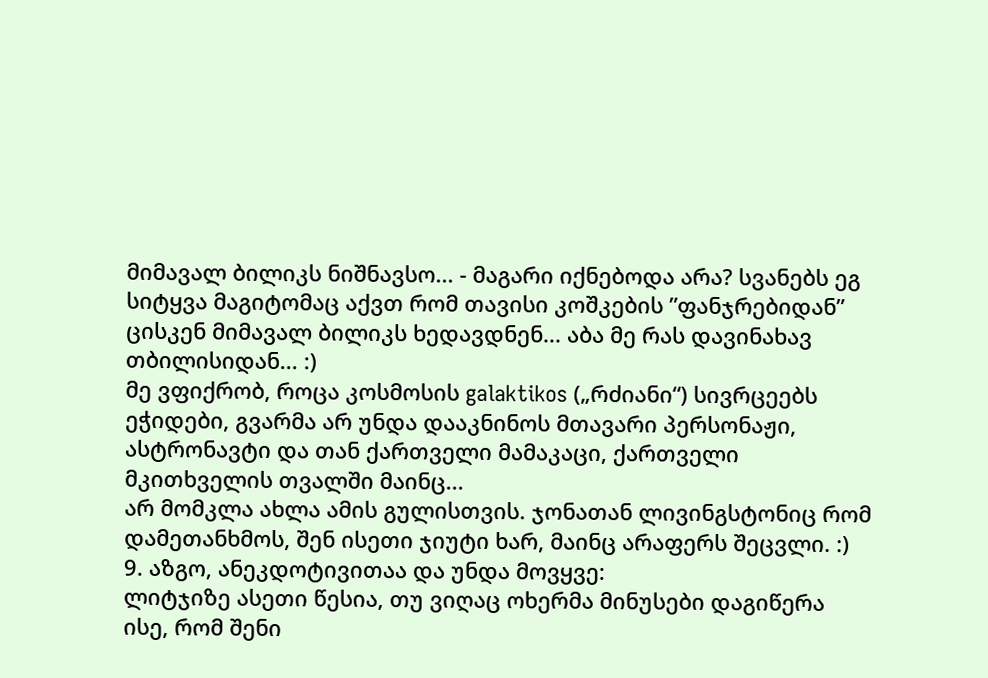მიმავალ ბილიკს ნიშნავსო... - მაგარი იქნებოდა არა? სვანებს ეგ სიტყვა მაგიტომაც აქვთ რომ თავისი კოშკების ”ფანჯრებიდან” ცისკენ მიმავალ ბილიკს ხედავდნენ... აბა მე რას დავინახავ თბილისიდან... :)
მე ვფიქრობ, როცა კოსმოსის galaktikos („რძიანი“) სივრცეებს ეჭიდები, გვარმა არ უნდა დააკნინოს მთავარი პერსონაჟი, ასტრონავტი და თან ქართველი მამაკაცი, ქართველი მკითხველის თვალში მაინც...
არ მომკლა ახლა ამის გულისთვის. ჯონათან ლივინგსტონიც რომ დამეთანხმოს, შენ ისეთი ჯიუტი ხარ, მაინც არაფერს შეცვლი. :)
9. აზგო, ანეკდოტივითაა და უნდა მოვყვე:
ლიტჯიზე ასეთი წესია, თუ ვიღაც ოხერმა მინუსები დაგიწერა ისე, რომ შენი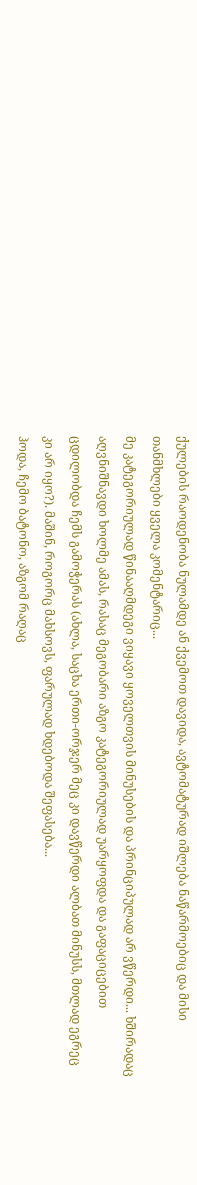ქულების რაოდენობა ნულამდე ან ქვემოთ დავიდა, ავტომატურად იშლება ნაწარმოებიც და მისი თანმხლები ყველა კომენტარიც...
მე კატეგორიულად წინააღმდეგი ვიყავი ყოველთვის მინუსების და პრინციპულად არ ვწერდი... ხშირადაც აღვნიშნავდი ხოლმე ამას, რასაც მეგობარი აზგო კატეგორიულად უარყოფდა და გაფაციცებით ცდილობდა ჩემს გამოჭერას (ახლა, საცხა ერთი-ორჯერ მეც კი დავწერდი ალბათ მინუსს, მთლად ეგრეც კი არ იყო?). მაშინ, როგორც მახსოვს, ფარულად ხდებოდა შეფასება...
ჰოდა, ჩემო ბატონო, აზგომ რაღაც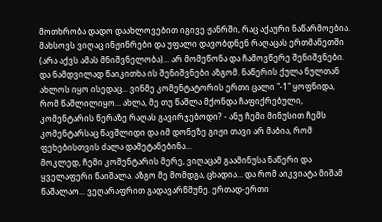მოთხრობა დადო დაახლოვებით იგივე ჟანრში, რაც აქაური ნაწარმოებია. მახსოვს ვიღაც ინჟინრები და უფალი დავობდნენ რაღაცას ერთმანეთში (არა აქვს ამას მნიშვნელობა)... არ მომეწონა და ჩამოვწერე შენიშვნები. და ნამდვილად წაიკითხა ის შენიშვნები აზგომ. ნაწერის ქულა ნულთან ახლოს იყო ისედაც... ვინმე კომენტატორის ერთი ცალი "-1" ყოფნიდა, რომ წაშლილიყო... ახლა, მე თუ წაშლა მქონდა ჩაფიქრებული, კომენტარის წერაზე რაღას გავირჯებოდი? - ანუ ჩემი მინუსით ჩემს კომენტარსაც წავშლიდი და იმ დონეზე გიჟი თავი არ მაბია, რომ ფეხებისთვის ძალა დამეტანებინა...
მოკლედ, ჩემი კომენტარის მერე, ვიღაცამ გაამინუსა ნაწერი და ყველაფერი წაიშალა. აზგო მე მომდგა, ცხადია... და რომ აიკვიატა მიშამ წაშალაო... ვეღარაფრით გადავარწმუნე. ერთად-ერთი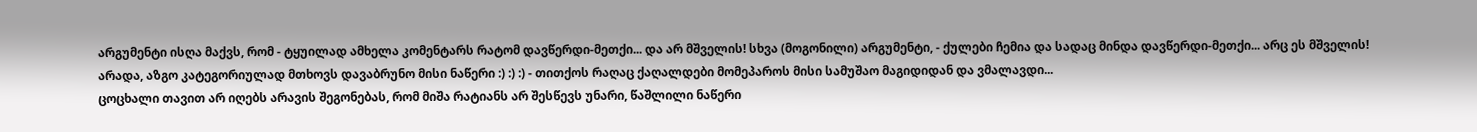არგუმენტი ისღა მაქვს, რომ - ტყუილად ამხელა კომენტარს რატომ დავწერდი-მეთქი... და არ მშველის! სხვა (მოგონილი) არგუმენტი, - ქულები ჩემია და სადაც მინდა დავწერდი-მეთქი... არც ეს მშველის!
არადა, აზგო კატეგორიულად მთხოვს დავაბრუნო მისი ნაწერი :) :) :) - თითქოს რაღაც ქაღალდები მომეპაროს მისი სამუშაო მაგიდიდან და ვმალავდი...
ცოცხალი თავით არ იღებს არავის შეგონებას, რომ მიშა რატიანს არ შესწევს უნარი, წაშლილი ნაწერი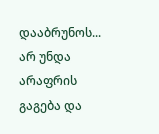დააბრუნოს... არ უნდა არაფრის გაგება და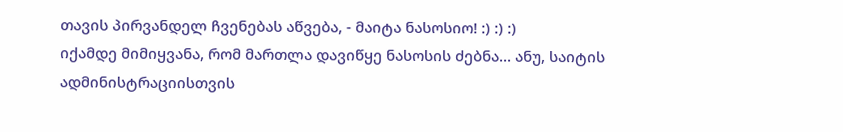თავის პირვანდელ ჩვენებას აწვება, - მაიტა ნასოსიო! :) :) :)
იქამდე მიმიყვანა, რომ მართლა დავიწყე ნასოსის ძებნა... ანუ, საიტის ადმინისტრაციისთვის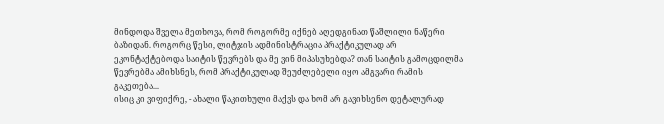მინდოდა შველა მეთხოვა, რომ როგორმე იქნებ აღედგინათ წაშლილი ნაწერი ბაზიდან. როგორც წესი, ლიტჯის ადმინისტრაცია პრაქტიკულად არ ეკონტაქტებოდა საიტის წევრებს და მე ვინ მიპასუხებდა? თან საიტის გამოცდილმა წევრებმა ამიხსნეს, რომ პრაქტიკულად შეუძლებელი იყო ამგვარი რამის გაკეთება...
ისიც კი ვიფიქრე, - ახალი წაკითხული მაქვს და ხომ არ გავიხსენო დეტალურად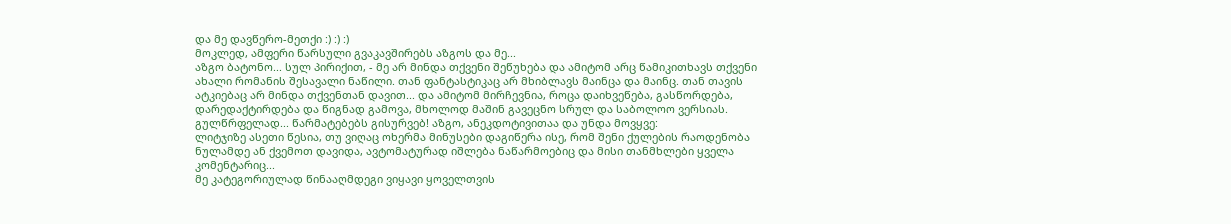და მე დავწერო-მეთქი :) :) :)
მოკლედ, ამფერი წარსული გვაკავშირებს აზგოს და მე...
აზგო ბატონო... სულ პირიქით, - მე არ მინდა თქვენი შეწუხება და ამიტომ არც წამიკითხავს თქვენი ახალი რომანის შესავალი ნაწილი. თან ფანტასტიკაც არ მხიბლავს მაინცა და მაინც. თან თავის ატკიებაც არ მინდა თქვენთან დავით... და ამიტომ მირჩევნია, როცა დაიხვეწება, გასწორდება, დარედაქტირდება და წიგნად გამოვა, მხოლოდ მაშინ გავეცნო სრულ და საბოლოო ვერსიას.
გულწრფელად... წარმატებებს გისურვებ! აზგო, ანეკდოტივითაა და უნდა მოვყვე:
ლიტჯიზე ასეთი წესია, თუ ვიღაც ოხერმა მინუსები დაგიწერა ისე, რომ შენი ქულების რაოდენობა ნულამდე ან ქვემოთ დავიდა, ავტომატურად იშლება ნაწარმოებიც და მისი თანმხლები ყველა კომენტარიც...
მე კატეგორიულად წინააღმდეგი ვიყავი ყოველთვის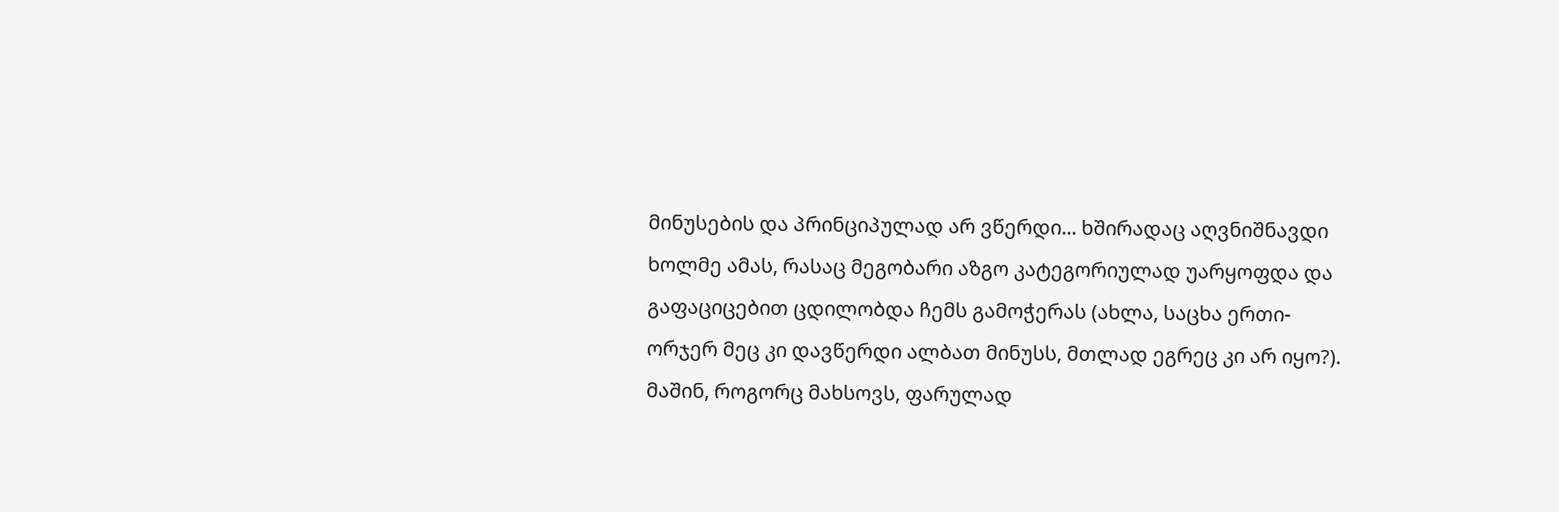მინუსების და პრინციპულად არ ვწერდი... ხშირადაც აღვნიშნავდი ხოლმე ამას, რასაც მეგობარი აზგო კატეგორიულად უარყოფდა და გაფაციცებით ცდილობდა ჩემს გამოჭერას (ახლა, საცხა ერთი-ორჯერ მეც კი დავწერდი ალბათ მინუსს, მთლად ეგრეც კი არ იყო?). მაშინ, როგორც მახსოვს, ფარულად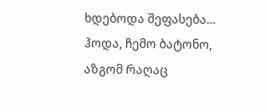ხდებოდა შეფასება...
ჰოდა, ჩემო ბატონო, აზგომ რაღაც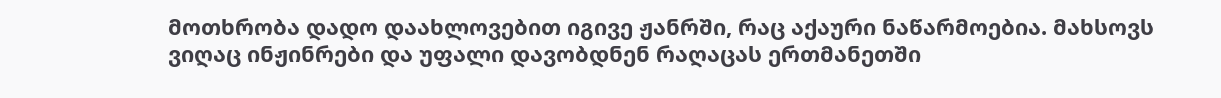მოთხრობა დადო დაახლოვებით იგივე ჟანრში, რაც აქაური ნაწარმოებია. მახსოვს ვიღაც ინჟინრები და უფალი დავობდნენ რაღაცას ერთმანეთში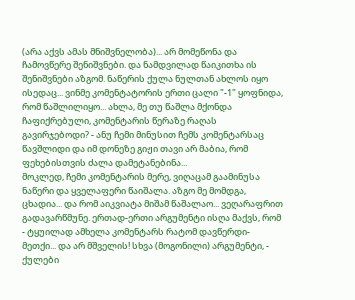(არა აქვს ამას მნიშვნელობა)... არ მომეწონა და ჩამოვწერე შენიშვნები. და ნამდვილად წაიკითხა ის შენიშვნები აზგომ. ნაწერის ქულა ნულთან ახლოს იყო ისედაც... ვინმე კომენტატორის ერთი ცალი "-1" ყოფნიდა, რომ წაშლილიყო... ახლა, მე თუ წაშლა მქონდა ჩაფიქრებული, კომენტარის წერაზე რაღას გავირჯებოდი? - ანუ ჩემი მინუსით ჩემს კომენტარსაც წავშლიდი და იმ დონეზე გიჟი თავი არ მაბია, რომ ფეხებისთვის ძალა დამეტანებინა...
მოკლედ, ჩემი კომენტარის მერე, ვიღაცამ გაამინუსა ნაწერი და ყველაფერი წაიშალა. აზგო მე მომდგა, ცხადია... და რომ აიკვიატა მიშამ წაშალაო... ვეღარაფრით გადავარწმუნე. ერთად-ერთი არგუმენტი ისღა მაქვს, რომ - ტყუილად ამხელა კომენტარს რატომ დავწერდი-მეთქი... და არ მშველის! სხვა (მოგონილი) არგუმენტი, - ქულები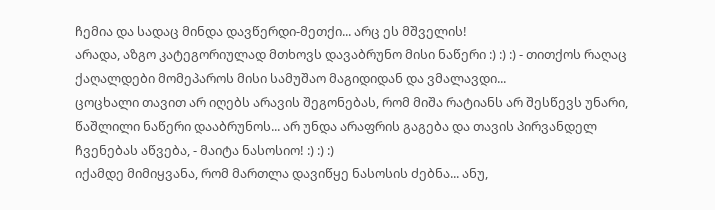ჩემია და სადაც მინდა დავწერდი-მეთქი... არც ეს მშველის!
არადა, აზგო კატეგორიულად მთხოვს დავაბრუნო მისი ნაწერი :) :) :) - თითქოს რაღაც ქაღალდები მომეპაროს მისი სამუშაო მაგიდიდან და ვმალავდი...
ცოცხალი თავით არ იღებს არავის შეგონებას, რომ მიშა რატიანს არ შესწევს უნარი, წაშლილი ნაწერი დააბრუნოს... არ უნდა არაფრის გაგება და თავის პირვანდელ ჩვენებას აწვება, - მაიტა ნასოსიო! :) :) :)
იქამდე მიმიყვანა, რომ მართლა დავიწყე ნასოსის ძებნა... ანუ,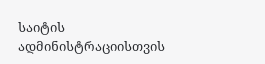საიტის ადმინისტრაციისთვის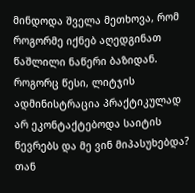მინდოდა შველა მეთხოვა, რომ როგორმე იქნებ აღედგინათ წაშლილი ნაწერი ბაზიდან. როგორც წესი, ლიტჯის ადმინისტრაცია პრაქტიკულად არ ეკონტაქტებოდა საიტის წევრებს და მე ვინ მიპასუხებდა? თან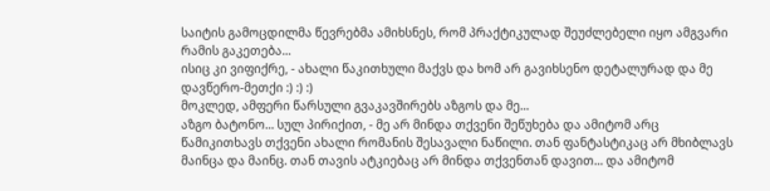საიტის გამოცდილმა წევრებმა ამიხსნეს, რომ პრაქტიკულად შეუძლებელი იყო ამგვარი რამის გაკეთება...
ისიც კი ვიფიქრე, - ახალი წაკითხული მაქვს და ხომ არ გავიხსენო დეტალურად და მე დავწერო-მეთქი :) :) :)
მოკლედ, ამფერი წარსული გვაკავშირებს აზგოს და მე...
აზგო ბატონო... სულ პირიქით, - მე არ მინდა თქვენი შეწუხება და ამიტომ არც წამიკითხავს თქვენი ახალი რომანის შესავალი ნაწილი. თან ფანტასტიკაც არ მხიბლავს მაინცა და მაინც. თან თავის ატკიებაც არ მინდა თქვენთან დავით... და ამიტომ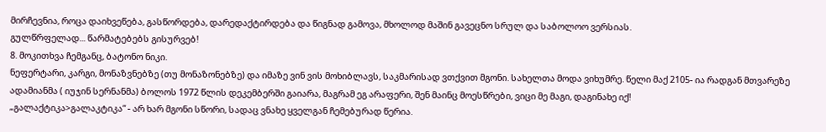მირჩევნია, როცა დაიხვეწება, გასწორდება, დარედაქტირდება და წიგნად გამოვა, მხოლოდ მაშინ გავეცნო სრულ და საბოლოო ვერსიას.
გულწრფელად... წარმატებებს გისურვებ!
8. მოკითხვა ჩემგანც, ბატონო ნიკი.
ნეფერტარი, კარგი, მონაზვნებზე (თუ მონაზონებზე) და იმაზე ვინ ვის მოხიბლავს, საკმარისად ვთქვით მგონი. სახელთა მოდა ვიხუმრე. წელი მაქ 2105- ია რადგან მთვარეზე ადამიანმა ( იუჯინ სერნანმა) ბოლოს 1972 წლის დეკემბერში გაიარა, მაგრამ ეგ არაფერი, შენ მაინც მოესწრები, ვიცი მე მაგი, დაგინახე იქ!
„გალაქტიკა>გალაკტიკა“ - არ ხარ მგონი სწორი, სადაც ვნახე ყველგან ჩემებურად წერია.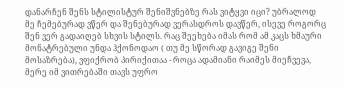დანარჩენ შენს სტილისტურ შენიშვნებზე რას ვიტყვი იცი? უბრალოდ მე ჩემებურად ვწერ და შენებურად ვერასდროს დავწერ, ისევე როგორც შენ ვერ გადაიღებ სხვის სტილს. რაც შეეხება იმას რომ ამ კაცს ხმაური მონატრებული უნდა ჰქონოდაო ( თუ მე სწორად გავიგე შენი მოსაზრება), ვფიქრობ პირიქითაა - როცა ადამიანი რაიმეს მიეჩვევა, მერე იმ ვითრებაში თავს უფრო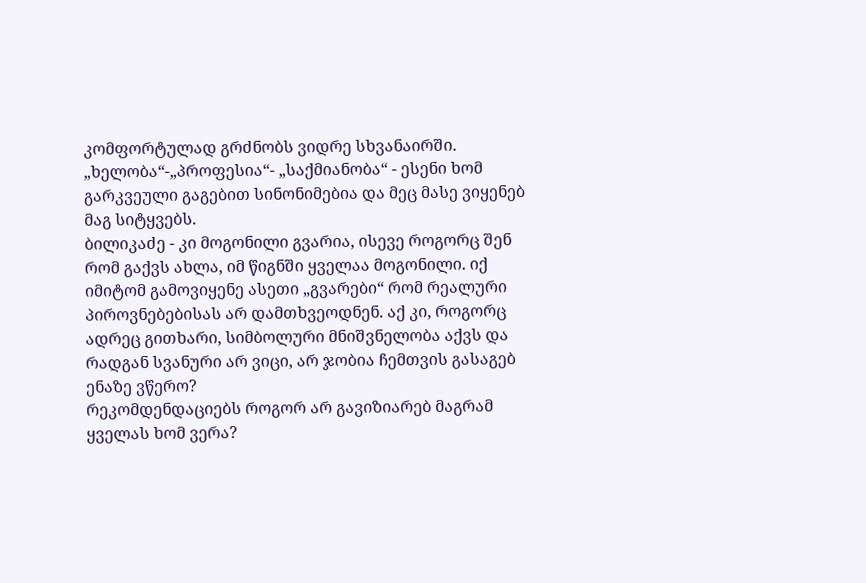კომფორტულად გრძნობს ვიდრე სხვანაირში.
„ხელობა“-„პროფესია“- „საქმიანობა“ - ესენი ხომ გარკვეული გაგებით სინონიმებია და მეც მასე ვიყენებ მაგ სიტყვებს.
ბილიკაძე - კი მოგონილი გვარია, ისევე როგორც შენ რომ გაქვს ახლა, იმ წიგნში ყველაა მოგონილი. იქ იმიტომ გამოვიყენე ასეთი „გვარები“ რომ რეალური პიროვნებებისას არ დამთხვეოდნენ. აქ კი, როგორც ადრეც გითხარი, სიმბოლური მნიშვნელობა აქვს და რადგან სვანური არ ვიცი, არ ჯობია ჩემთვის გასაგებ ენაზე ვწერო?
რეკომდენდაციებს როგორ არ გავიზიარებ მაგრამ ყველას ხომ ვერა?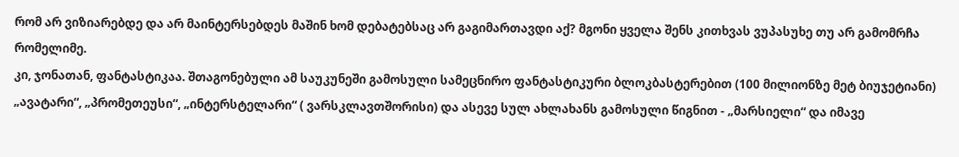რომ არ ვიზიარებდე და არ მაინტერსებდეს მაშინ ხომ დებატებსაც არ გაგიმართავდი აქ? მგონი ყველა შენს კითხვას ვუპასუხე თუ არ გამომრჩა რომელიმე.
კი, ჯონათან, ფანტასტიკაა. შთაგონებული ამ საუკუნეში გამოსული სამეცნირო ფანტასტიკური ბლოკბასტერებით (100 მილიონზე მეტ ბიუჯეტიანი) „ავატარი“, „პრომეთეუსი“, „ინტერსტელარი“ ( ვარსკლავთშორისი) და ასევე სულ ახლახანს გამოსული წიგნით - „მარსიელი“ და იმავე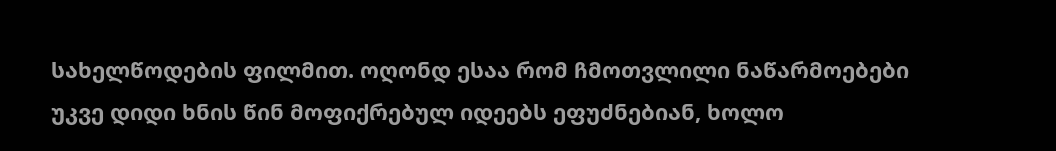სახელწოდების ფილმით. ოღონდ ესაა რომ ჩმოთვლილი ნაწარმოებები უკვე დიდი ხნის წინ მოფიქრებულ იდეებს ეფუძნებიან, ხოლო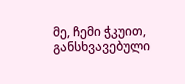მე, ჩემი ჭკუით, განსხვავებული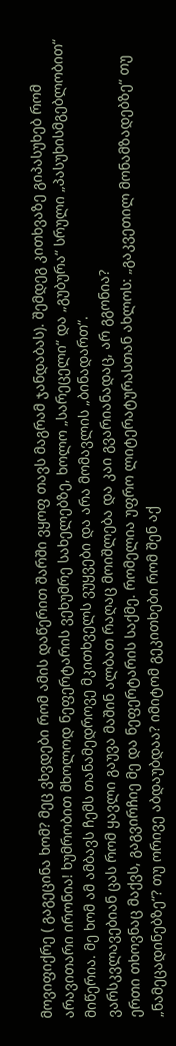მოვიფიქრე ( გაგეცინა ხომ? მეც ვხვდები რომ ამის დაწერით შარში ვყოფ თავს მაგრამ ჯანდაბას). შემდეგ კითხვაზე გიპასუხებ რომ არავითარი ირონია! ხუმრობით მხოლოდ ნეფერტარის ვეხუმრე სახელებზე, ხოლო „სარეცელი“ და „გუბურა“ სრული „პასუხისმგებლობით“ მიწერია. მე ხომ ამ ამბავს ჩემს თანამედროვე მკითხველს ვუყვები და არა მომავლის „ბინადართ“.
ვარსკვლავებიან ცას რომ ყავლი გაუვა მაშინ ალბათ რაღაც მოიშლება და კაი გვარიანადაც, არ გგონია?
ერთი თხოვნაც მაქვს, გაგვირჩიე მე და ნეფერტარის საქმე. რომელია უფრო ლიტერატურასთან ახლოს: „გაკვეთილ მონამზადებზე“ თუ „ნამეცადინებზე“? თუ ორივე აბდაუბდაა? იმიტომ გეკითხები რომ შენ აქ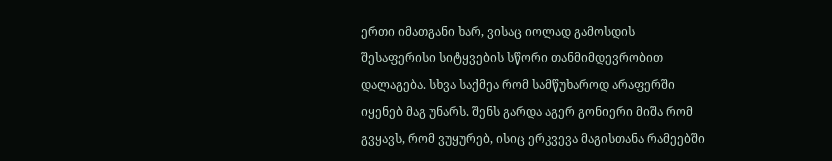ერთი იმათგანი ხარ, ვისაც იოლად გამოსდის შესაფერისი სიტყვების სწორი თანმიმდევრობით დალაგება. სხვა საქმეა რომ სამწუხაროდ არაფერში იყენებ მაგ უნარს. შენს გარდა აგერ გონიერი მიშა რომ გვყავს, რომ ვუყურებ, ისიც ერკვევა მაგისთანა რამეებში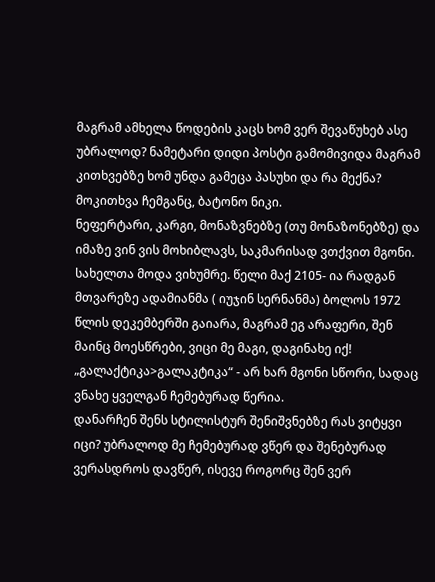მაგრამ ამხელა წოდების კაცს ხომ ვერ შევაწუხებ ასე უბრალოდ? ნამეტარი დიდი პოსტი გამომივიდა მაგრამ კითხვებზე ხომ უნდა გამეცა პასუხი და რა მექნა?
მოკითხვა ჩემგანც, ბატონო ნიკი.
ნეფერტარი, კარგი, მონაზვნებზე (თუ მონაზონებზე) და იმაზე ვინ ვის მოხიბლავს, საკმარისად ვთქვით მგონი. სახელთა მოდა ვიხუმრე. წელი მაქ 2105- ია რადგან მთვარეზე ადამიანმა ( იუჯინ სერნანმა) ბოლოს 1972 წლის დეკემბერში გაიარა, მაგრამ ეგ არაფერი, შენ მაინც მოესწრები, ვიცი მე მაგი, დაგინახე იქ!
„გალაქტიკა>გალაკტიკა“ - არ ხარ მგონი სწორი, სადაც ვნახე ყველგან ჩემებურად წერია.
დანარჩენ შენს სტილისტურ შენიშვნებზე რას ვიტყვი იცი? უბრალოდ მე ჩემებურად ვწერ და შენებურად ვერასდროს დავწერ, ისევე როგორც შენ ვერ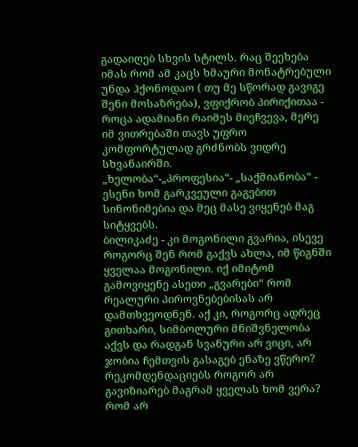გადაიღებ სხვის სტილს. რაც შეეხება იმას რომ ამ კაცს ხმაური მონატრებული უნდა ჰქონოდაო ( თუ მე სწორად გავიგე შენი მოსაზრება), ვფიქრობ პირიქითაა - როცა ადამიანი რაიმეს მიეჩვევა, მერე იმ ვითრებაში თავს უფრო კომფორტულად გრძნობს ვიდრე სხვანაირში.
„ხელობა“-„პროფესია“- „საქმიანობა“ - ესენი ხომ გარკვეული გაგებით სინონიმებია და მეც მასე ვიყენებ მაგ სიტყვებს.
ბილიკაძე - კი მოგონილი გვარია, ისევე როგორც შენ რომ გაქვს ახლა, იმ წიგნში ყველაა მოგონილი. იქ იმიტომ გამოვიყენე ასეთი „გვარები“ რომ რეალური პიროვნებებისას არ დამთხვეოდნენ. აქ კი, როგორც ადრეც გითხარი, სიმბოლური მნიშვნელობა აქვს და რადგან სვანური არ ვიცი, არ ჯობია ჩემთვის გასაგებ ენაზე ვწერო?
რეკომდენდაციებს როგორ არ გავიზიარებ მაგრამ ყველას ხომ ვერა? რომ არ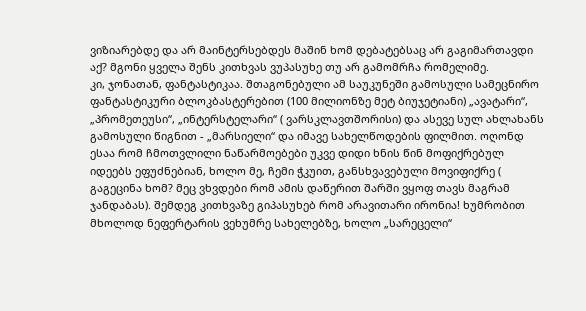ვიზიარებდე და არ მაინტერსებდეს მაშინ ხომ დებატებსაც არ გაგიმართავდი აქ? მგონი ყველა შენს კითხვას ვუპასუხე თუ არ გამომრჩა რომელიმე.
კი, ჯონათან, ფანტასტიკაა. შთაგონებული ამ საუკუნეში გამოსული სამეცნირო ფანტასტიკური ბლოკბასტერებით (100 მილიონზე მეტ ბიუჯეტიანი) „ავატარი“, „პრომეთეუსი“, „ინტერსტელარი“ ( ვარსკლავთშორისი) და ასევე სულ ახლახანს გამოსული წიგნით - „მარსიელი“ და იმავე სახელწოდების ფილმით. ოღონდ ესაა რომ ჩმოთვლილი ნაწარმოებები უკვე დიდი ხნის წინ მოფიქრებულ იდეებს ეფუძნებიან, ხოლო მე, ჩემი ჭკუით, განსხვავებული მოვიფიქრე ( გაგეცინა ხომ? მეც ვხვდები რომ ამის დაწერით შარში ვყოფ თავს მაგრამ ჯანდაბას). შემდეგ კითხვაზე გიპასუხებ რომ არავითარი ირონია! ხუმრობით მხოლოდ ნეფერტარის ვეხუმრე სახელებზე, ხოლო „სარეცელი“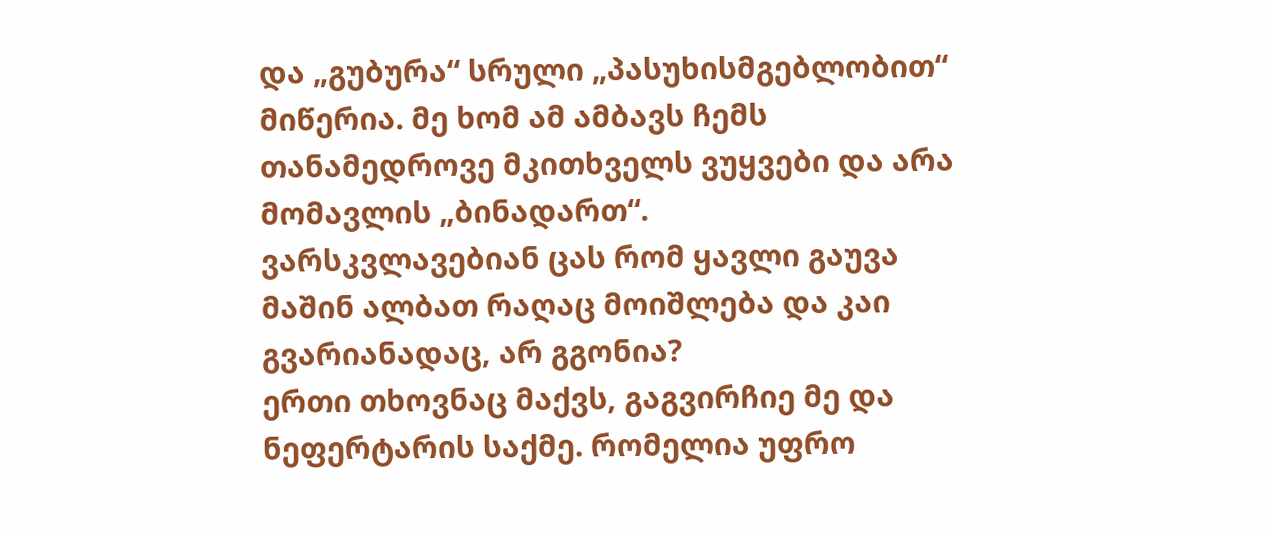და „გუბურა“ სრული „პასუხისმგებლობით“ მიწერია. მე ხომ ამ ამბავს ჩემს თანამედროვე მკითხველს ვუყვები და არა მომავლის „ბინადართ“.
ვარსკვლავებიან ცას რომ ყავლი გაუვა მაშინ ალბათ რაღაც მოიშლება და კაი გვარიანადაც, არ გგონია?
ერთი თხოვნაც მაქვს, გაგვირჩიე მე და ნეფერტარის საქმე. რომელია უფრო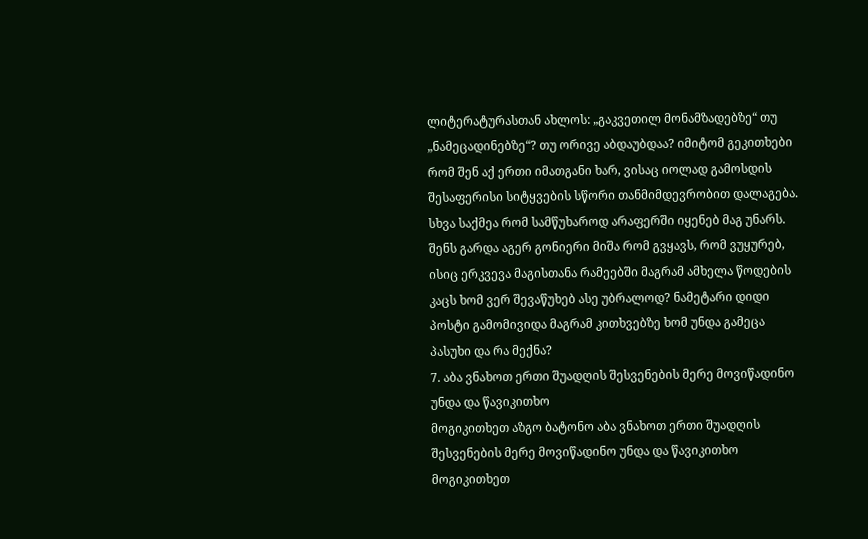ლიტერატურასთან ახლოს: „გაკვეთილ მონამზადებზე“ თუ „ნამეცადინებზე“? თუ ორივე აბდაუბდაა? იმიტომ გეკითხები რომ შენ აქ ერთი იმათგანი ხარ, ვისაც იოლად გამოსდის შესაფერისი სიტყვების სწორი თანმიმდევრობით დალაგება. სხვა საქმეა რომ სამწუხაროდ არაფერში იყენებ მაგ უნარს. შენს გარდა აგერ გონიერი მიშა რომ გვყავს, რომ ვუყურებ, ისიც ერკვევა მაგისთანა რამეებში მაგრამ ამხელა წოდების კაცს ხომ ვერ შევაწუხებ ასე უბრალოდ? ნამეტარი დიდი პოსტი გამომივიდა მაგრამ კითხვებზე ხომ უნდა გამეცა პასუხი და რა მექნა?
7. აბა ვნახოთ ერთი შუადღის შესვენების მერე მოვიწადინო უნდა და წავიკითხო
მოგიკითხეთ აზგო ბატონო აბა ვნახოთ ერთი შუადღის შესვენების მერე მოვიწადინო უნდა და წავიკითხო
მოგიკითხეთ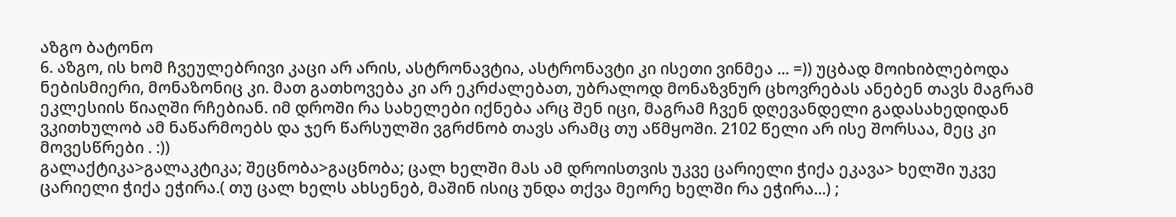აზგო ბატონო
6. აზგო, ის ხომ ჩვეულებრივი კაცი არ არის, ასტრონავტია, ასტრონავტი კი ისეთი ვინმეა ... =)) უცბად მოიხიბლებოდა ნებისმიერი, მონაზონიც კი. მათ გათხოვება კი არ ეკრძალებათ, უბრალოდ მონაზვნურ ცხოვრებას ანებენ თავს მაგრამ ეკლესიის წიაღში რჩებიან. იმ დროში რა სახელები იქნება არც შენ იცი, მაგრამ ჩვენ დღევანდელი გადასახედიდან ვკითხულობ ამ ნაწარმოებს და ჯერ წარსულში ვგრძნობ თავს არამც თუ აწმყოში. 2102 წელი არ ისე შორსაა, მეც კი მოვესწრები . :))
გალაქტიკა>გალაკტიკა; შეცნობა>გაცნობა; ცალ ხელში მას ამ დროისთვის უკვე ცარიელი ჭიქა ეკავა> ხელში უკვე ცარიელი ჭიქა ეჭირა.( თუ ცალ ხელს ახსენებ, მაშინ ისიც უნდა თქვა მეორე ხელში რა ეჭირა...) ;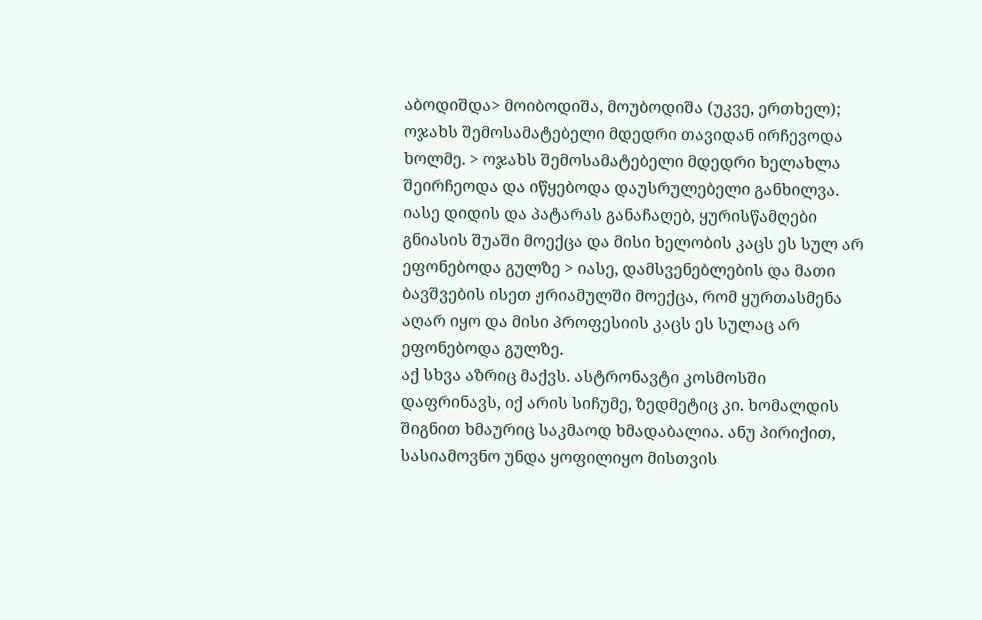აბოდიშდა> მოიბოდიშა, მოუბოდიშა (უკვე, ერთხელ); ოჯახს შემოსამატებელი მდედრი თავიდან ირჩევოდა ხოლმე. > ოჯახს შემოსამატებელი მდედრი ხელახლა შეირჩეოდა და იწყებოდა დაუსრულებელი განხილვა.
იასე დიდის და პატარას განაჩაღებ, ყურისწამღები გნიასის შუაში მოექცა და მისი ხელობის კაცს ეს სულ არ ეფონებოდა გულზე > იასე, დამსვენებლების და მათი ბავშვების ისეთ ჟრიამულში მოექცა, რომ ყურთასმენა აღარ იყო და მისი პროფესიის კაცს ეს სულაც არ ეფონებოდა გულზე.
აქ სხვა აზრიც მაქვს. ასტრონავტი კოსმოსში დაფრინავს, იქ არის სიჩუმე, ზედმეტიც კი. ხომალდის შიგნით ხმაურიც საკმაოდ ხმადაბალია. ანუ პირიქით, სასიამოვნო უნდა ყოფილიყო მისთვის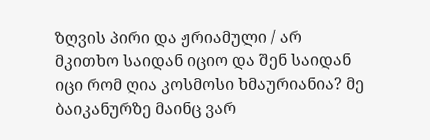ზღვის პირი და ჟრიამული / არ მკითხო საიდან იციო და შენ საიდან იცი რომ ღია კოსმოსი ხმაურიანია? მე ბაიკანურზე მაინც ვარ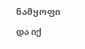ნამყოფი და იქ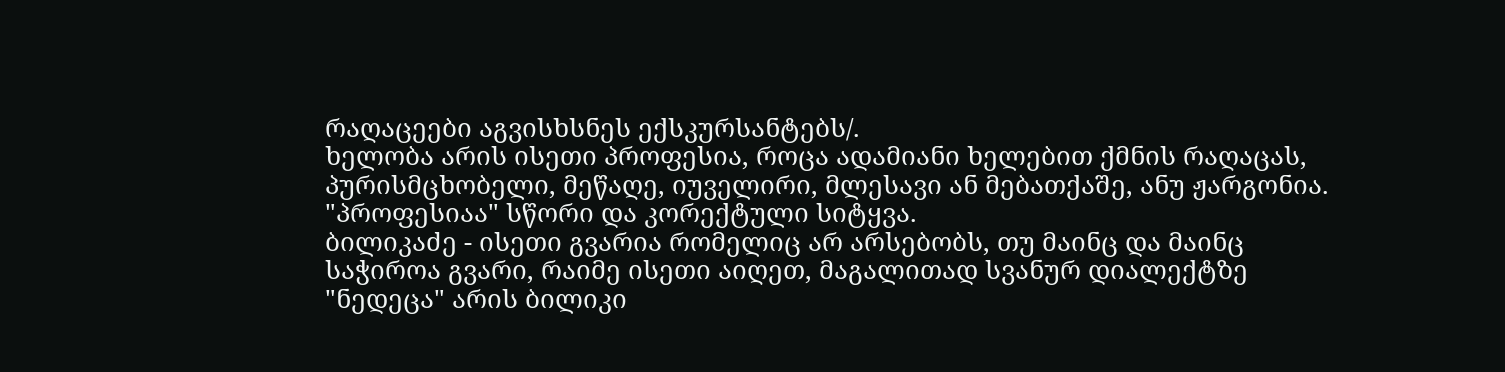რაღაცეები აგვისხსნეს ექსკურსანტებს/.
ხელობა არის ისეთი პროფესია, როცა ადამიანი ხელებით ქმნის რაღაცას, პურისმცხობელი, მეწაღე, იუველირი, მლესავი ან მებათქაშე, ანუ ჟარგონია. "პროფესიაა" სწორი და კორექტული სიტყვა.
ბილიკაძე - ისეთი გვარია რომელიც არ არსებობს, თუ მაინც და მაინც საჭიროა გვარი, რაიმე ისეთი აიღეთ, მაგალითად სვანურ დიალექტზე "ნედეცა" არის ბილიკი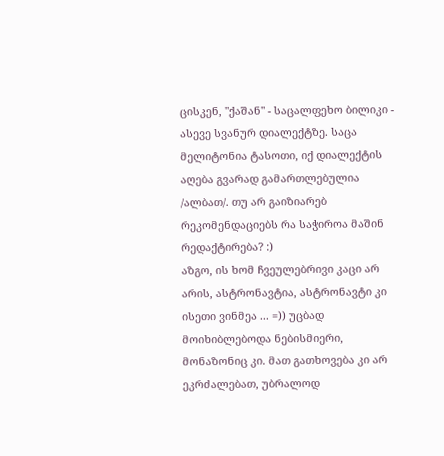ცისკენ, "ქაშან" - საცალფეხო ბილიკი - ასევე სვანურ დიალექტზე. საცა მელიტონია ტასოთი, იქ დიალექტის აღება გვარად გამართლებულია /ალბათ/. თუ არ გაიზიარებ რეკომენდაციებს რა საჭიროა მაშინ რედაქტირება? :)
აზგო, ის ხომ ჩვეულებრივი კაცი არ არის, ასტრონავტია, ასტრონავტი კი ისეთი ვინმეა ... =)) უცბად მოიხიბლებოდა ნებისმიერი, მონაზონიც კი. მათ გათხოვება კი არ ეკრძალებათ, უბრალოდ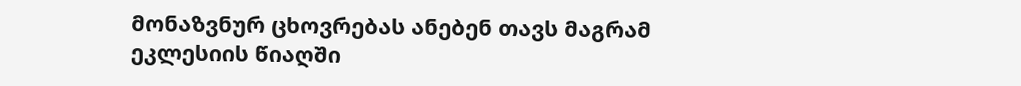მონაზვნურ ცხოვრებას ანებენ თავს მაგრამ ეკლესიის წიაღში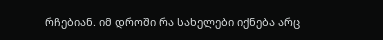რჩებიან. იმ დროში რა სახელები იქნება არც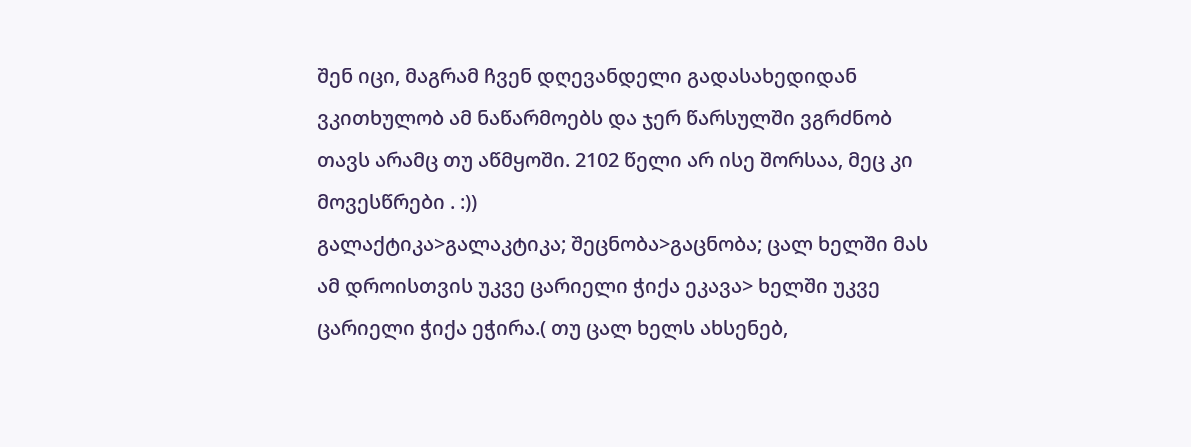შენ იცი, მაგრამ ჩვენ დღევანდელი გადასახედიდან ვკითხულობ ამ ნაწარმოებს და ჯერ წარსულში ვგრძნობ თავს არამც თუ აწმყოში. 2102 წელი არ ისე შორსაა, მეც კი მოვესწრები . :))
გალაქტიკა>გალაკტიკა; შეცნობა>გაცნობა; ცალ ხელში მას ამ დროისთვის უკვე ცარიელი ჭიქა ეკავა> ხელში უკვე ცარიელი ჭიქა ეჭირა.( თუ ცალ ხელს ახსენებ,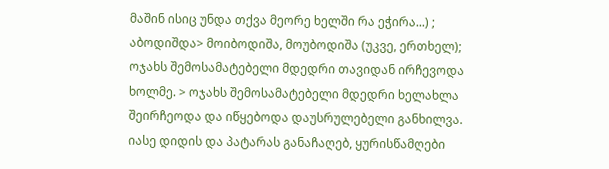მაშინ ისიც უნდა თქვა მეორე ხელში რა ეჭირა...) ; აბოდიშდა> მოიბოდიშა, მოუბოდიშა (უკვე, ერთხელ); ოჯახს შემოსამატებელი მდედრი თავიდან ირჩევოდა ხოლმე. > ოჯახს შემოსამატებელი მდედრი ხელახლა შეირჩეოდა და იწყებოდა დაუსრულებელი განხილვა.
იასე დიდის და პატარას განაჩაღებ, ყურისწამღები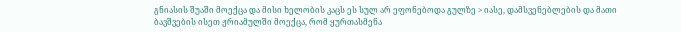გნიასის შუაში მოექცა და მისი ხელობის კაცს ეს სულ არ ეფონებოდა გულზე > იასე, დამსვენებლების და მათი ბავშვების ისეთ ჟრიამულში მოექცა, რომ ყურთასმენა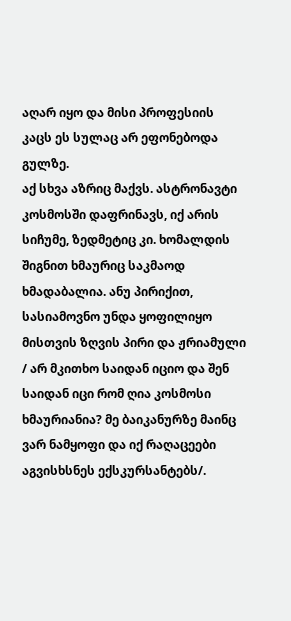აღარ იყო და მისი პროფესიის კაცს ეს სულაც არ ეფონებოდა გულზე.
აქ სხვა აზრიც მაქვს. ასტრონავტი კოსმოსში დაფრინავს, იქ არის სიჩუმე, ზედმეტიც კი. ხომალდის შიგნით ხმაურიც საკმაოდ ხმადაბალია. ანუ პირიქით, სასიამოვნო უნდა ყოფილიყო მისთვის ზღვის პირი და ჟრიამული / არ მკითხო საიდან იციო და შენ საიდან იცი რომ ღია კოსმოსი ხმაურიანია? მე ბაიკანურზე მაინც ვარ ნამყოფი და იქ რაღაცეები აგვისხსნეს ექსკურსანტებს/.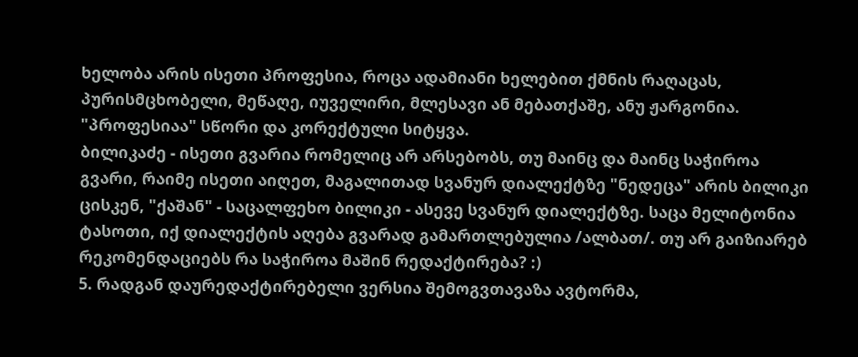ხელობა არის ისეთი პროფესია, როცა ადამიანი ხელებით ქმნის რაღაცას, პურისმცხობელი, მეწაღე, იუველირი, მლესავი ან მებათქაშე, ანუ ჟარგონია. "პროფესიაა" სწორი და კორექტული სიტყვა.
ბილიკაძე - ისეთი გვარია რომელიც არ არსებობს, თუ მაინც და მაინც საჭიროა გვარი, რაიმე ისეთი აიღეთ, მაგალითად სვანურ დიალექტზე "ნედეცა" არის ბილიკი ცისკენ, "ქაშან" - საცალფეხო ბილიკი - ასევე სვანურ დიალექტზე. საცა მელიტონია ტასოთი, იქ დიალექტის აღება გვარად გამართლებულია /ალბათ/. თუ არ გაიზიარებ რეკომენდაციებს რა საჭიროა მაშინ რედაქტირება? :)
5. რადგან დაურედაქტირებელი ვერსია შემოგვთავაზა ავტორმა,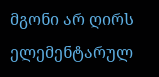მგონი არ ღირს ელემენტარულ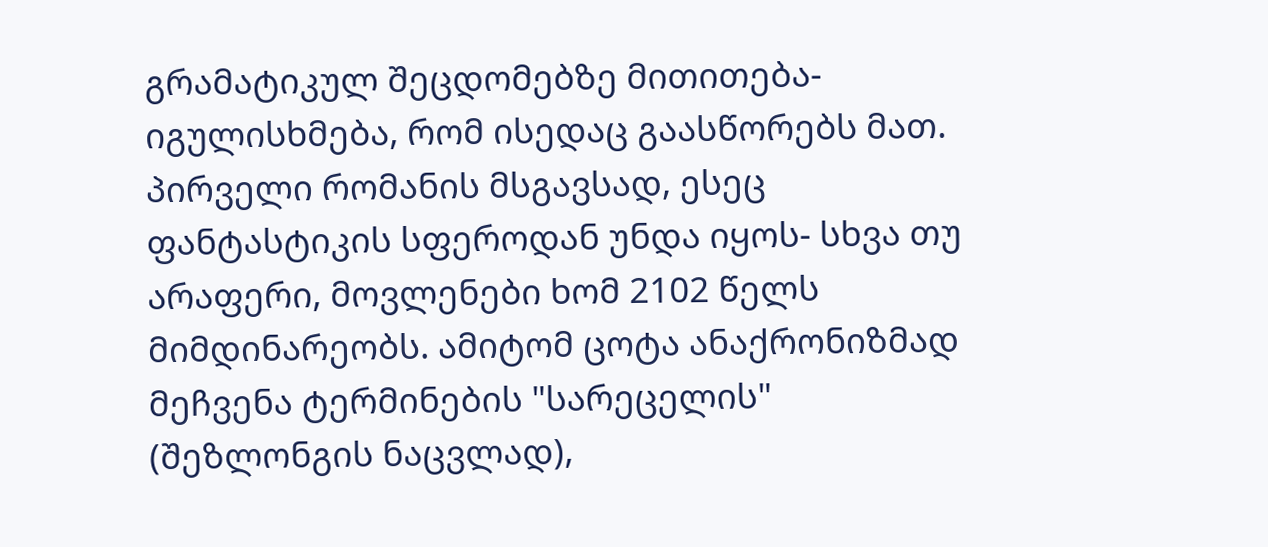გრამატიკულ შეცდომებზე მითითება- იგულისხმება, რომ ისედაც გაასწორებს მათ.
პირველი რომანის მსგავსად, ესეც ფანტასტიკის სფეროდან უნდა იყოს- სხვა თუ არაფერი, მოვლენები ხომ 2102 წელს მიმდინარეობს. ამიტომ ცოტა ანაქრონიზმად მეჩვენა ტერმინების "სარეცელის" (შეზლონგის ნაცვლად),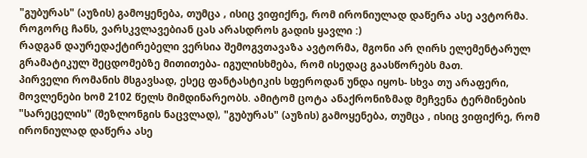"გუბურას" (აუზის) გამოყენება, თუმცა , ისიც ვიფიქრე, რომ ირონიულად დაწერა ასე ავტორმა.
როგორც ჩანს, ვარსკვლავებიან ცას არასდროს გადის ყავლი :)
რადგან დაურედაქტირებელი ვერსია შემოგვთავაზა ავტორმა, მგონი არ ღირს ელემენტარულ გრამატიკულ შეცდომებზე მითითება- იგულისხმება, რომ ისედაც გაასწორებს მათ.
პირველი რომანის მსგავსად, ესეც ფანტასტიკის სფეროდან უნდა იყოს- სხვა თუ არაფერი, მოვლენები ხომ 2102 წელს მიმდინარეობს. ამიტომ ცოტა ანაქრონიზმად მეჩვენა ტერმინების "სარეცელის" (შეზლონგის ნაცვლად), "გუბურას" (აუზის) გამოყენება, თუმცა , ისიც ვიფიქრე, რომ ირონიულად დაწერა ასე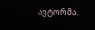ავტორმა.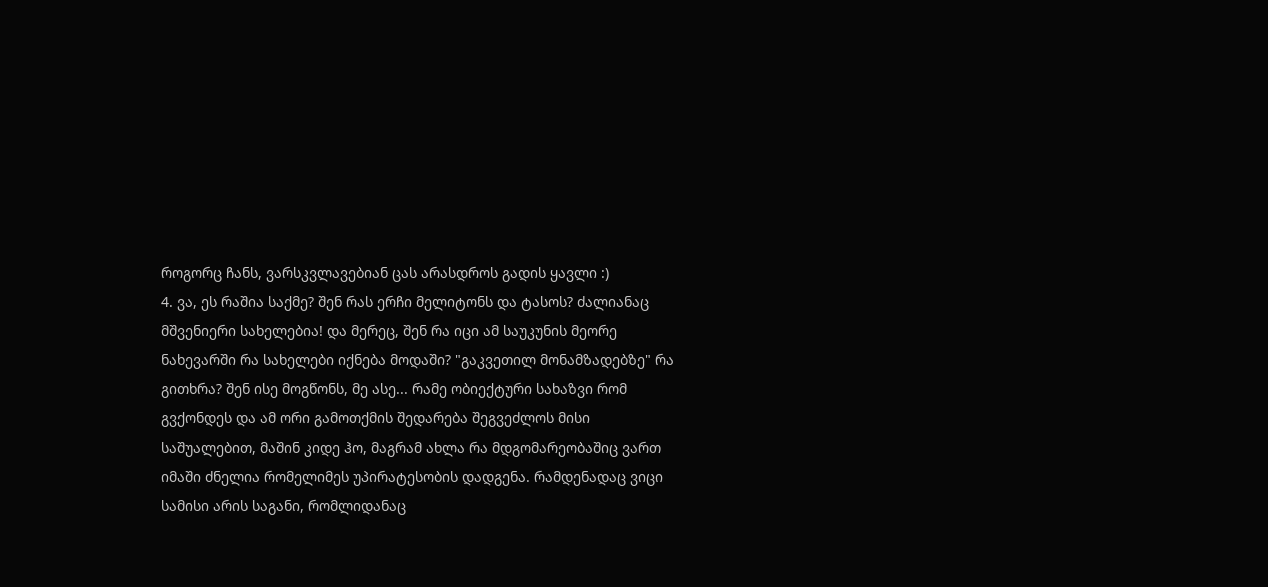როგორც ჩანს, ვარსკვლავებიან ცას არასდროს გადის ყავლი :)
4. ვა, ეს რაშია საქმე? შენ რას ერჩი მელიტონს და ტასოს? ძალიანაც მშვენიერი სახელებია! და მერეც, შენ რა იცი ამ საუკუნის მეორე ნახევარში რა სახელები იქნება მოდაში? "გაკვეთილ მონამზადებზე" რა გითხრა? შენ ისე მოგწონს, მე ასე... რამე ობიექტური სახაზვი რომ გვქონდეს და ამ ორი გამოთქმის შედარება შეგვეძლოს მისი საშუალებით, მაშინ კიდე ჰო, მაგრამ ახლა რა მდგომარეობაშიც ვართ იმაში ძნელია რომელიმეს უპირატესობის დადგენა. რამდენადაც ვიცი სამისი არის საგანი, რომლიდანაც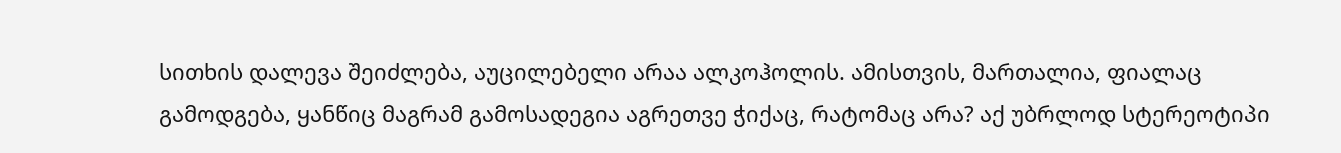სითხის დალევა შეიძლება, აუცილებელი არაა ალკოჰოლის. ამისთვის, მართალია, ფიალაც გამოდგება, ყანწიც მაგრამ გამოსადეგია აგრეთვე ჭიქაც, რატომაც არა? აქ უბრლოდ სტერეოტიპი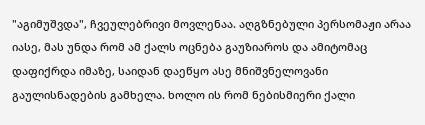"აგიმუშვდა", ჩვეულებრივი მოვლენაა. აღგზნებული პერსომაჟი არაა იასე, მას უნდა რომ ამ ქალს ოცნება გაუზიაროს და ამიტომაც დაფიქრდა იმაზე, საიდან დაეწყო ასე მნიშვნელოვანი გაულისნადების გამხელა. ხოლო ის რომ ნებისმიერი ქალი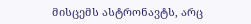მისცემს ასტრონავტს, არც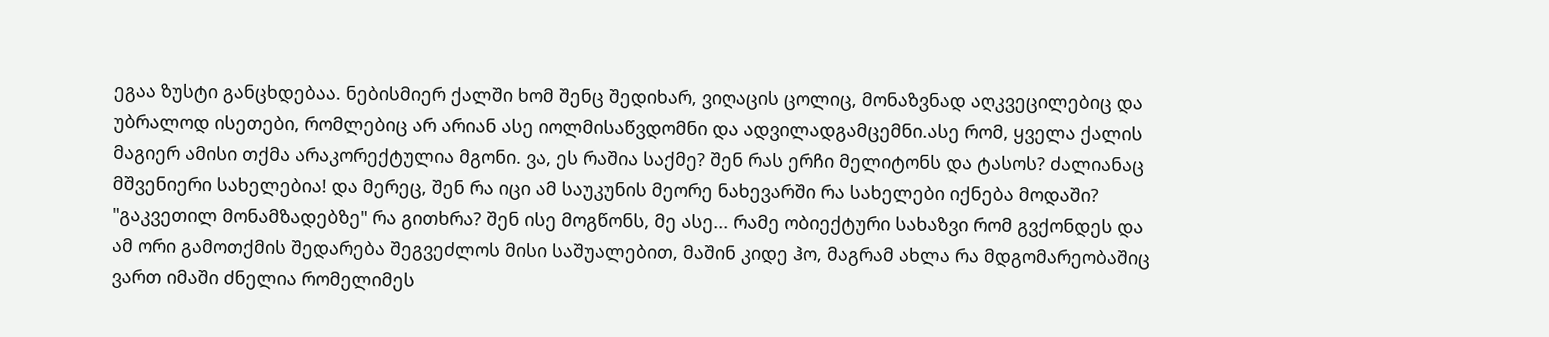ეგაა ზუსტი განცხდებაა. ნებისმიერ ქალში ხომ შენც შედიხარ, ვიღაცის ცოლიც, მონაზვნად აღკვეცილებიც და უბრალოდ ისეთები, რომლებიც არ არიან ასე იოლმისაწვდომნი და ადვილადგამცემნი.ასე რომ, ყველა ქალის მაგიერ ამისი თქმა არაკორექტულია მგონი. ვა, ეს რაშია საქმე? შენ რას ერჩი მელიტონს და ტასოს? ძალიანაც მშვენიერი სახელებია! და მერეც, შენ რა იცი ამ საუკუნის მეორე ნახევარში რა სახელები იქნება მოდაში? "გაკვეთილ მონამზადებზე" რა გითხრა? შენ ისე მოგწონს, მე ასე... რამე ობიექტური სახაზვი რომ გვქონდეს და ამ ორი გამოთქმის შედარება შეგვეძლოს მისი საშუალებით, მაშინ კიდე ჰო, მაგრამ ახლა რა მდგომარეობაშიც ვართ იმაში ძნელია რომელიმეს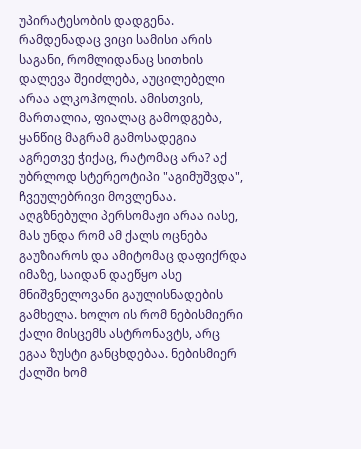უპირატესობის დადგენა. რამდენადაც ვიცი სამისი არის საგანი, რომლიდანაც სითხის დალევა შეიძლება, აუცილებელი არაა ალკოჰოლის. ამისთვის, მართალია, ფიალაც გამოდგება, ყანწიც მაგრამ გამოსადეგია აგრეთვე ჭიქაც, რატომაც არა? აქ უბრლოდ სტერეოტიპი "აგიმუშვდა", ჩვეულებრივი მოვლენაა. აღგზნებული პერსომაჟი არაა იასე, მას უნდა რომ ამ ქალს ოცნება გაუზიაროს და ამიტომაც დაფიქრდა იმაზე, საიდან დაეწყო ასე მნიშვნელოვანი გაულისნადების გამხელა. ხოლო ის რომ ნებისმიერი ქალი მისცემს ასტრონავტს, არც ეგაა ზუსტი განცხდებაა. ნებისმიერ ქალში ხომ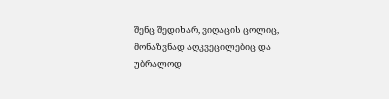შენც შედიხარ, ვიღაცის ცოლიც, მონაზვნად აღკვეცილებიც და უბრალოდ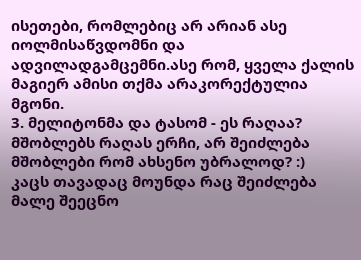ისეთები, რომლებიც არ არიან ასე იოლმისაწვდომნი და ადვილადგამცემნი.ასე რომ, ყველა ქალის მაგიერ ამისი თქმა არაკორექტულია მგონი.
3. მელიტონმა და ტასომ - ეს რაღაა? მშობლებს რაღას ერჩი, არ შეიძლება მშობლები რომ ახსენო უბრალოდ? :)
კაცს თავადაც მოუნდა რაც შეიძლება მალე შეეცნო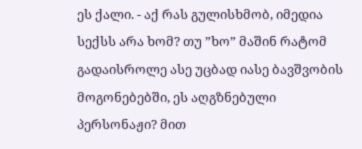ეს ქალი. - აქ რას გულისხმობ, იმედია სექსს არა ხომ? თუ ”ხო” მაშინ რატომ გადაისროლე ასე უცბად იასე ბავშვობის მოგონებებში, ეს აღგზნებული პერსონაჟი? მით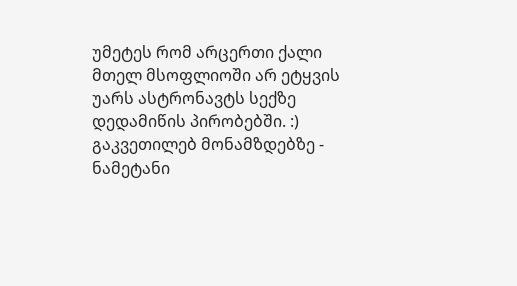უმეტეს რომ არცერთი ქალი მთელ მსოფლიოში არ ეტყვის უარს ასტრონავტს სექზე დედამიწის პირობებში. :)
გაკვეთილებ მონამზდებზე - ნამეტანი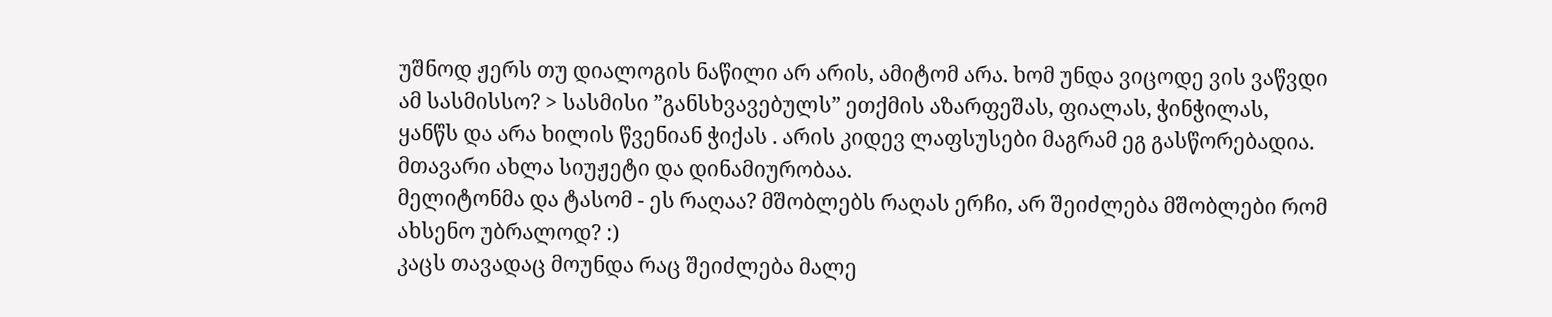უშნოდ ჟერს თუ დიალოგის ნაწილი არ არის, ამიტომ არა. ხომ უნდა ვიცოდე ვის ვაწვდი ამ სასმისსო? > სასმისი ”განსხვავებულს” ეთქმის აზარფეშას, ფიალას, ჭინჭილას, ყანწს და არა ხილის წვენიან ჭიქას . არის კიდევ ლაფსუსები მაგრამ ეგ გასწორებადია. მთავარი ახლა სიუჟეტი და დინამიურობაა.
მელიტონმა და ტასომ - ეს რაღაა? მშობლებს რაღას ერჩი, არ შეიძლება მშობლები რომ ახსენო უბრალოდ? :)
კაცს თავადაც მოუნდა რაც შეიძლება მალე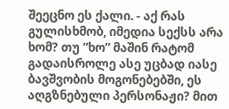შეეცნო ეს ქალი. - აქ რას გულისხმობ, იმედია სექსს არა ხომ? თუ ”ხო” მაშინ რატომ გადაისროლე ასე უცბად იასე ბავშვობის მოგონებებში, ეს აღგზნებული პერსონაჟი? მით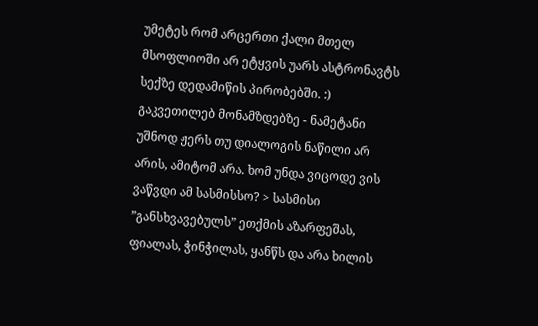უმეტეს რომ არცერთი ქალი მთელ მსოფლიოში არ ეტყვის უარს ასტრონავტს სექზე დედამიწის პირობებში. :)
გაკვეთილებ მონამზდებზე - ნამეტანი უშნოდ ჟერს თუ დიალოგის ნაწილი არ არის, ამიტომ არა. ხომ უნდა ვიცოდე ვის ვაწვდი ამ სასმისსო? > სასმისი ”განსხვავებულს” ეთქმის აზარფეშას, ფიალას, ჭინჭილას, ყანწს და არა ხილის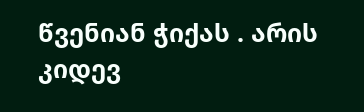წვენიან ჭიქას . არის კიდევ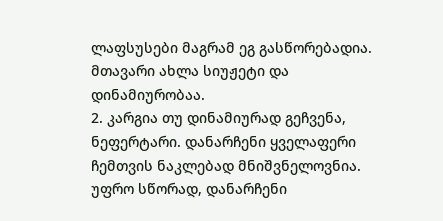ლაფსუსები მაგრამ ეგ გასწორებადია. მთავარი ახლა სიუჟეტი და დინამიურობაა.
2. კარგია თუ დინამიურად გეჩვენა, ნეფერტარი. დანარჩენი ყველაფერი ჩემთვის ნაკლებად მნიშვნელოვნია. უფრო სწორად, დანარჩენი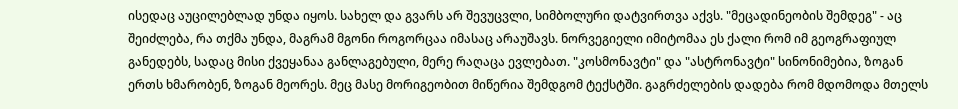ისედაც აუცილებლად უნდა იყოს. სახელ და გვარს არ შევუცვლი, სიმბოლური დატვირთვა აქვს. "მეცადინეობის შემდეგ" - აც შეიძლება, რა თქმა უნდა, მაგრამ მგონი როგორცაა იმასაც არაუშავს. ნორვეგიელი იმიტომაა ეს ქალი რომ იმ გეოგრაფიულ განედებს, სადაც მისი ქვეყანაა განლაგებული, მერე რაღაცა ევლებათ. "კოსმონავტი" და "ასტრონავტი" სინონიმებია, ზოგან ერთს ხმარობენ, ზოგან მეორეს. მეც მასე მორიგეობით მიწერია შემდგომ ტექსტში. გაგრძელების დადება რომ მდომოდა მთელს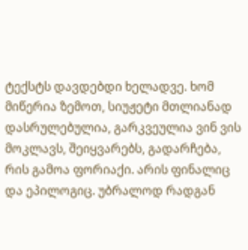ტექსტს დავდებდი ხელადვე. ხომ მიწერია ზემოთ, სიუჟეტი მთლიანად დასრულებულია, გარკვეულია ვინ ვის მოკლავს, შეიყვარებს, გადარჩება, რის გამოა ფორიაქი. არის ფინალიც და ეპილოგიც. უბრალოდ რადგან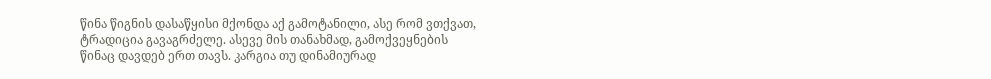წინა წიგნის დასაწყისი მქონდა აქ გამოტანილი, ასე რომ ვთქვათ, ტრადიცია გავაგრძელე. ასევე მის თანახმად, გამოქვეყნების წინაც დავდებ ერთ თავს. კარგია თუ დინამიურად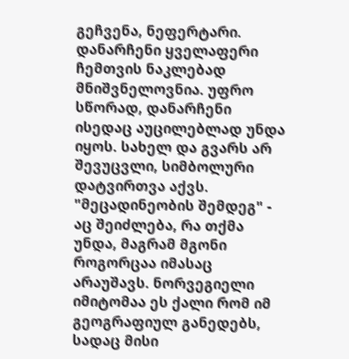გეჩვენა, ნეფერტარი. დანარჩენი ყველაფერი ჩემთვის ნაკლებად მნიშვნელოვნია. უფრო სწორად, დანარჩენი ისედაც აუცილებლად უნდა იყოს. სახელ და გვარს არ შევუცვლი, სიმბოლური დატვირთვა აქვს. "მეცადინეობის შემდეგ" - აც შეიძლება, რა თქმა უნდა, მაგრამ მგონი როგორცაა იმასაც არაუშავს. ნორვეგიელი იმიტომაა ეს ქალი რომ იმ გეოგრაფიულ განედებს, სადაც მისი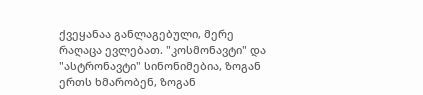ქვეყანაა განლაგებული, მერე რაღაცა ევლებათ. "კოსმონავტი" და "ასტრონავტი" სინონიმებია, ზოგან ერთს ხმარობენ, ზოგან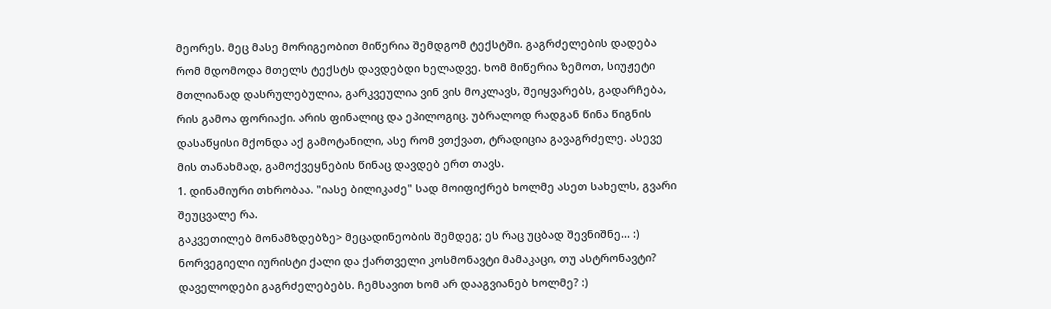მეორეს. მეც მასე მორიგეობით მიწერია შემდგომ ტექსტში. გაგრძელების დადება რომ მდომოდა მთელს ტექსტს დავდებდი ხელადვე. ხომ მიწერია ზემოთ, სიუჟეტი მთლიანად დასრულებულია, გარკვეულია ვინ ვის მოკლავს, შეიყვარებს, გადარჩება, რის გამოა ფორიაქი. არის ფინალიც და ეპილოგიც. უბრალოდ რადგან წინა წიგნის დასაწყისი მქონდა აქ გამოტანილი, ასე რომ ვთქვათ, ტრადიცია გავაგრძელე. ასევე მის თანახმად, გამოქვეყნების წინაც დავდებ ერთ თავს.
1. დინამიური თხრობაა. "იასე ბილიკაძე" სად მოიფიქრებ ხოლმე ასეთ სახელს, გვარი შეუცვალე რა.
გაკვეთილებ მონამზდებზე> მეცადინეობის შემდეგ; ეს რაც უცბად შევნიშნე... :)
ნორვეგიელი იურისტი ქალი და ქართველი კოსმონავტი მამაკაცი, თუ ასტრონავტი?
დაველოდები გაგრძელებებს. ჩემსავით ხომ არ დააგვიანებ ხოლმე? :)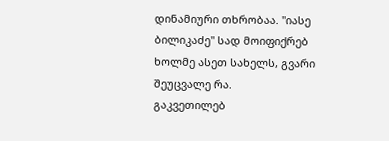დინამიური თხრობაა. "იასე ბილიკაძე" სად მოიფიქრებ ხოლმე ასეთ სახელს, გვარი შეუცვალე რა.
გაკვეთილებ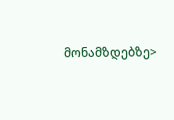მონამზდებზე>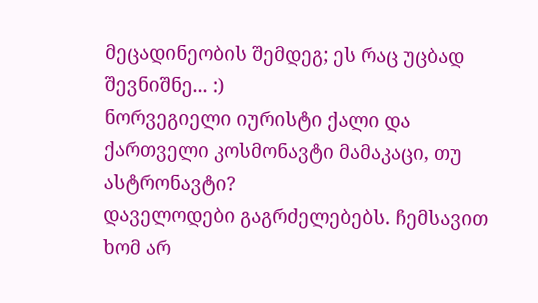მეცადინეობის შემდეგ; ეს რაც უცბად შევნიშნე... :)
ნორვეგიელი იურისტი ქალი და ქართველი კოსმონავტი მამაკაცი, თუ ასტრონავტი?
დაველოდები გაგრძელებებს. ჩემსავით ხომ არ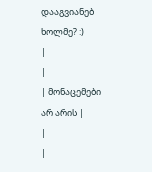დააგვიანებ ხოლმე? :)
|
|
| მონაცემები არ არის |
|
|